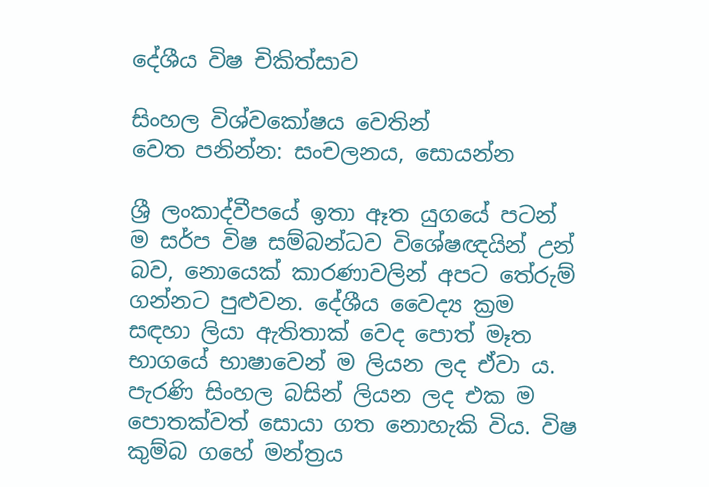දේශීය විෂ චිකිත්සාව

සිංහල විශ්වකෝෂය වෙතින්
වෙත පනින්න: සංචලනය, සොයන්න

ශ්‍රී ලංකාද්වීපයේ ඉතා ඈත යුගයේ පටන් ම සර්ප විෂ සම්බන්ධව විශේෂඥයින් උන් බව, නොයෙක් කාරණාවලින් අපට තේරුම් ගන්නට පුළුවන. දේශීය වෛද්‍ය ක්‍රම සඳහා ලියා ඇතිතාක් වෙද පොත් මෑත භාගයේ භාෂාවෙන් ම ලියන ලද ඒවා ය. පැරණි සිංහල බසින් ලියන ලද එක ම පොතක්වත් සොයා ගත නොහැකි විය. විෂ කුම්බ ගහේ මන්ත්‍රය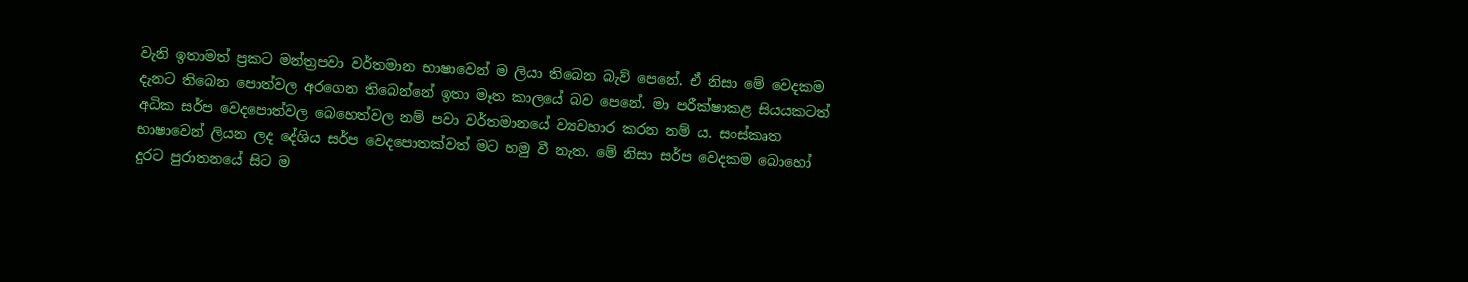වැනි ඉතාමත් ප්‍රකට මන්ත්‍රපවා වර්තමාන භාෂාවෙන් ම ලියා තිබෙන බැව් පෙනේ. ඒ නිසා මේ වෙදකම දැනට තිබෙන පොත්වල අරගෙන තිබෙන්නේ ඉතා මෑත කාලයේ බව පෙනේ. මා පරීක්ෂාකළ සියයකටත් අධික සර්ප වෙදපොත්වල බෙහෙත්වල නම් පවා වර්තමානයේ ව්‍යවහාර කරන නම් ය. සංස්කෘත භාෂාවෙන් ලියන ලද දේශිය සර්ප වෙදපොතක්වත් මට හමු වී නැත. මේ නිසා සර්ප වෙදකම බොහෝ දුරට පුරාතනයේ සිට ම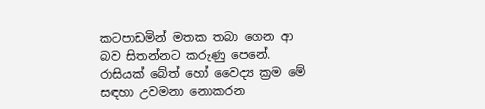කටපාඩමින් මතක තබා ගෙන ආ බව සිතන්නට කරුණු පෙනේ. රාසියක් බේත් හෝ වෛද්‍ය ක්‍රම මේ සඳහා උවමනා නොකරන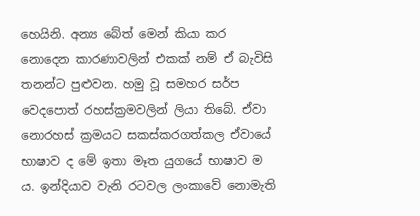හෙයිනි. අන්‍ය බේත් මෙන් කියා කර නොදෙන කාරණාවලින් එකක් නම් ඒ බැවිසි තනන්ට පුළුවන. හමු වූ සමහර සර්ප වෙදපොත් රහස්ක්‍රමවලින් ලියා තිබේ. ඒවා නොරහස් ක්‍රමයට සකස්කරගත්කල ඒවායේ භාෂාව ද මේ ඉතා මෑත යුගයේ භාෂාව ම ය. ඉන්දියාව වැනි රටවල ලංකාවේ නොමැති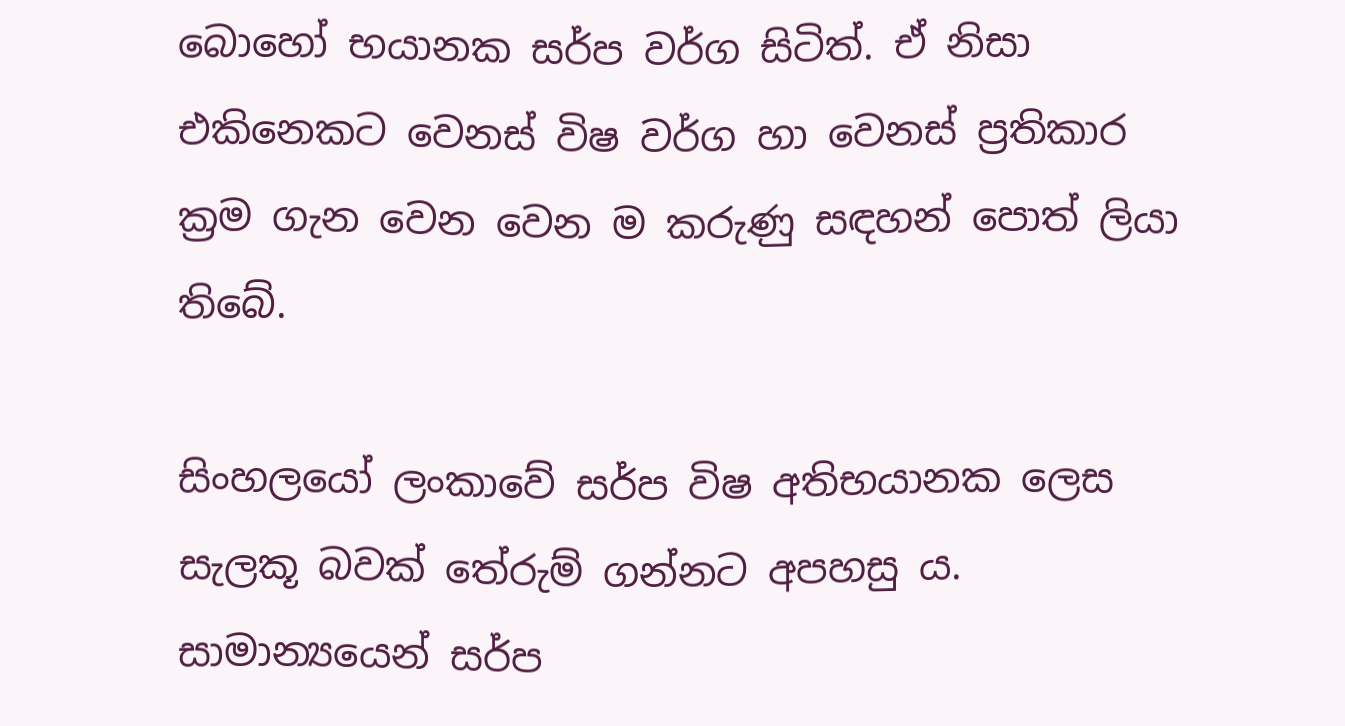බොහෝ භයානක සර්ප වර්ග සිටිත්. ඒ නිසා එකිනෙකට වෙනස් විෂ වර්ග හා වෙනස් ප්‍රතිකාර ක්‍රම ගැන වෙන වෙන ම කරුණු සඳහන් පොත් ලියා තිබේ.

සිංහලයෝ ලංකාවේ සර්ප විෂ අතිභයානක ලෙස සැලකූ බවක් තේරුම් ගන්නට අපහසු ය. සාමාන්‍යයෙන් සර්ප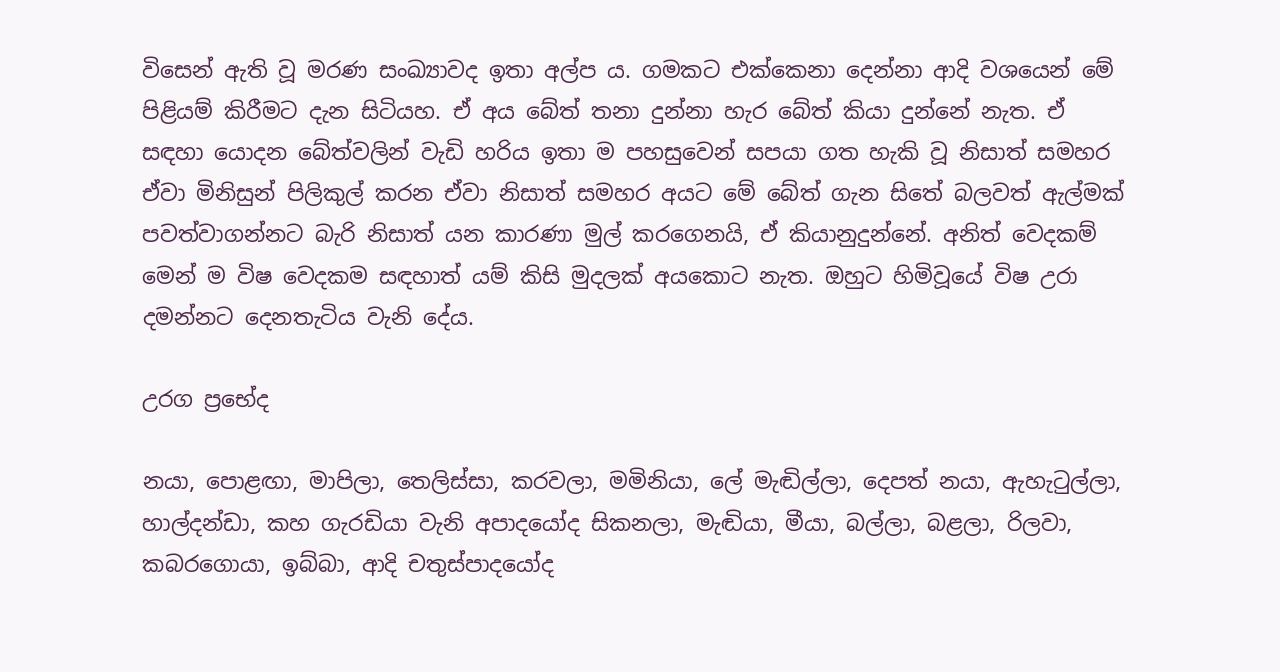විසෙන් ඇති වූ මරණ සංඛ්‍යාවද ඉතා අල්ප ය. ගමකට එක්කෙනා දෙන්නා ආදි වශයෙන් මේ පිළියම් කිරීමට දැන සිටියහ. ඒ අය බේත් තනා දුන්නා හැර බේත් කියා දුන්නේ නැත. ඒ සඳහා යොදන බේත්වලින් වැඩි හරිය ඉතා ම පහසුවෙන් සපයා ගත හැකි වූ නිසාත් සමහර ඒවා මිනිසුන් පිලිකුල් කරන ඒවා නිසාත් සමහර අයට මේ බේත් ගැන සිතේ බලවත් ඇල්මක් පවත්වාගන්නට බැරි නිසාත් යන කාරණා මුල් කරගෙනයි, ඒ කියානුදුන්නේ. අනිත් වෙදකම් මෙන් ම විෂ වෙදකම සඳහාත් යම් කිසි මුදලක් අයකොට නැත. ඔහුට හිමිවූයේ විෂ උරා දමන්නට දෙනතැටිය වැනි දේය.

උරග ප්‍රභේද

නයා, පොළඟා, මාපිලා, තෙලිස්සා, කරවලා, මමිනියා, ලේ මැඬිල්ලා, දෙපත් නයා, ඇහැටුල්ලා, හාල්දන්ඩා, කහ ගැරඩියා වැනි අපාදයෝද සිකනලා, මැඬියා, මීයා, බල්ලා, බළලා, රිලවා, කබරගොයා, ඉබ්බා, ආදි චතුස්පාදයෝද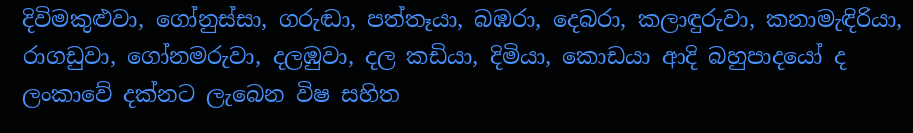දිවිමකුළුවා, ගෝනුස්සා, ගරුඬා, පත්තෑයා, බඹරා, දෙබරා, කලාඳුරුවා, කනාමැඳිරියා, රාගඩුවා, ගෝනමරුවා, දලඹුවා, දල කඩියා, දිමියා, කොඩයා ආදි බහුපාදයෝ ද ලංකාවේ දක්නට ලැබෙන විෂ සහිත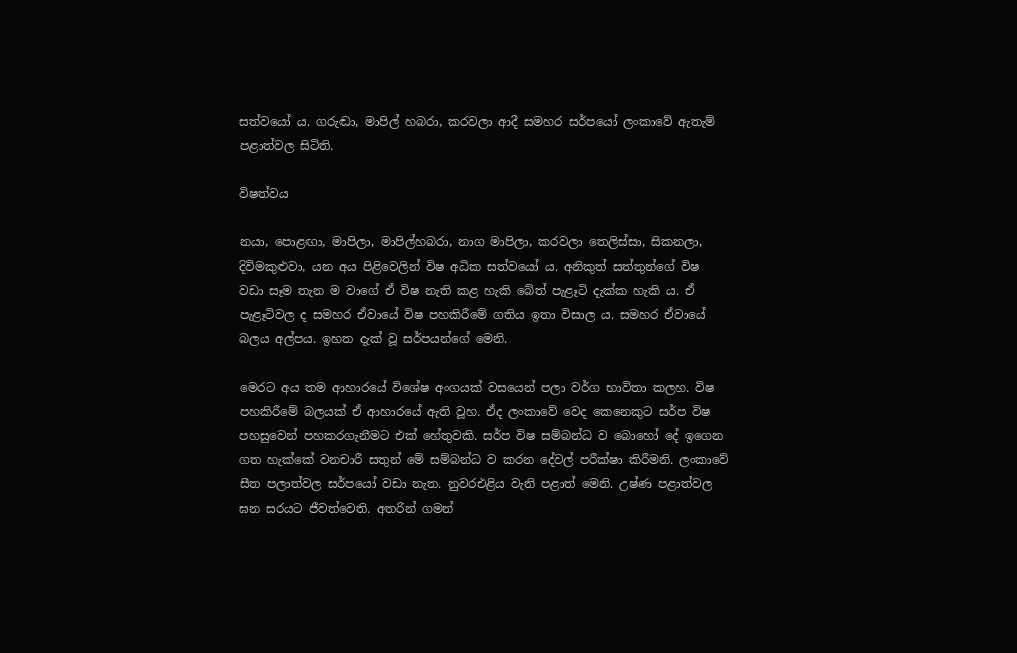සත්වයෝ ය. ගරුඬා, මාපිල් හබරා, කරවලා ආදී සමහර සර්පයෝ ලංකාවේ ඇතැම් පළාත්වල සිටිති.

විෂත්වය

නයා, පොළඟා, මාපිලා, මාපිල්හබරා, නාග මාපිලා, කරවලා තෙලිස්සා, සිකනලා, දිවිමකුළුවා, යන අය පිළිවෙලින් විෂ අධික සත්වයෝ ය. අනිකුත් සත්තුන්ගේ විෂ වඩා සෑම තැන ම වාගේ ඒ විෂ නැති කළ හැකි බේත් පැළෑටි දැක්ක හැකි ය. ඒ පැළෑටිවල ද සමහර ඒවායේ විෂ පහකිරීමේ ගතිය ඉතා විසාල ය. සමහර ඒවායේ බලය අල්පය. ඉහත දැක් වූ සර්පයන්ගේ මෙනි.

මෙරට අය තම ආහාරයේ විශේෂ අංගයක් වසයෙන් පලා වර්ග භාවිතා කලහ. විෂ පහකිරීමේ බලයක් ඒ ආහාරයේ ඇති වූහ. ඒද ලංකාවේ වෙද කෙනෙකුට සර්ප විෂ පහසුවෙන් පහකරගැනීමට එක් හේතුවකි. සර්ප විෂ සම්බන්ධ ව බොහෝ දේ ඉගෙන ගත හැක්කේ වනචාරී සතුන් මේ සම්බන්ධ ව කරන දේවල් පරීක්ෂා කිරීමනි. ලංකාවේ සීත පලාත්වල සර්පයෝ වඩා නැත. නුවරඑළිය වැනි පළාත් මෙනි. උෂ්ණ පළාත්වල ඝන සරයට ජීවත්වෙති. අතරින් ගමන්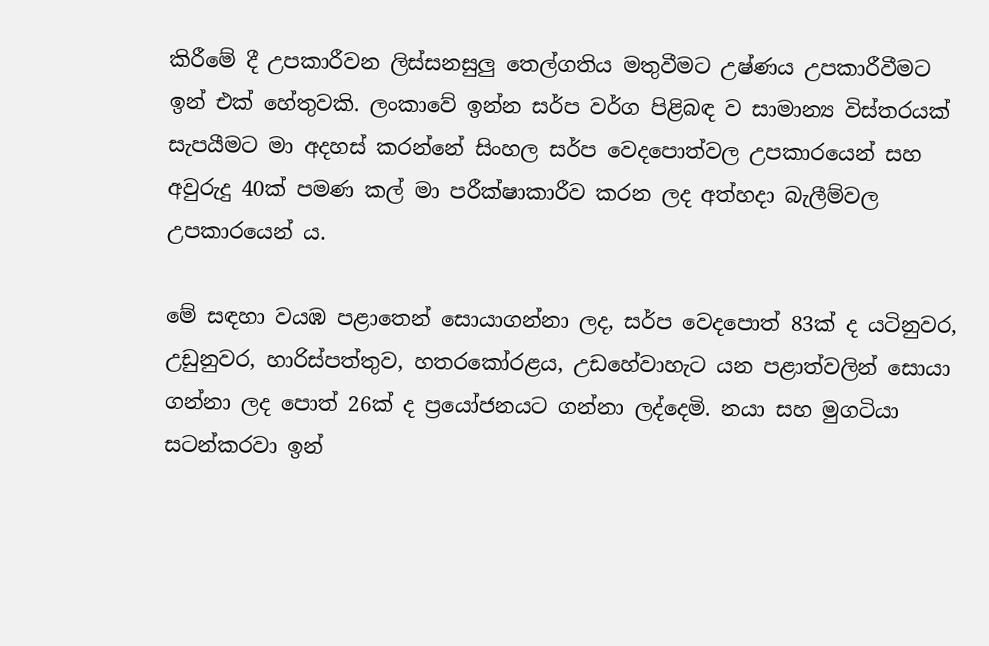කිරීමේ දී උපකාරීවන ලිස්සනසුලු තෙල්ගතිය මතුවීමට උෂ්ණය උපකාරීවීමට ඉන් එක් හේතුවකි. ලංකාවේ ඉන්න සර්ප වර්ග පිළිබඳ ව සාමාන්‍ය විස්තරයක් සැපයීමට මා අදහස් කරන්නේ සිංහල සර්ප වෙදපොත්වල උපකාරයෙන් සහ අවුරුදු 40ක් පමණ කල් මා පරීක්ෂාකාරීව කරන ලද අත්හදා බැලීම්වල උපකාරයෙන් ය.

මේ සඳහා වයඹ පළාතෙන් සොයාගන්නා ලද, සර්ප වෙදපොත් 83ක් ද යටිනුවර, උඩුනුවර, හාරිස්පත්තුව, හතරකෝරළය, උඩහේවාහැට යන පළාත්වලින් සොයා ගන්නා ලද පොත් 26ක් ද ප්‍රයෝජනයට ගන්නා ලද්දෙමි. නයා සහ මුගටියා සටන්කරවා ඉන්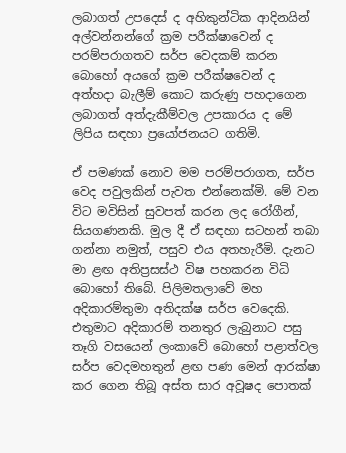ලබාගත් උපදෙස් ද අහිකුන්ටික ආදිනයින් අල්වන්නන්ගේ ක්‍රම පරීක්ෂාවෙන් ද පරම්පරාගතව සර්ප වෙදකම් කරන බොහෝ අයගේ ක්‍රම පරීක්ෂවෙන් ද අත්හදා බැලීම් කොට කරුණු පහදාගෙන ලබාගත් අත්දැකීම්වල උපකාරය ද මේ ලිපිය සඳහා ප්‍රයෝජනයට ගතිමි.

ඒ පමණක් නොව මම පරම්පරාගත, සර්ප වෙද පවුලකින් පැවත එන්නෙක්මි. මේ වන විට මවිසින් සුවපත් කරන ලද රෝගීන්, සියගණනකි. මුල දී ඒ සඳහා සටහන් තබා ගන්නා නමුත්, පසුව එය අතහැරීමි. දැනට මා ළඟ අතිප්‍රසස්ථ විෂ පහකරන විධි බොහෝ තිබේ. පිලිමතලාවේ මහ අදිකාරම්තුමා අතිදක්ෂ සර්ප වෙදෙකි. එතුමාට අදිකාරම් තනතුර ලැබුනාට පසු තෑගි වසයෙන් ලංකාවේ බොහෝ පළාත්වල සර්ප වෙදමහතුන් ළඟ පණ මෙන් ආරක්ෂා කර ගෙන තිබූ අස්ත සාර අවූෂද පොතක්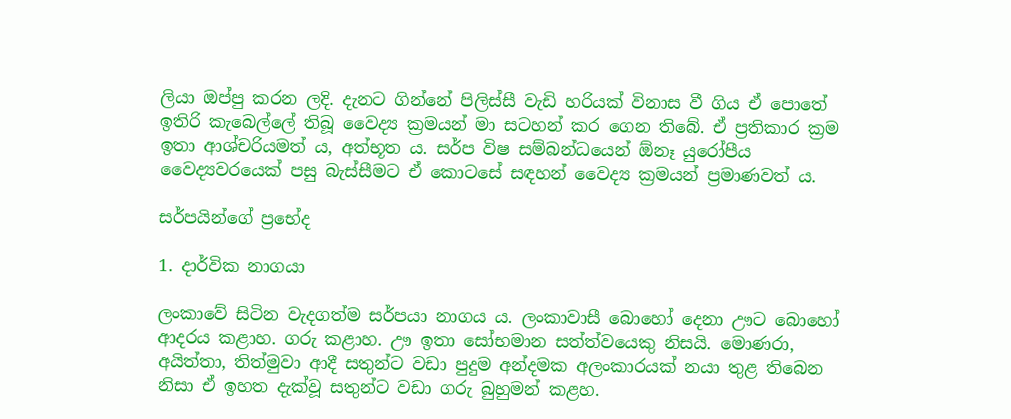ලියා ඔප්පු කරන ලදි. දැනට ගින්නේ පිලිස්සී වැඩි හරියක් විනාස වී ගිය ඒ පොතේ ඉතිරි කැබෙල්ලේ තිබූ වෛද්‍ය ක්‍රමයන් මා සටහන් කර ගෙන තිබේ. ඒ ප්‍රතිකාර ක්‍රම ඉතා ආශ්චරියමත් ය, අත්භූත ය. සර්ප විෂ සම්බන්ධයෙන් ඕනෑ යුරෝපීය වෛද්‍යවරයෙක් පසු බැස්සීමට ඒ කොටසේ සඳහන් වෛද්‍ය ක්‍රමයන් ප්‍රමාණවත් ය.

සර්පයින්ගේ ප්‍රභේද

1. දාර්වික නාගයා

ලංකාවේ සිටින වැදගත්ම සර්පයා නාගය ය. ලංකාවාසී බොහෝ දෙනා ඌට බොහෝ ආදරය කළාහ. ගරු කළාහ. ඌ ඉතා සෝභමාන සත්ත්වයෙකු නිසයි. මොණරා, අයිත්තා, තිත්මුවා ආදී සතුන්ට වඩා පුදුම අන්දමක අලංකාරයක් නයා තුළ තිබෙන නිසා ඒ ඉහත දැක්වූ සතුන්ට වඩා ගරු බුහුමන් කළහ.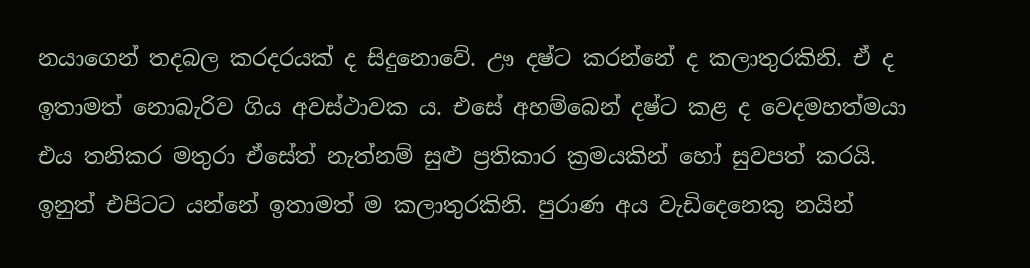නයාගෙන් තදබල කරදරයක් ද සිදුනොවේ. ඌ දෂ්ට කරන්නේ ද කලාතුරකිනි. ඒ ද ඉතාමත් නොබැරිව ගිය අවස්ථාවක ය. එසේ අහම්බෙන් දෂ්ට කළ ද වෙදමහත්මයා එය තනිකර මතුරා ඒසේත් නැත්නම් සුළු ප්‍රතිකාර ක්‍රමයකින් හෝ සුවපත් කරයි. ඉනුත් එපිටට යන්නේ ඉතාමත් ම කලාතුරකිනි. පුරාණ අය වැඩිදෙනෙකු නයින්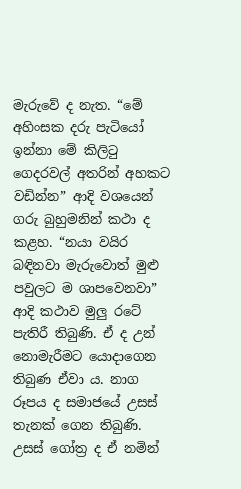මැරුවේ ද නැත. “මේ අහිංසක දරු පැටියෝ ඉන්නා මේ කිලිටු ගෙදරවල් අතරින් අහකට වඩින්න” ආදි වශයෙන් ගරු බුහුමනින් කථා ද කළහ. “නයා වයිර බඳිනවා මැරුවොත් මුළු පවුලට ම ශාපවෙනවා” ආදි කථාව මුලු රටේ පැතිරී තිබුණි. ඒ ද උන් නොමැරීමට යොදාගෙන තිබුණ ඒවා ය. නාග රූපය ද සමාජයේ උසස් තැනක් ගෙන තිබුණි. උසස් ගෝත්‍ර ද ඒ නමින්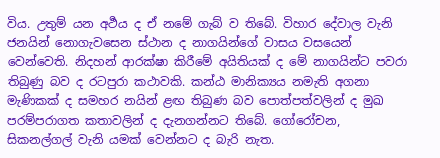විය. උතුම් යන අර්‍ථය ද ඒ නමේ ගැබ් ව තිබේ. විහාර දේවාල වැනි ජනයින් නොගැවසෙන ස්ථාන ද නාගයින්ගේ වාසය වසයෙන් වෙන්වෙති. නිදහන් ආරක්ෂා කිරීමේ අයිතියක් ද මේ නාගයින්ට පවරා තිබුණු බව ද රටපුරා කථාවකි. කන්ඨ මානික්‍යය නමැති අගනා මැණිකක් ද සමහර නයින් ළඟ තිබුණ බව පොත්පත්වලින් ද මුඛ පරම්පරාගත කතාවලින් ද දැනගන්නට තිබේ. ගෝරෝචන, සිකනල්ගල් වැනි යමක් වෙන්නට ද බැරි නැත.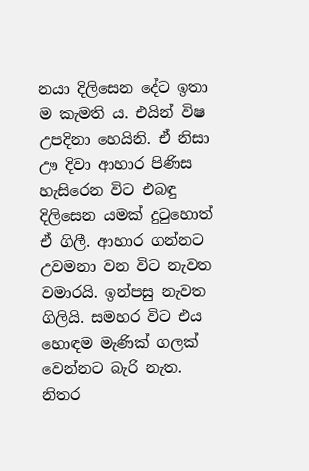නයා දිලිසෙන දේට ඉතා ම කැමති ය. එයින් විෂ උපදිනා හෙයිනි. ඒ නිසා ඌ දිවා ආහාර පිණිස හැසිරෙන විට එබඳු දිලිසෙන යමක් දුටුහොත් ඒ ගිලී. ආහාර ගන්නට උවමනා වන විට නැවත වමාරයි. ඉන්පසු නැවත ගිලියි. සමහර විට එය හොඳම මැණික් ගලක් වෙන්නට බැරි නැත. නිතර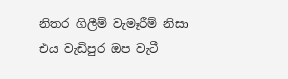නිතර ගිලීම් වැමෑරීම් නිසා එය වැඩිපුර ඔප වැටී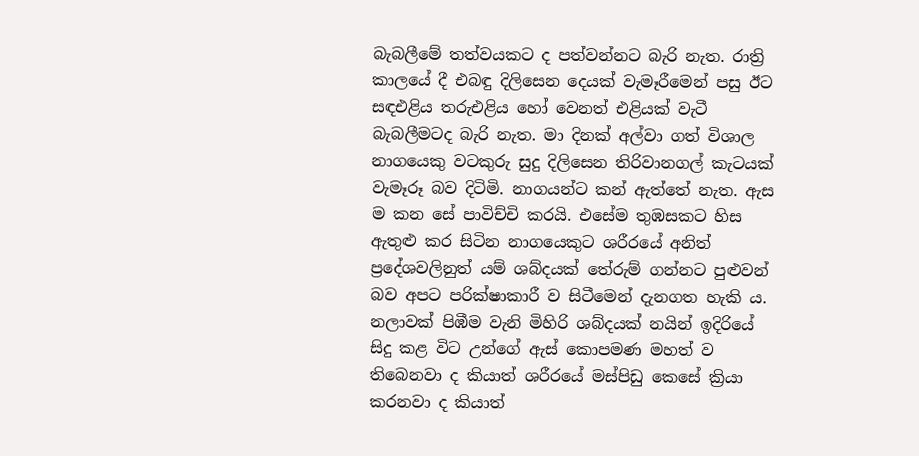බැබලීමේ තත්වයකට ද පත්වන්නට බැරි නැත. රාත්‍රි කාලයේ දී එබඳු දිලිසෙන දෙයක් වැමෑරීමෙන් පසු ඊට සඳඑළිය තරුඑළිය හෝ වෙනත් එළියක් වැටී බැබලීමටද බැරි නැත. මා දිනක් අල්වා ගත් විශාල නාගයෙකු වටකුරු සුදු දිලිසෙන තිරිවානගල් කැටයක් වැමෑරූ බව දිටිමි. නාගයන්ට කන් ඇත්තේ නැත. ඇස ම කන සේ පාවිච්චි කරයි. එසේම තුඹසකට හිස ඇතුළු කර සිටින නාගයෙකුට ශරීරයේ අනිත් ප්‍රදේශවලිනුත් යම් ශබ්දයක් තේරුම් ගන්නට පුළුවන් බව අපට පරික්ෂාකාරී ව සිටීමෙන් දැනගත හැකි ය. නලාවක් පිඹීම වැනි මිහිරි ශබ්දයක් නයින් ඉදිරියේ සිදු කළ විට උන්ගේ ඇස් කොපමණ මහත් ව තිබෙනවා ද කියාත් ශරීරයේ මස්පිඩු කෙසේ ක්‍රියා කරනවා ද කියාත්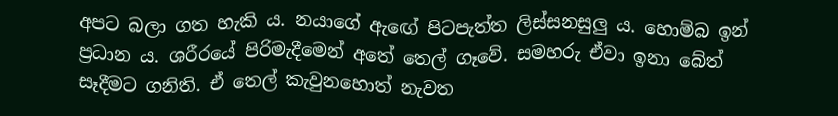අපට බලා ගත හැකි ය. නයාගේ ඇඟේ පිටපැත්ත ලිස්සනසුලු ය. හොම්බ ඉන් ප්‍රධාන ය. ශරීරයේ පිරිමැදීමෙන් අතේ තෙල් ගෑවේ. සමහරු ඒවා ඉනා බේත් සෑදීමට ගනිති. ඒ තෙල් කැවුනහොත් නැවත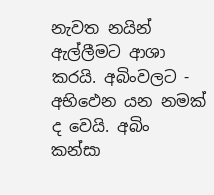නැවත නයින් ඇල්ලීමට ආශා කරයි. අබිංවලට - අභිඵෙන යන නමක් ද වෙයි. අබිං කන්සා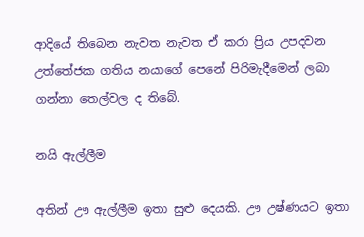ආදියේ තිබෙන නැවත නැවත ඒ කරා ප්‍රිය උපදවන උත්තේජක ගතිය නයාගේ පෙනේ පිරිමැදීමෙන් ලබා ගන්නා තෙල්වල ද තිබේ.

නයි ඇල්ලීම

අතින් ඌ ඇල්ලීම ඉතා සුළු දෙයකි. ඌ උෂ්ණයට ඉතා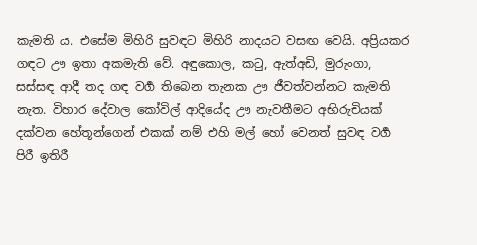කැමති ය. එසේම මිහිරි සුවඳට මිහිරි නාදයට වසඟ වෙයි. අප්‍රියකර ගඳට ඌ ඉතා අකමැති වේ. අඳුකොල, කටු, ඇත්අඩි, මුරුංගා, සස්සඳ ආදී තද ගඳ වර්‍ග තිබෙන තැනක ඌ ජීවත්වන්නට කැමති නැත. විහාර දේවාල කෝවිල් ආදියේද ඌ නැවතීමට අභිරුචියක් දක්වන හේතූන්ගෙන් එකක් නම් එහි මල් හෝ වෙනත් සුවඳ වර්‍ග පිරී ඉතිරී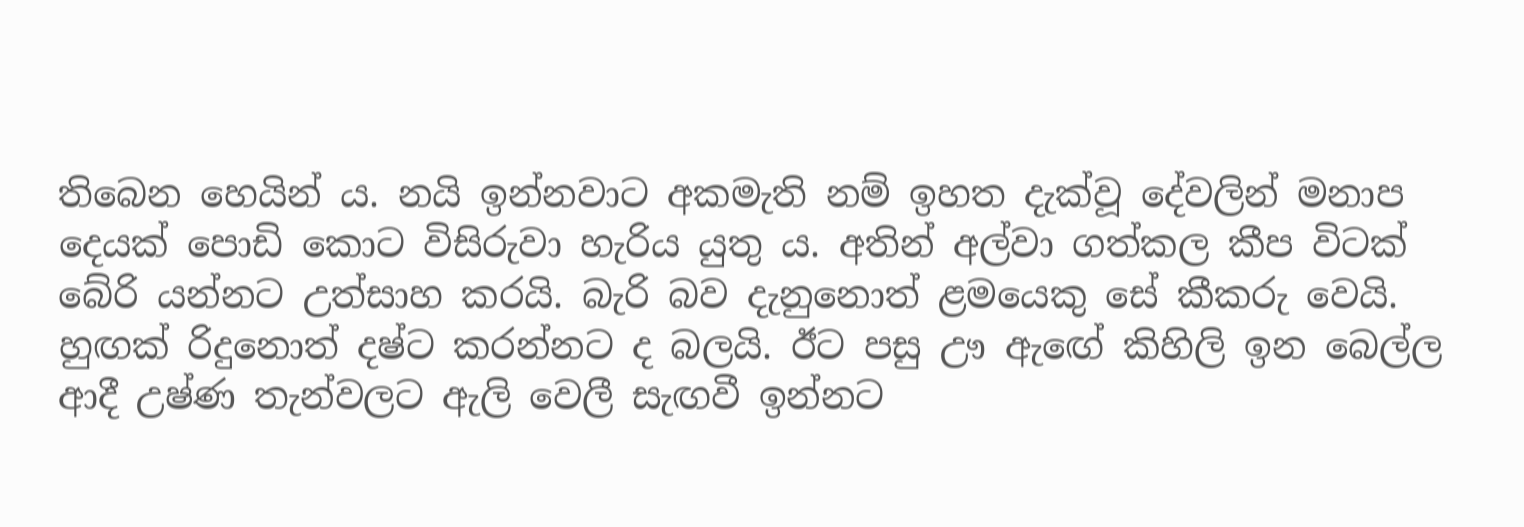තිබෙන හෙයින් ය. නයි ඉන්නවාට අකමැති නම් ඉහත දැක්වූ දේවලින් මනාප දෙයක් පොඩි කොට විසිරුවා හැරිය යුතු ය. අතින් අල්වා ගත්කල කීප විටක් බේරි යන්නට උත්සාහ කරයි. බැරි බව දැනුනොත් ළමයෙකු සේ කීකරු වෙයි. හුඟක් රිදුනොත් දෂ්ට කරන්නට ද බලයි. ඊට පසු ඌ ඇඟේ කිහිලි ඉන බෙල්ල ආදී උෂ්ණ තැන්වලට ඇලි වෙලී සැඟවී ඉන්නට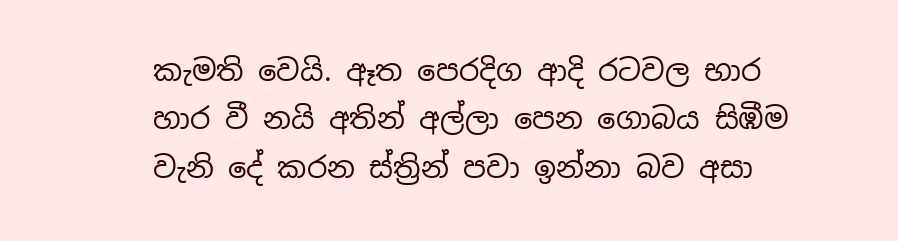කැමති වෙයි. ඈත පෙරදිග ආදි රටවල භාර හාර වී නයි අතින් අල්ලා පෙන ගොබය සිඹීම වැනි දේ කරන ස්ත්‍රින් පවා ඉන්නා බව අසා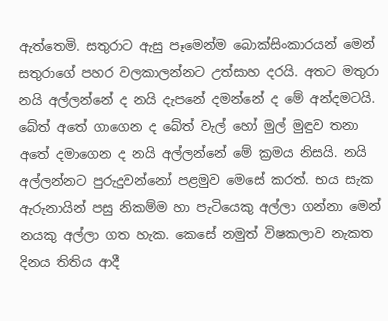ඇත්තෙමි. සතුරාට ඇසු පෑමෙන්ම බොක්සිංකාරයන් මෙන් සතුරාගේ පහර වලකාලන්නට උත්සාහ දරයි. අතට මතුරා නයි අල්ලන්නේ ද නයි දැපනේ දමන්නේ ද මේ අන්දමටයි. බේත් අතේ ගාගෙන ද බේත් වැල් හෝ මුල් මුඳුව තනා අතේ දමාගෙන ද නයි අල්ලන්නේ මේ ක්‍රමය නිසයි. නයි අල්ලන්නට පුරුදුවන්නෝ පළමුව මෙසේ කරත්. භය සැක ඇරුනායින් පසු නිකම්ම හා පැටියෙකු අල්ලා ගන්නා මෙන් නයකු අල්ලා ගත හැක. කෙසේ නමුත් විෂකලාව නැකත දිනය තිතිය ආදී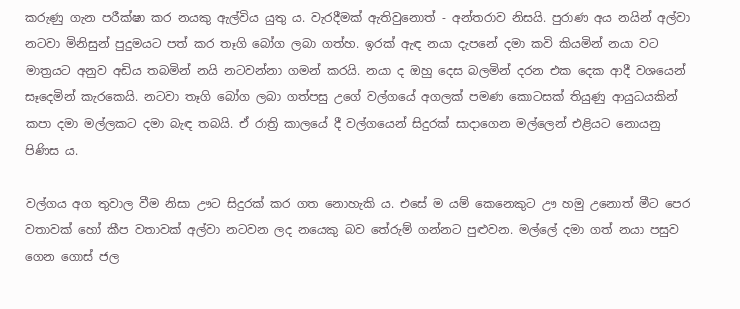කරුණු ගැන පරීක්ෂා කර නයකු ඇල්විය යුතු ය. වැරදීමක් ඇතිවුනොත් - අන්තරාව නිසයි. පුරාණ අය නයින් අල්වා නටවා මිනිසුන් පුදුමයට පත් කර තෑගි බෝග ලබා ගත්හ. ඉරක් ඇඳ නයා දැපනේ දමා කවි කියමින් නයා වට මාත්‍රයට අනුව අඩිය තබමින් නයි නටවන්නා ගමන් කරයි. නයා ද ඔහු දෙස බලමින් දරන එක දෙක ආදී වශයෙන් සෑදෙමින් කැරකෙයි. නටවා තෑගි බෝග ලබා ගත්පසු උගේ වල්ගයේ අගලක් පමණ කොටසක් තියුණු ආයුධයකින් කපා දමා මල්ලකට දමා බැඳ තබයි. ඒ රාත්‍රි කාලයේ දී වල්ගයෙන් සිදුරක් සාදාගෙන මල්ලෙන් එළියට නොයනු පිණිස ය.

වල්ගය අග තුවාල වීම නිසා ඌට සිදුරක් කර ගත නොහැකි ය. එසේ ම යම් කෙනෙකුට ඌ හමු උනොත් මීට පෙර වතාවක් හෝ කීප වතාවක් අල්වා නටවන ලද නයෙකු බව තේරුම් ගන්නට පුළුවන. මල්ලේ දමා ගත් නයා පසුව ගෙන ගොස් ජල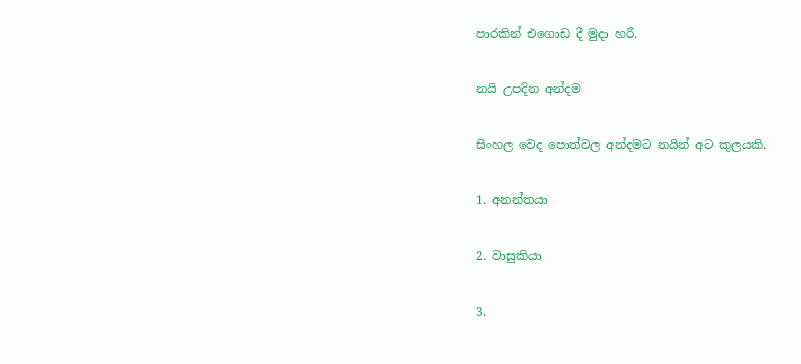පාරකින් එගොඩ දී මුදා හරී.

නයි උපදින අන්දම

සිංහල වෙද පොත්වල අන්දමට නයින් අට කුලයකි.

1. අනන්තයා

2. වාසුකියා

3.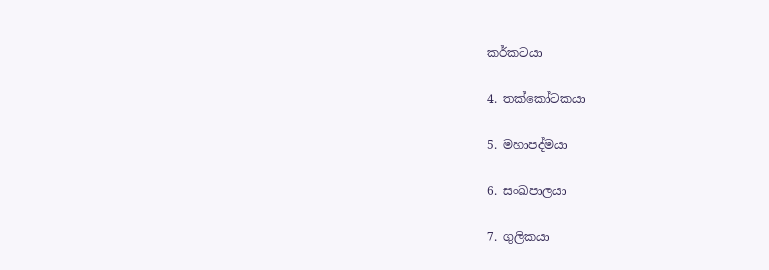කර්කටයා

4. තක්කෝටකයා

5. මහාපද්මයා

6. සංඛපාලයා

7. ගුලිකයා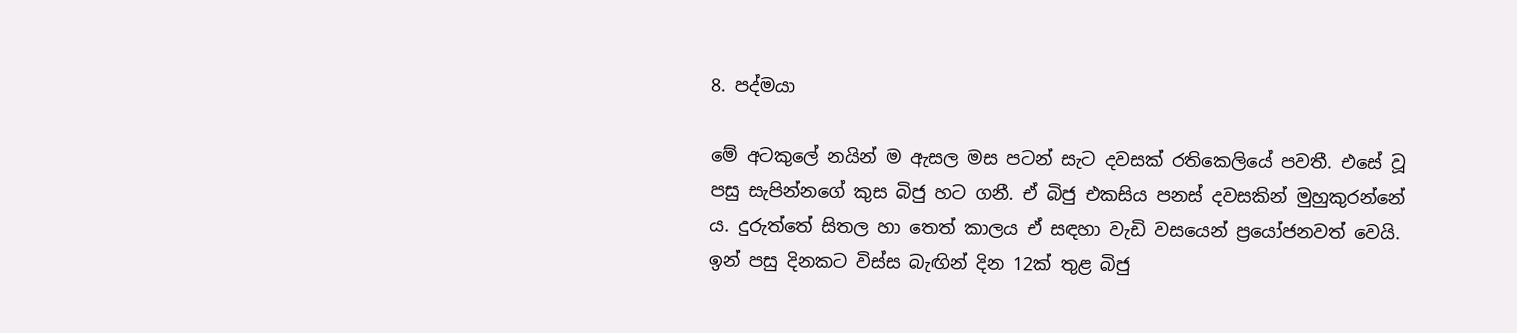8. පද්මයා

මේ අටකුලේ නයින් ම ඇසල මස පටන් සැට දවසක් රතිකෙලියේ පවතී. එසේ වූ පසු සැපින්නගේ කුස බිජු හට ගනී. ඒ බිජු එකසිය පනස් දවසකින් මුහුකුරන්නේ ය. දුරුත්තේ සිතල හා තෙත් කාලය ඒ සඳහා වැඩි වසයෙන් ප්‍රයෝජනවත් වෙයි. ඉන් පසු දිනකට විස්ස බැඟින් දින 12ක් තුළ බිජු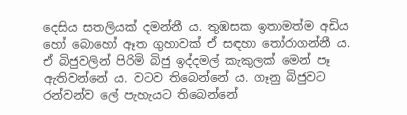දෙසිය සතලියක් දමන්නී ය. තුඹසක ඉතාමත්ම අඩිය හෝ බොහෝ ඈත ගුහාවක් ඒ සඳහා තෝරාගන්නී ය. ඒ බිජුවලින් පිරිමි බිජු ඉද්දමල් කැකුලක් මෙන් පෑ ඇතිවන්නේ ය. වටව තිබෙන්නේ ය. ගෑනු බිජුවට රන්වන්ව ලේ පැහැයට තිබෙන්නේ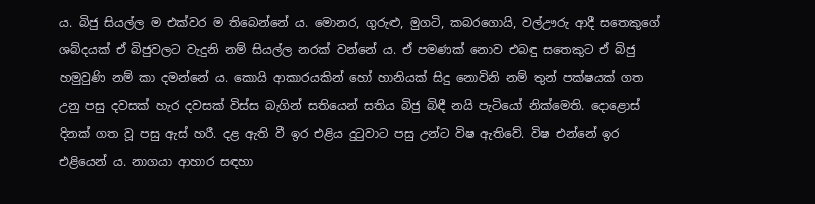ය. බිජු සියල්ල ම එක්වර ම තිබෙන්නේ ය. මොනර, ගුරුළු, මුගටි, කබරගොයි, වල්ඌරු ආදී සතෙකුගේ ශබ්දයක් ඒ බිජුවලට වැදුනි නම් සියල්ල නරක් වන්නේ ය. ඒ පමණක් නොව එබඳු සතෙකුට ඒ බිජු හමුවුණි නම් කා දමන්නේ ය. කොයි ආකාරයකින් හෝ හානියක් සිදු නොවිනි නම් තුන් පක්ෂයක් ගත උනු පසු දවසක් හැර දවසක් විස්ස බැගින් සතියෙන් සතිය බිජු බිඳී නයි පැටියෝ නික්මෙති. දොළොස් දිනක් ගත වූ පසු ඇස් හරී. දළ ඇති වී ඉර එළිය දුටුවාට පසු උන්ට විෂ ඇතිවේ. විෂ එන්නේ ඉර එළියෙන් ය. නාගයා ආහාර සඳහා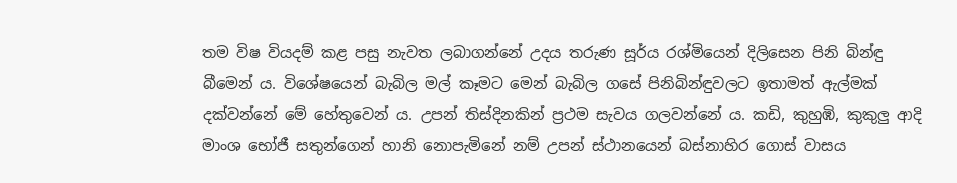තම විෂ වියදම් කළ පසු නැවත ලබාගන්නේ උදය තරුණ සූර්ය රශ්මියෙන් දිලිසෙන පිනි බින්ඳු බීමෙන් ය. විශේෂයෙන් බැබිල මල් කෑමට මෙන් බැබිල ගසේ පිනිබින්ඳුවලට ඉතාමත් ඇල්මක් දක්වන්නේ මේ හේතුවෙන් ය. උපන් තිස්දිනකින් ප්‍රථම සැවය ගලවන්නේ ය. කඩි, කුහුඹි, කුකුලු ආදි මාංශ භෝජී සතුන්ගෙන් හානි නොපැමිනේ නම් උපන් ස්ථානයෙන් බස්නාහිර ගොස් වාසය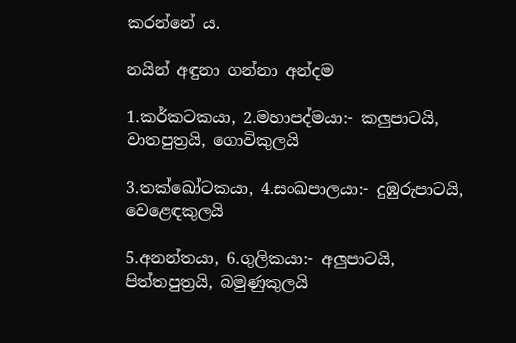කරන්නේ ය.

නයින් අඳුනා ගන්නා අන්දම

1.කර්කටකයා, 2.මහාපද්මයා:- කලුපාටයි, වාතපුත්‍රයි, ගොවිකුලයි

3.තක්ඛෝටකයා, 4.සංඛපාලයා:- දුඹුරුපාටයි, වෙළෙඳකුලයි

5.අනන්තයා, 6.ගුලිකයා:- අලුපාටයි, පිත්තපුත්‍රයි, බමුණුකුලයි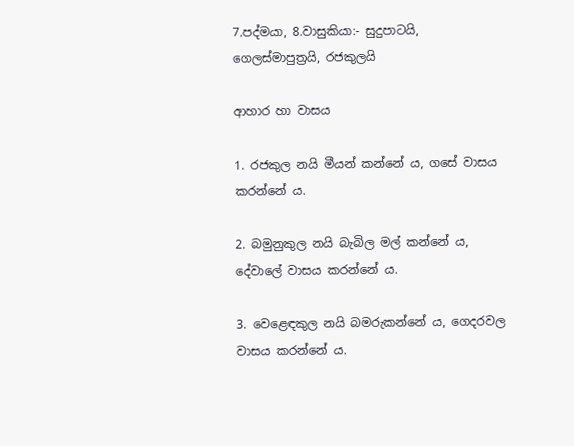7.පද්මයා, 8.වාසුකියා:- සුදුපාටයි, ගෙලස්මාපුත්‍රයි, රජකුලයි

ආහාර හා වාසය

1. රජකුල නයි මීයන් කන්නේ ය, ගසේ වාසය කරන්නේ ය.

2. බමුනුකුල නයි බැබිල මල් කන්නේ ය, දේවාලේ වාසය කරන්නේ ය.

3. වෙළෙඳකුල නයි බමරුකන්නේ ය, ගෙදරවල වාසය කරන්නේ ය.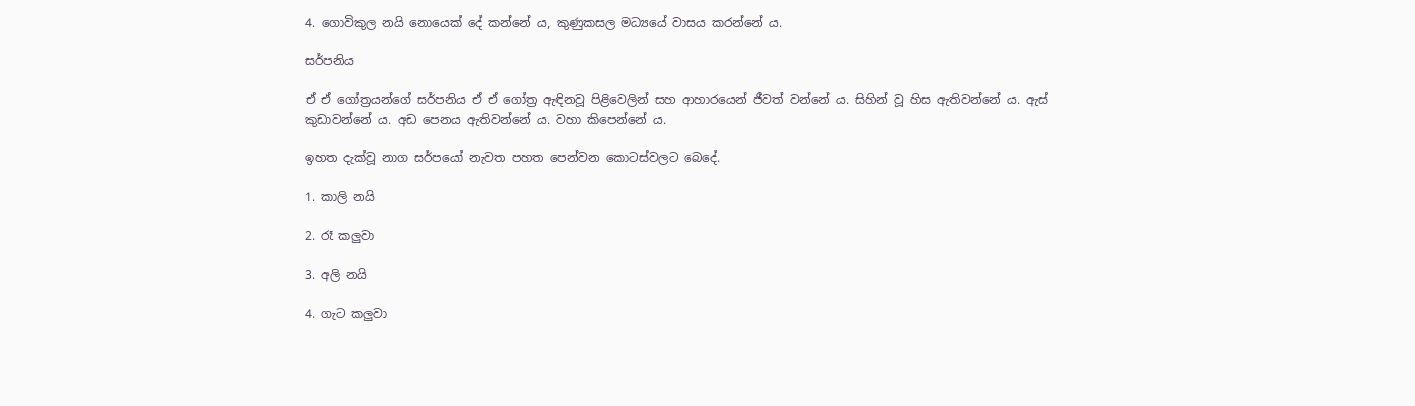4. ගොවිකුල නයි නොයෙක් දේ කන්නේ ය, කුණුකසල මධ්‍යයේ වාසය කරන්නේ ය.

සර්පනිය

ඒ ඒ ගෝත්‍රයන්ගේ සර්පනිය ඒ ඒ ගෝත්‍ර ඇඳිනවූ පිළිවෙලින් සහ ආහාරයෙන් ජීවත් වන්නේ ය. සිහින් වූ හිස ඇතිවන්නේ ය. ඇස් කුඩාවන්නේ ය. අඩ පෙනය ඇතිවන්නේ ය. වහා කිපෙන්නේ ය.

ඉහත දැක්වූ නාග සර්පයෝ නැවත පහත පෙන්වන කොටස්වලට බෙදේ.

1. කාලි නයි

2. රෑ කලුවා

3. අලි නයි

4. ගැට කලුවා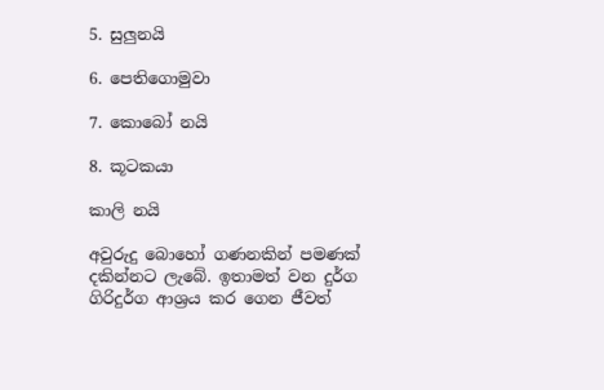5. සුලුනයි

6. පෙතිගොමුවා

7. කොබෝ නයි

8. කූටකයා

කාලි නයි

අවුරුදු බොහෝ ගණනකින් පමණක් දකින්නට ලැබේ. ඉතාමත් වන දුර්ග ගිරිදුර්ග ආශ්‍රය කර ගෙන ජීවත්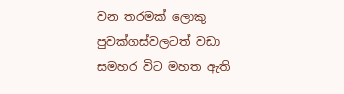වන තරමක් ලොකු පුවක්ගස්වලටත් වඩා සමහර විට මහත ඇති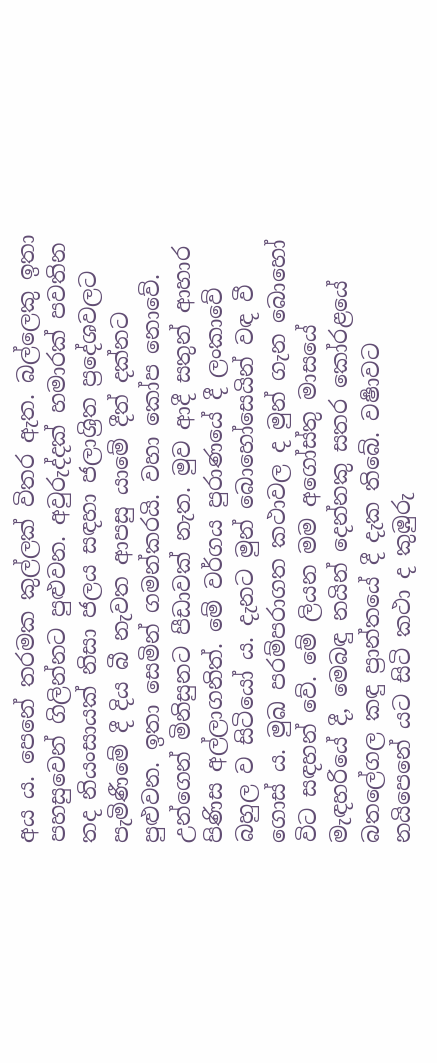අය ය. පෙනේ තරමක කුල්ලක් විතර ඇත. බල්ලෙකු ඉතා පහසුවෙන් ගිලින්නට පුළුවන. අවුරුද්දක් හමාරක් පවතින තද නියංසායක් නිසා ජලය සඳහා ජලාශ්‍රිත ප්‍රදේශවලට පැමිණීමේ දී දිය බී නැවත ආපසු යාමේ දීත් දක්නට පුළුවන. ඉතා සෙමින් ගමන්කරයි. වහා කෝප නොවේ. උන්ගෙන් මිනිසුනට පීඩාවක් නැත. මුව ආදී සතුන් ආහාර පිණිස අල්ලාගනිත්. මේ වර්ගය පුරාණයේ දී ලංකාවේ බහුල ව සිටියෝ ය. දැනට මුන් බොහෝසෙයින් වඳ වී ගොස් ය. මුඛ පරම්පරාගත කථාවල ද මුන් ගැන බොහෝ විට සඳහන් වේ. මේ ලියන මම අගෝස්තු මාසයේ මැඳහරියේ දී, මෙබඳු නයින් දෙන්නකු සතර කෝරළයේ බතලේගල කඳු ප්‍රාන්තයේ දී දැක තිබේ. වර්‍ෂාවට නයිපෙනේ යට සිටි කථා ද කුඹුරු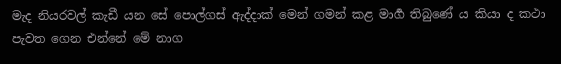මැද නියරවල් කැඩී යන සේ පොල්ගස් ඇද්දාක් මෙන් ගමන් කළ මාර්‍ග තිබුණේ ය කියා ද කථා පැවත ගෙන එන්නේ මේ නාග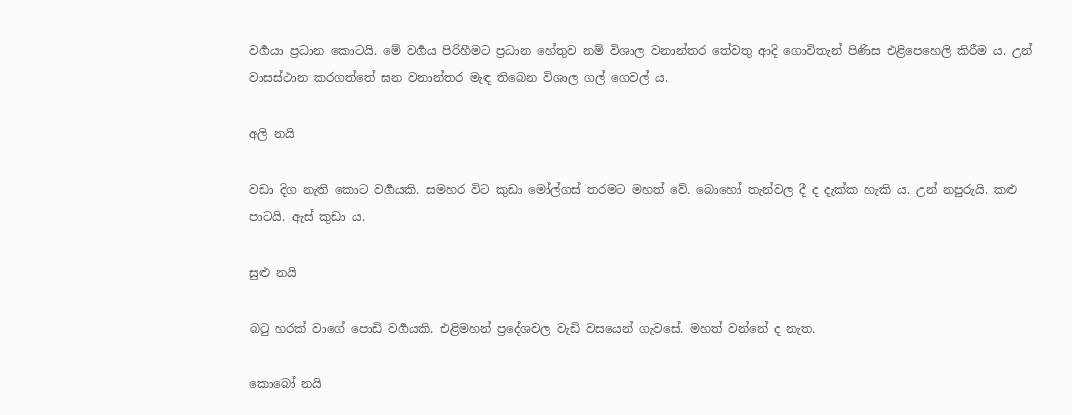වර්‍ගයා ප්‍රධාන කොටයි. මේ වර්‍ගය පිරිහීමට ප්‍රධාන හේතුව නම් විශාල වනාන්තර තේවතු ආදි ගොවිතැන් පිණිස එළිපෙහෙලි කිරීම ය. උන් වාසස්ථාන කරගත්තේ ඝන වනාන්තර මැඳ තිබෙන විශාල ගල් ගෙවල් ය.

අලි නයි

වඩා දිග නැති කොට වර්‍ගයකි. සමහර විට කුඩා මෝල්ගස් තරමට මහත් වේ. බොහෝ තැන්වල දී ද දැක්ක හැකි ය. උන් නපුරුයි. කළු පාටයි. ඇස් කුඩා ය.

සුළු නයි

බටු හරක් වාගේ පොඩි වර්‍ගයකි. එළිමහන් ප්‍රදේශවල වැඩි වසයෙන් ගැවසේ. මහත් වන්නේ ද නැත.

කොබෝ නයි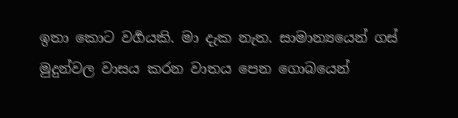ඉතා කොට වර්‍ගයකි. මා දැක නැත. සාමාන්‍යයෙන් ගස් මුදුන්වල වාසය කරන වාතය පෙන ගොබයෙන්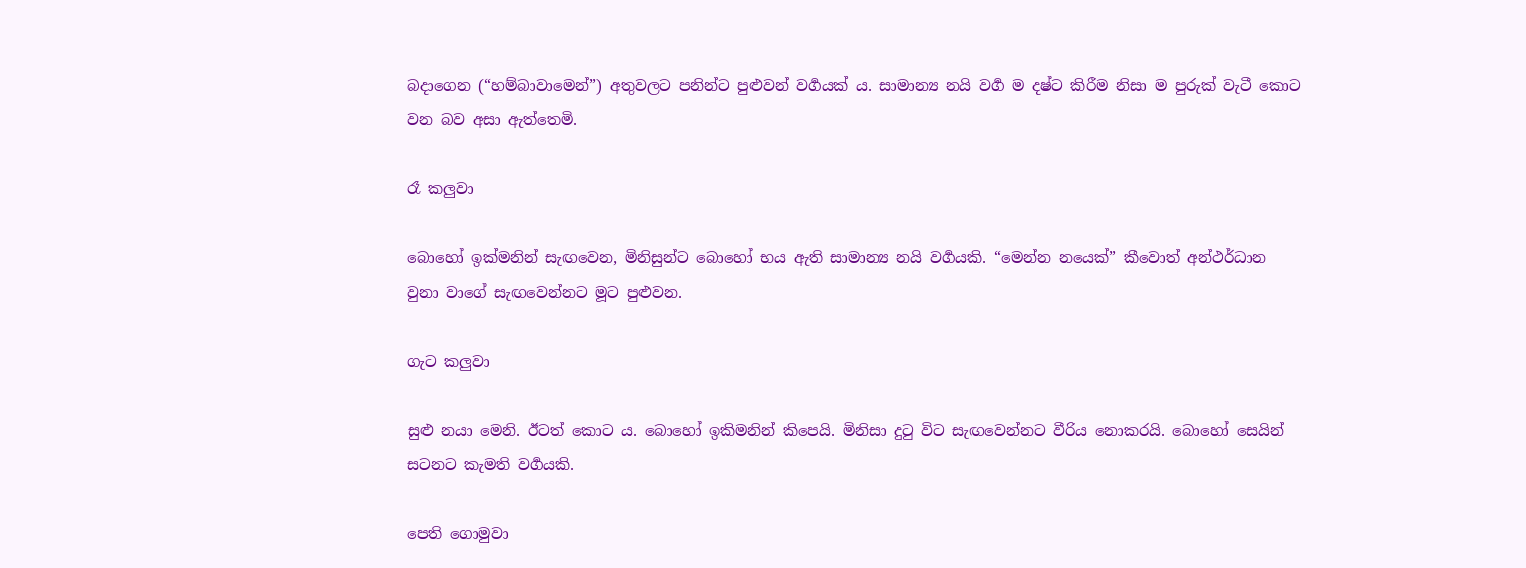බදාගෙන (“හම්බාවාමෙන්”) අතුවලට පනින්ට පුළුවන් වර්‍ගයක් ය. සාමාන්‍ය නයි වර්‍ග ම දෂ්ට කිරීම නිසා ම පුරුක් වැටී කොට වන බව අසා ඇත්තෙමි.

රෑ කලුවා

බොහෝ ඉක්මනින් සැඟවෙන, මිනිසුන්ට බොහෝ භය ඇති සාමාන්‍ය නයි වර්‍ගයකි. “මෙන්න නයෙක්” කීවොත් අන්ථර්ධාන වුනා වාගේ සැඟවෙන්නට මූට පුළුවන.

ගැට කලුවා

සුළු නයා මෙනි. ඊටත් කොට ය. බොහෝ ඉකිමනින් කිපෙයි. මිනිසා දුටු විට සැඟවෙන්නට වීරිය නොකරයි. බොහෝ සෙයින් සටනට කැමති වර්‍ගයකි.

පෙති ගොමුවා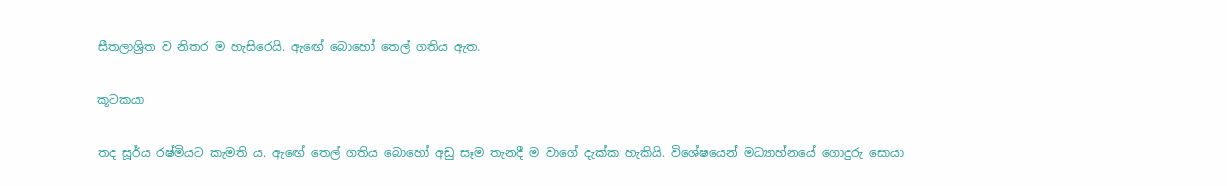සීතලාශ්‍රිත ව නිතර ම හැසිරෙයි. ඇඟේ බොහෝ තෙල් ගතිය ඇත.

කූටකයා

තද සූර්ය රෂ්මියට කැමති ය. ඇඟේ තෙල් ගතිය බොහෝ අඩු සෑම තැනදී ම වාගේ දැක්ක හැකියි. විශේෂයෙන් මධ්‍යාහ්නයේ ගොදුරු සොයා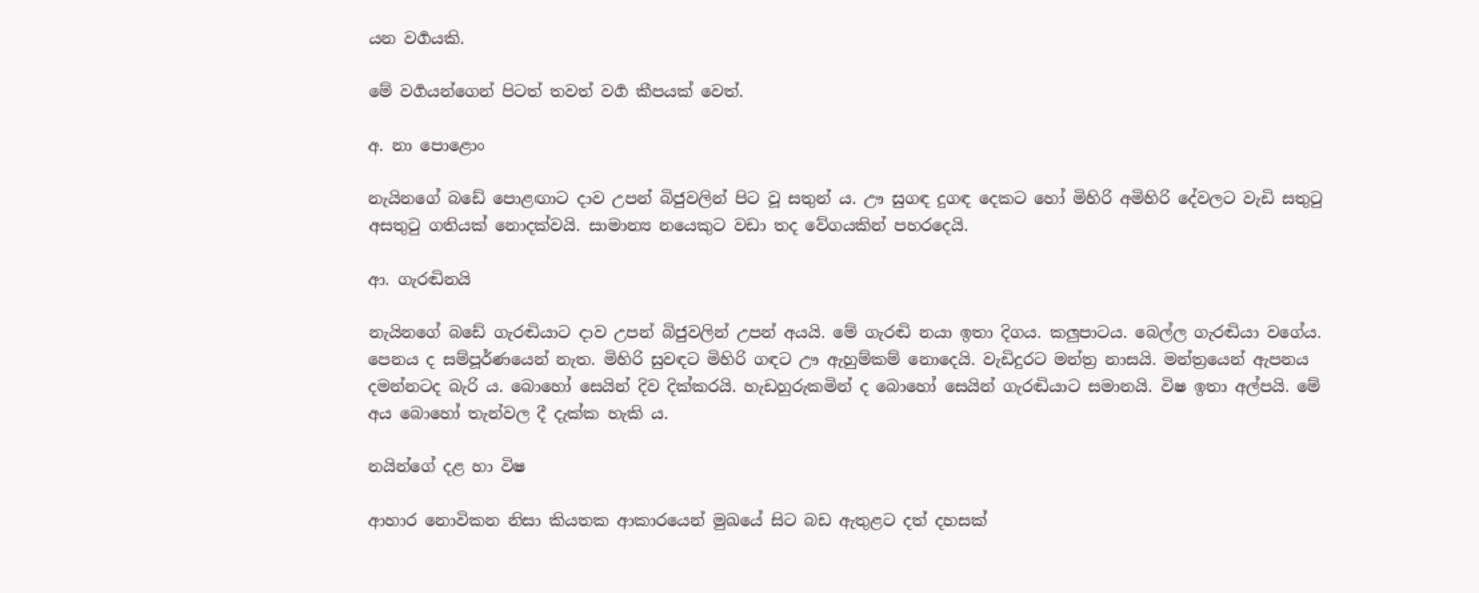යන වර්‍ගයකි.

මේ වර්‍ගයන්ගෙන් පිටත් තවත් වර්‍ග කීපයක් වෙත්.

අ. නා පොළොං

නැයිනගේ බඩේ පොළඟාට දාව උපන් බිජුවලින් පිට වූ සතුන් ය. ඌ සුගඳ දුගඳ දෙකට හෝ මිහිරි අමිහිරි දේවලට වැඩි සතුටු අසතුටු ගතියක් නොදක්වයි. සාමාන්‍ය නයෙකුට වඩා තද වේගයකින් පහරදෙයි.

ආ. ගැරඬිනයි

නැයිනගේ බඩේ ගැරඬියාට දාව උපන් බිජුවලින් උපන් අයයි. මේ ගැරඬි නයා ඉතා දිගය. කලුපාටය. බෙල්ල ගැරඬියා වගේය. පෙනය ද සම්පූර්ණයෙන් නැත. මිහිරි සුවඳට මිහිරි ගඳට ඌ ඇහුම්කම් නොදෙයි. වැඩිදුරට මන්ත්‍ර නාසයි. මන්ත්‍රයෙන් ඇපනය දමන්නටද බැරි ය. බොහෝ සෙයින් දිව දික්කරයි. හැඩහුරුකමින් ද බොහෝ සෙයින් ගැරඬියාට සමානයි. විෂ ඉතා අල්පයි. මේ අය බොහෝ තැන්වල දී දැක්ක හැකි ය.

නයින්ගේ දළ හා විෂ

ආහාර නොවිකන නිසා කියතක ආකාරයෙන් මුඛයේ සිට බඩ ඇතුළට දත් දහසක්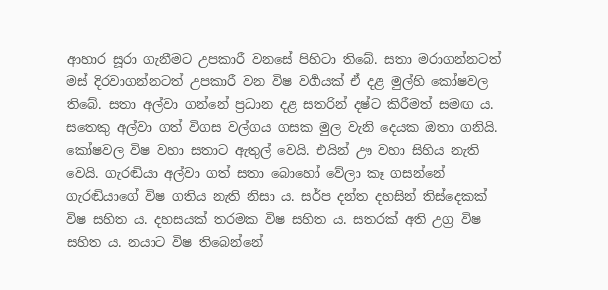ආහාර සූරා ගැනීමට උපකාරී වනසේ පිහිටා තිබේ. සතා මරාගන්නටත් මස් දිරවාගන්නටත් උපකාරී වන විෂ වර්‍ගයක් ඒ දළ මුල්හි කෝෂවල තිබේ. සතා අල්වා ගන්නේ ප්‍රධාන දළ සතරින් දෂ්ට කිරීමත් සමඟ ය. සතෙකු අල්වා ගත් විගස වල්ගය ගසක මුල වැනි දෙයක ඔතා ගනියි. කෝෂවල විෂ වහා සතාට ඇතුල් වෙයි. එයින් ඌ වහා සිහිය නැති වෙයි. ගැරඬියා අල්වා ගත් සතා බොහෝ වේලා කෑ ගසන්නේ ගැරඬියාගේ විෂ ගතිය නැති නිසා ය. සර්ප දන්ත දහසින් තිස්දෙකක් විෂ සහිත ය. දහසයක් තරමක විෂ සහිත ය. සතරක් අති උග්‍ර විෂ සහිත ය. නයාට විෂ තිබෙන්නේ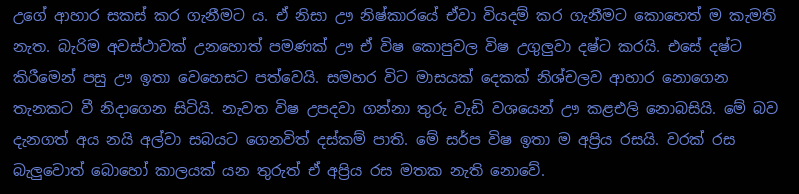උගේ ආහාර සකස් කර ගැනීමට ය. ඒ නිසා ඌ නිෂ්කාරයේ ඒවා වියදම් කර ගැනීමට කොහෙත් ම කැමති නැත. බැරිම අවස්ථාවක් උනහොත් පමණක් ඌ ඒ විෂ කොපුවල විෂ උගුලුවා දෂ්ට කරයි. එසේ දෂ්ට කිරීමෙන් පසු ඌ ඉතා වෙහෙසට පත්වෙයි. සමහර විට මාසයක් දෙකක් නිශ්චලව ආහාර නොගෙන තැනකට වී නිදාගෙන සිටියි. නැවත විෂ උපදවා ගන්නා තුරු වැඩි වශයෙන් ඌ කළඑලි නොබසියි. මේ බව දැනගත් අය නයි අල්වා සබයට ගෙනවිත් දස්කම් පාති. මේ සර්ප විෂ ඉතා ම අප්‍රිය රසයි. වරක් රස බැලුවොත් බොහෝ කාලයක් යන තුරුත් ඒ අප්‍රිය රස මතක නැති නොවේ.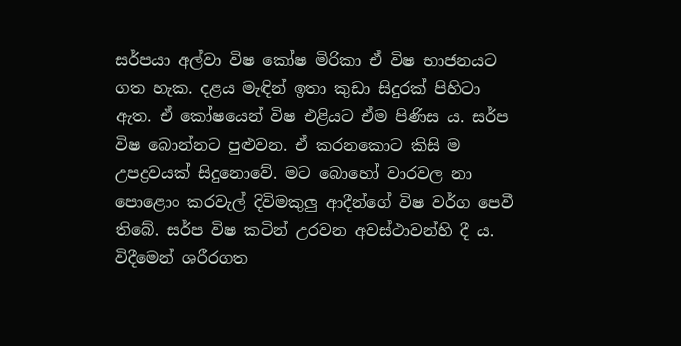සර්පයා අල්වා විෂ කෝෂ මිරිකා ඒ විෂ භාජනයට ගත හැක. දළය මැඳින් ඉතා කුඩා සිදුරක් පිහිටා ඇත. ඒ කෝෂයෙන් විෂ එළියට ඒම පිණිස ය. සර්ප විෂ බොන්නට පුළුවන. ඒ කරනකොට කිසි ම උපද්‍රවයක් සිදුනොවේ. මට බොහෝ වාරවල නා පොළොං කරවැල් දිවිමකුලු ආදීන්ගේ විෂ වර්ග පෙවී තිබේ. සර්ප විෂ කටින් උරවන අවස්ථාවන්හි දී ය. විදීමෙන් ශරීරගත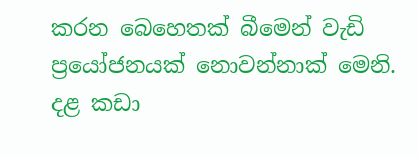කරන බෙහෙතක් බීමෙන් වැඩි ප්‍රයෝජනයක් නොවන්නාක් මෙනි. දළ කඩා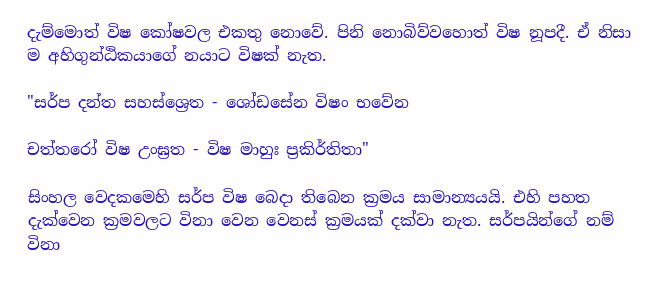දැම්මොත් විෂ කෝෂවල එකතු නොවේ. පිනි නොබිව්වහොත් විෂ නූපදී. ඒ නිසා ම අහිගුන්ඨිකයාගේ නයාට විෂක් නැත.

"සර්ප දන්ත සහස්ශ්‍රෙත - ශෝඩසේන විෂං භවේන

චත්තරෝ විෂ උංඝ්‍රත - විෂ මාහුඃ ප්‍රකිර්තිතා"

සිංහල වෙදකමෙහි සර්ප විෂ බෙදා තිබෙන ක්‍රමය සාමාන්‍යයයි. එහි පහත දැක්වෙන ක්‍රමවලට විනා වෙන වෙනස් ක්‍රමයක් දක්වා නැත. සර්පයින්ගේ නම් විනා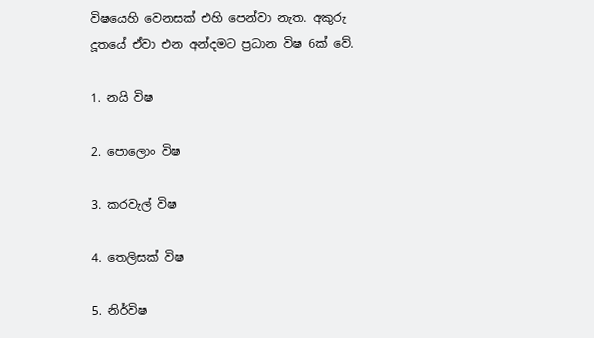විෂයෙහි වෙනසක් එහි පෙන්වා නැත. අකුරු දූතයේ ඒවා එන අන්දමට ප්‍රධාන විෂ 6ක් වේ.

1. නයි විෂ

2. පොලොං විෂ

3. කරවැල් විෂ

4. තෙලිසක් විෂ

5. නිර්විෂ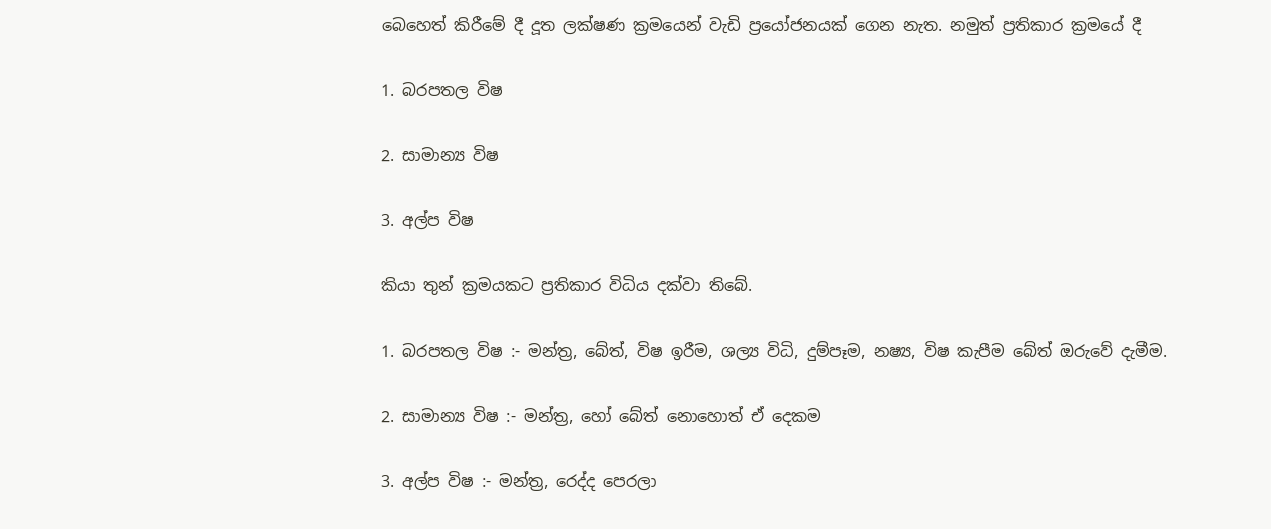බෙහෙත් කිරීමේ දී දූත ලක්ෂණ ක්‍රමයෙන් වැඩි ප්‍රයෝජනයක් ගෙන නැත. නමුත් ප්‍රතිකාර ක්‍රමයේ දී

1. බරපතල විෂ

2. සාමාන්‍ය විෂ

3. අල්ප විෂ

කියා තුන් ක්‍රමයකට ප්‍රතිකාර විධිය දක්වා තිබේ.

1. බරපතල විෂ :- මන්ත්‍ර, බේත්, විෂ ඉරීම, ශල්‍ය විධි, දුම්පෑම, නෂ්‍ය, විෂ කැපීම බේත් ඔරුවේ දැමීම.

2. සාමාන්‍ය විෂ :- මන්ත්‍ර, හෝ බේත් නොහොත් ඒ දෙකම

3. අල්ප විෂ :- මන්ත්‍ර, රෙද්ද පෙරලා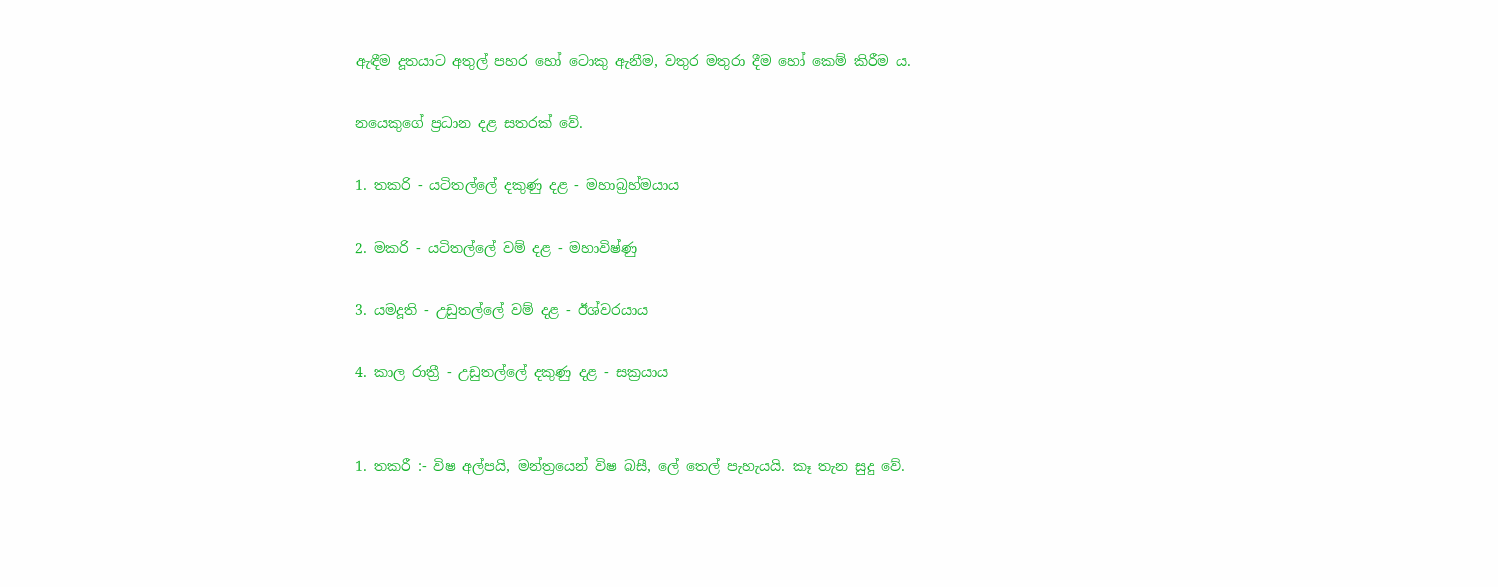ඇඳීම දූතයාට අතුල් පහර හෝ ටොකු ඇනීම, වතුර මතුරා දීම හෝ කෙම් කිරීම ය.

නයෙකුගේ ප්‍රධාන දළ සතරක් වේ.

1. තකරි - යටිතල්ලේ දකුණු දළ - මහාබ්‍රහ්මයාය

2. මකරි - යටිතල්ලේ වම් දළ - මහාවිෂ්ණු

3. යමදූති - උඩුතල්ලේ වම් දළ - ඊශ්වරයාය

4. කාල රාත්‍රී - උඩුතල්ලේ දකුණු දළ - සක්‍රයාය


1. තකරී :- විෂ අල්පයි, මන්ත්‍රයෙන් විෂ බසී, ලේ තෙල් පැහැයයි. කෑ තැන සුදු වේ.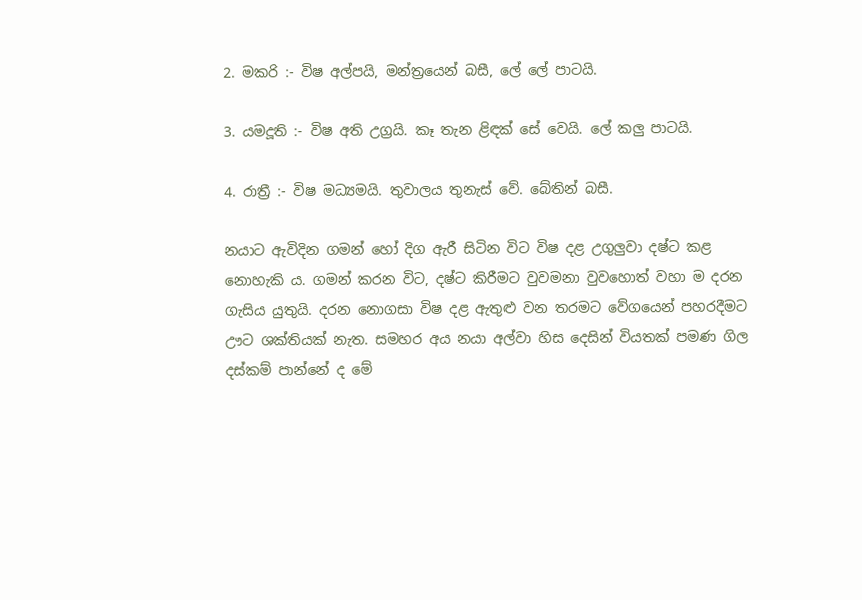2. මකරි :- විෂ අල්පයි, මන්ත්‍රයෙන් බසී, ලේ ලේ පාටයි.

3. යමදූති :- විෂ අති උග්‍රයි. කෑ තැන ළිඳක් සේ වෙයි. ලේ කලු පාටයි.

4. රාත්‍රී :- විෂ මධ්‍යමයි. තුවාලය තුනැස් වේ. බේතින් බසී.

නයාට ඇවිදින ගමන් හෝ දිග ඇරී සිටින විට විෂ දළ උගුලුවා දෂ්ට කළ නොහැකි ය. ගමන් කරන විට, දෂ්ට කිරීමට වුවමනා වුවහොත් වහා ම දරන ගැසිය යුතුයි. දරන නොගසා විෂ දළ ඇතුළු වන තරමට වේගයෙන් පහරදීමට ඌට ශක්තියක් නැත. සමහර අය නයා අල්වා හිස දෙසින් වියතක් පමණ ගිල දස්කම් පාන්නේ ද මේ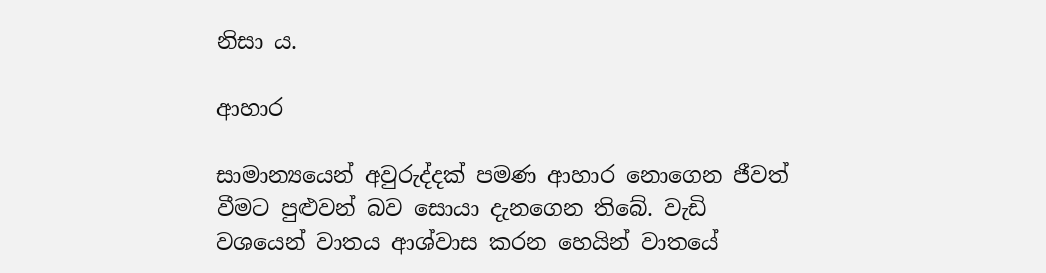නිසා ය.

ආහාර

සාමාන්‍යයෙන් අවුරුද්දක් පමණ ආහාර නොගෙන ජීවත් වීමට පුළුවන් බව සොයා දැනගෙන තිබේ. වැඩි වශයෙන් වාතය ආශ්වාස කරන හෙයින් වාතයේ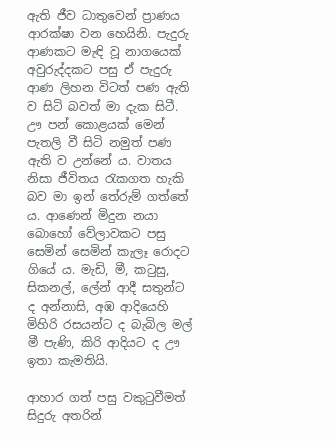ඇති ජීව ධාතුවෙන් ප්‍රාණය ආරක්ෂා වන හෙයිනි. පැදුරු ආණකට මැඳි වූ නාගයෙක් අවුරුද්දකට පසු ඒ පැදුරු ආණ ලිහන විටත් පණ ඇති ව සිටි බවත් මා දැක සිටී. ඌ පන් කොළයක් මෙන් පැතලි වී සිටි නමුත් පණ ඇති ව උන්නේ ය. වාතය නිසා ජීවිතය රැකගත හැකි බව මා ඉන් තේරුම් ගත්තේ ය. ආණෙන් මිදුන නයා බොහෝ වේලාවකට පසු සෙමින් සෙමින් කැලෑ රොදට ගියේ ය. මැඩි, මී, කටුසු, සිකනල්, ලේන් ආදී සතුන්ට ද අන්නාසි, අඹ ආදියෙහි මිහිරි රසයන්ට ද බැබිල මල් මී පැණි, කිරි ආදියට ද ඌ ඉතා කැමතියි.

ආහාර ගත් පසු වකුටුවීමත් සිදුරු අතරින්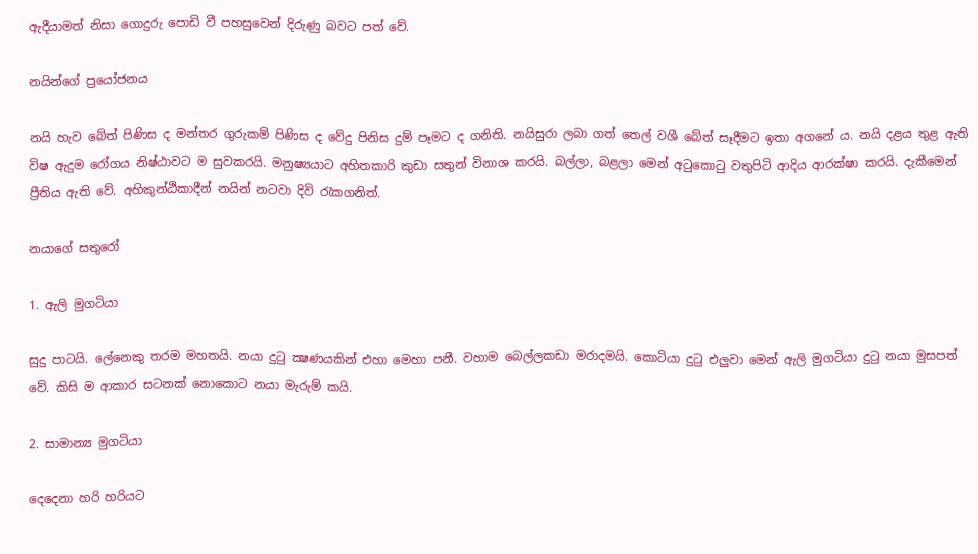ඇදීයාමත් නිසා ගොදුරු පොඩි වී පහසුවෙන් දිරුණු බවට පත් වේ.

නයින්ගේ ප්‍රයෝජනය

නයි හැව බේත් පිණිස ද මන්තර ගුරුකම් පිණිස ද වේදු පිනිස දුම් පෑමට ද ගනිති. නයිසුරා ලබා ගත් තෙල් වශී බේත් සෑදීමට ඉතා අගනේ ය. නයි දළය තුළ ඇති විෂ ඇදුම රෝගය නිෂ්ඨාවට ම සුවකරයි. මනුෂ්‍යයාට අහිතකාරි කුඩා සතුන් විනාශ කරයි. බල්ලා, බළලා මෙන් අටුකොටු වතුපිටි ආදිය ආරක්ෂා කරයි. දැකීමෙන් ප්‍රීතිය ඇති වේ. අහිකුන්ඨිකාදීන් නයින් නටවා දිවි රැකගනිත්.

නයාගේ සතුරෝ

1. ඇලි මුගටියා

සුදු පාටයි. ලේනෙකු තරම මහතයි. නයා දුටු ක්‍ෂණයකින් එහා මෙහා පනී. වහාම බෙල්ලකඩා මරාදමයි. කොටියා දුටු එලුවා මෙන් ඇලි මුගටියා දුටු නයා මුසපත් වේ. කිසි ම ආකාර සටනක් නොකොට නයා මැරුම් කයි.

2. සාමාන්‍ය මුගටියා

දෙදෙනා හරි හරියට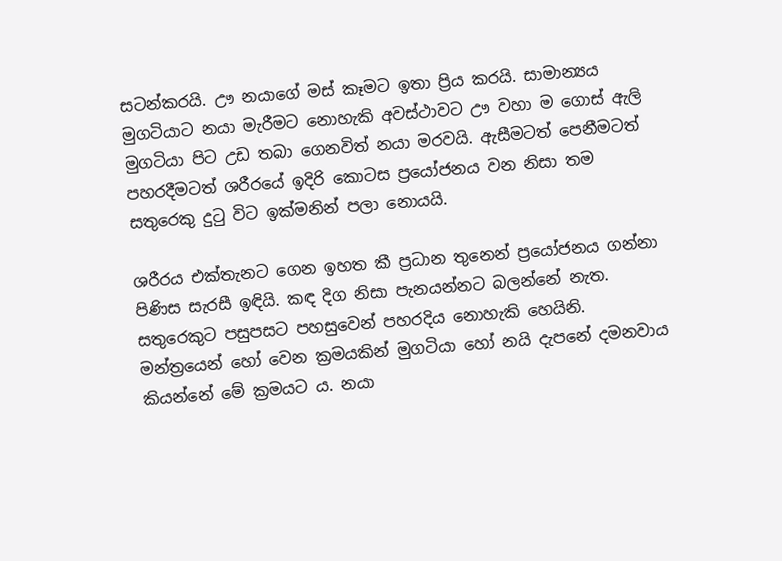සටන්කරයි. ඌ නයාගේ මස් කෑමට ඉතා ප්‍රිය කරයි. සාමාන්‍යය මුගටියාට නයා මැරීමට නොහැකි අවස්ථාවට ඌ වහා ම ගොස් ඇලි මුගටියා පිට උඩ තබා ගෙනවිත් නයා මරවයි. ඇසීමටත් පෙනීමටත් පහරදීමටත් ශරීරයේ ඉදිරි කොටස ප්‍රයෝජනය වන නිසා තම සතුරෙකු දුටු විට ඉක්මනින් පලා නොයයි.

ශරීරය එක්තැනට ගෙන ඉහත කී ප්‍රධාන තුනෙන් ප්‍රයෝජනය ගන්නා පිණිස සැරසී ඉඳියි. කඳ දිග නිසා පැනයන්නට බලන්නේ නැත. සතුරෙකුට පසුපසට පහසුවෙන් පහරදිය නොහැකි හෙයිනි. මන්ත්‍රයෙන් හෝ වෙන ක්‍රමයකින් මුගටියා හෝ නයි දැපනේ දමනවාය කියන්නේ මේ ක්‍රමයට ය. නයා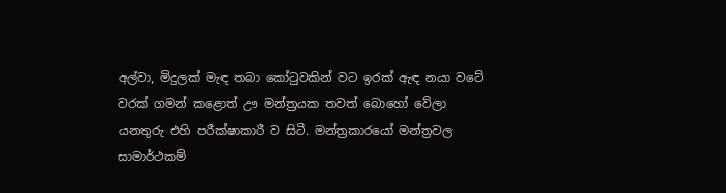අල්වා, මිදුලක් මැඳ තබා කෝටුවකින් වට ඉරක් ඇඳ නයා වටේ වරක් ගමන් කළොත් ඌ මන්ත්‍රයක තවත් බොහෝ වේලා යනතුරු එහි පරීක්ෂාකාරී ව සිටී. මන්ත්‍රකාරයෝ මන්ත්‍රවල සාමාර්ථකම්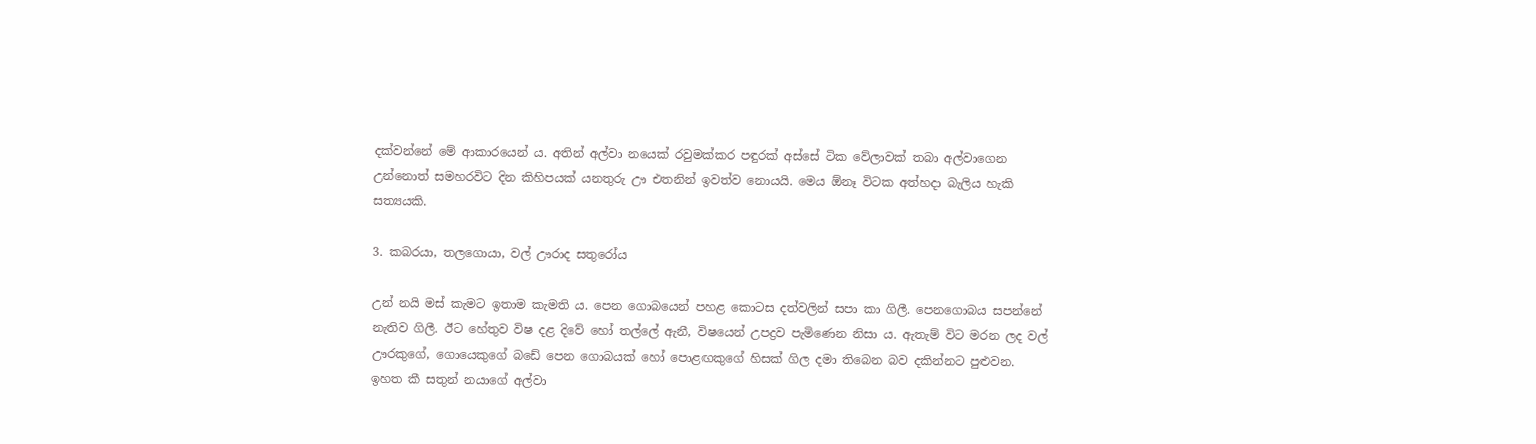දක්වන්නේ මේ ආකාරයෙන් ය. අතින් අල්වා නයෙක් රවුමක්කර පඳුරක් අස්සේ ටික වේලාවක් තබා අල්වාගෙන උන්නොත් සමහරවිට දින කිහිපයක් යනතුරු ඌ එතනින් ඉවත්ව නොයයි. මෙය ඕනෑ විටක අත්හදා බැලිය හැකි සත්‍යයකි.

3. කබරයා, තලගොයා, වල් ඌරාද සතුරෝය

උන් නයි මස් කැමට ඉතාම කැමති ය. පෙන ගොබයෙන් පහළ කොටස දත්වලින් සපා කා ගිලී. පෙනගොබය සපන්නේ නැතිව ගිලී. ඊට හේතුව විෂ දළ දිවේ හෝ තල්ලේ ඇනී, විෂයෙන් උපද්‍රව පැමිණෙන නිසා ය. ඇතැම් විට මරන ලද වල් ඌරකුගේ, ගොයෙකුගේ බඩේ පෙන ගොබයක් හෝ පොළඟකුගේ හිසක් ගිල දමා තිබෙන බව දකින්නට පුළුවන. ඉහත කී සතුන් නයාගේ අල්වා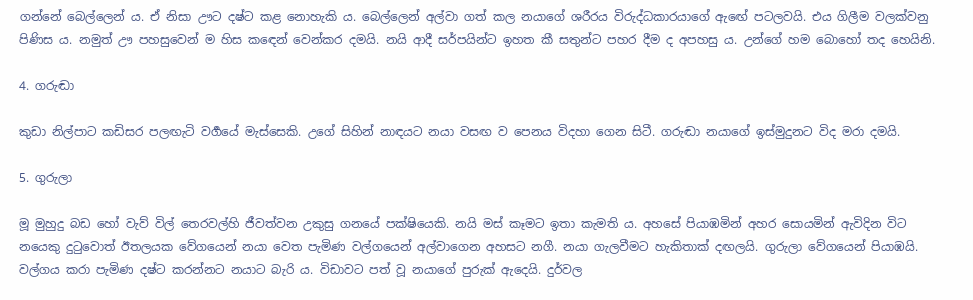ගන්නේ බෙල්ලෙන් ය. ඒ නිසා ඌට දෂ්ට කළ නොහැකි ය. බෙල්ලෙන් අල්වා ගත් කල නයාගේ ශරීරය විරුද්ධකාරයාගේ ඇඟේ පටලවයි. එය ගිලීම වලක්වනු පිණිස ය. නමුත් ඌ පහසුවෙන් ම හිස කඳෙන් වෙන්කර දමයි. නයි ආදී සර්පයින්ට ඉහත කී සතුන්ට පහර දීම ද අපහසු ය. උන්ගේ හම බොහෝ තද හෙයිනි.

4. ගරුඬා

කුඩා නිල්පාට කඩිසර පලඟැටි වර්‍ගයේ මැස්සෙකි. උගේ සිහින් නාඳයට නයා වසඟ ව පෙනය විදහා ගෙන සිටී. ගරුඬා නයාගේ ඉස්මුදුනට විද මරා දමයි.

5. ගුරුලා

මූ මුහුදු බඩ හෝ වැව් විල් තෙරවල්හි ජීවත්වන උකුසු ගනයේ පක්ෂියෙකි. නයි මස් කෑමට ඉතා කැමති ය. අහසේ පියාඹමින් අහර සොයමින් ඇවිදින විට නයෙකු දුටුවොත් ඊතලයක වේගයෙන් නයා වෙත පැමිණ වල්ගයෙන් අල්වාගෙන අහසට නගී. නයා ගැලවීමට හැකිතාක් දඟලයි. ගුරුලා වේගයෙන් පියාඹයි. වල්ගය කරා පැමිණ දෂ්ට කරන්නට නයාට බැරි ය. විඩාවට පත් වූ නයාගේ පුරුක් ඇදෙයි. දුර්වල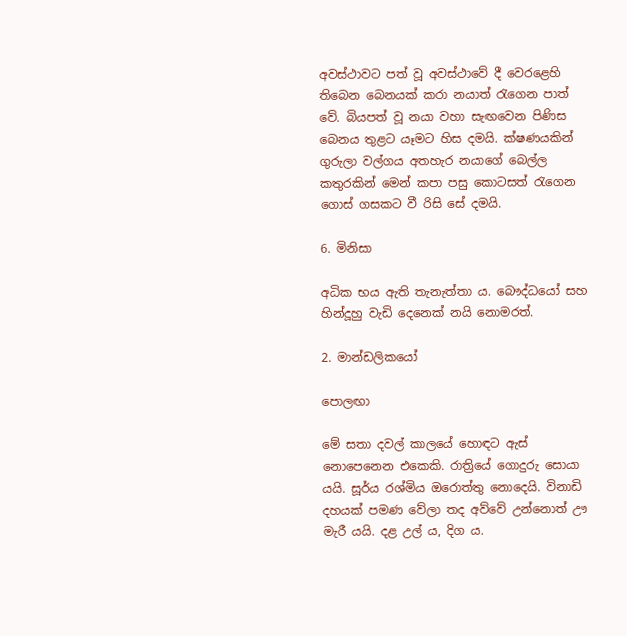අවස්ථාවට පත් වූ අවස්ථාවේ දී වෙරළෙහි තිබෙන බෙනයක් කරා නයාත් රැගෙන පාත් වේ. බියපත් වූ නයා වහා සැඟවෙන පිණිස බෙනය තුළට යෑමට හිස දමයි. ක්ෂණයකින් ගුරුලා වල්ගය අතහැර නයාගේ බෙල්ල කතුරකින් මෙන් කපා පසු කොටසත් රැගෙන ගොස් ගසකට වී රිසි සේ දමයි.

6. මිනිසා

අධික භය ඇති තැනැත්තා ය. බෞද්ධයෝ සහ හින්දූහු වැඩි දෙනෙක් නයි නොමරත්.

2. මාන්ඩලිකයෝ

පොලඟා

මේ සතා දවල් කාලයේ හොඳට ඇස් නොපෙනෙන එකෙකි. රාත්‍රියේ ගොදුරු සොයා යයි. සූර්ය රශ්මිය ඔරොත්තු නොදෙයි. විනාඩි දහයක් පමණ වේලා තද අව්වේ උන්නොත් ඌ මැරී යයි. දළ උල් ය, දිග ය.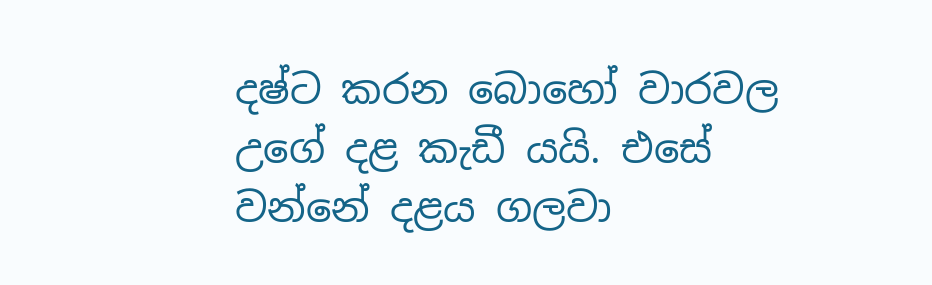දෂ්ට කරන බොහෝ වාරවල උගේ දළ කැඩී යයි. එසේ වන්නේ දළය ගලවා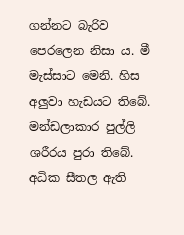ගන්නට බැරිව පෙරලෙන නිසා ය. මී මැස්සාට මෙනි. හිස අලුවා හැඩයට තිබේ. මන්ඩලාකාර පුල්ලි ශරීරය පුරා තිබේ. අධික සීතල ඇති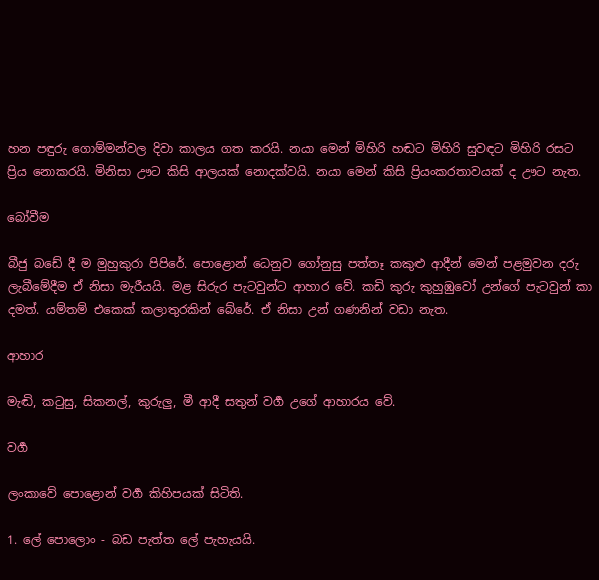හන පඳුරු ගොම්මන්වල දිවා කාලය ගත කරයි. නයා මෙන් මිහිරි හඬට මිහිරි සුවඳට මිහිරි රසට ප්‍රිය නොකරයි. මිනිසා ඌට කිසි ආලයක් නොදක්වයි. නයා මෙන් කිසි ප්‍රියංකරතාවයක් ද ඌට නැත.

බෝවීම

බීජු බඩේ දී ම මුහුකුරා පිපිරේ. පොළොන් ධෙනුව ගෝනුසු පත්තෑ කකුළු ආදීන් මෙන් පළමුවන දරු ලැබීමේදීම ඒ නිසා මැරීයයි. මළ සිරුර පැටවුන්ට ආහාර වේ. කඩි කුරු කුහුඹුවෝ උන්ගේ පැටවුන් කා දමත්. යම්තම් එකෙක් කලාතුරකින් බේරේ. ඒ නිසා උන් ගණනින් වඩා නැත.

ආහාර

මැඬි, කටුසු, සිකනල්, කුරුලු, මී ආදී සතුන් වර්‍ග උගේ ආහාරය වේ.

වර්‍ග

ලංකාවේ පොළොන් වර්‍ග කිහිපයක් සිටිති.

1. ලේ පොලොං - බඩ පැත්ත ලේ පැහැයයි.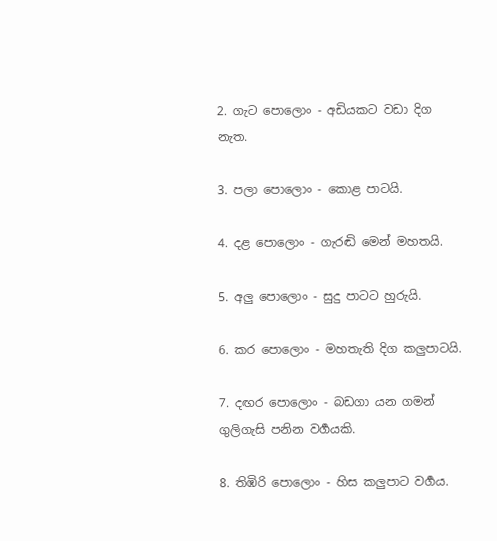2. ගැට පොලොං - අඩියකට වඩා දිග නැත.

3. පලා පොලොං - කොළ පාටයි.

4. දළ පොලොං - ගැරඬි මෙන් මහතයි.

5. අලු පොලොං - සුදු පාටට හුරුයි.

6. කර පොලොං - මහතැති දිග කලුපාටයි.

7. දඟර පොලොං - බඩගා යන ගමන් ගුලිගැසි පනින වර්‍ගයකි.

8. තිඹිරි පොලොං - හිස කලුපාට වර්‍ගය.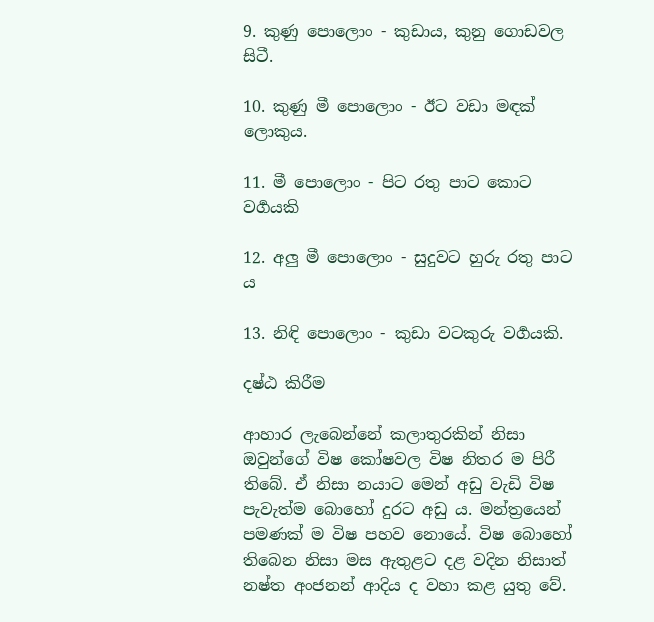9. කුණු පොලොං - කුඩාය, කුනු ගොඩවල සිටී.

10. කුණු මී පොලොං - ඊට වඩා මඳක් ලොකුය.

11. මී පොලොං - පිට රතු පාට කොට වර්‍ගයකි

12. අලු මී පොලොං - සුදුවට හුරු රතු පාට ය

13. නිඳි පොලොං - කුඩා වටකුරු වර්‍ගයකි.

දෂ්ඨ කිරීම

ආහාර ලැබෙන්නේ කලාතුරකින් නිසා ඔවුන්ගේ විෂ කෝෂවල විෂ නිතර ම පිරී තිබේ. ඒ නිසා නයාට මෙන් අඩු වැඩි විෂ පැවැත්ම බොහෝ දුරට අඩු ය. මන්ත්‍රයෙන් පමණක් ම විෂ පහව නොයේ. විෂ බොහෝ තිබෙන නිසා මස ඇතුළට දළ වදින නිසාත් නෂ්ත අංජනන් ආදිය ද වහා කළ යුතු වේ.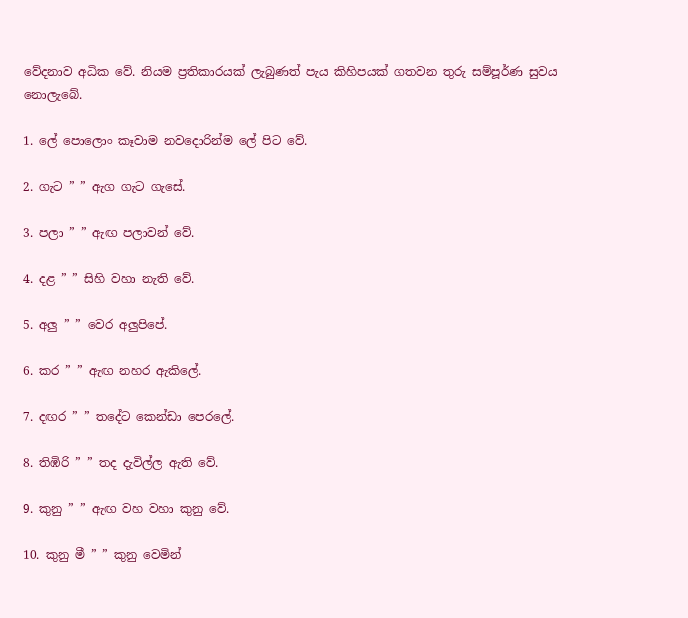වේදනාව අධික වේ. නියම ප්‍රතිකාරයක් ලැබුණත් පැය කිහිපයක් ගතවන තුරු සම්පූර්ණ සුවය නොලැබේ.

1. ලේ පොලොං කෑවාම නවදොරින්ම ලේ පිට වේ.

2. ගැට ” ” ඇග ගැට ගැසේ.

3. පලා ” ” ඇඟ පලාවන් වේ.

4. දළ ” ” සිහි වහා නැති වේ.

5. අලු ” ” වෙර අලුපිපේ.

6. කර ” ” ඇඟ නහර ඇකිලේ.

7. දඟර ” ” තදේට කෙන්ඩා පෙරලේ.

8. තිඹිරි ” ” තද දැවිල්ල ඇති වේ.

9. කුනු ” ” ඇඟ වහ වහා කුනු වේ.

10. කුනු මී ” ” කුනු වෙමින්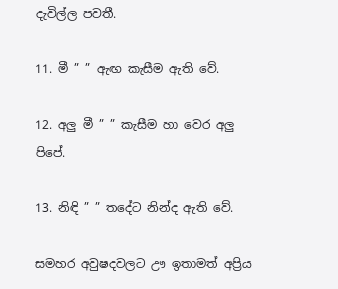දැවිල්ල පවතී.

11. මී ” ” ඇඟ කැසීම ඇති වේ.

12. අලු මී ” ” කැසීම හා වෙර අලු පිපේ.

13. නිඳි ” ” තදේට නින්ද ඇති වේ.

සමහර අවුෂදවලට ඌ ඉතාමත් අප්‍රිය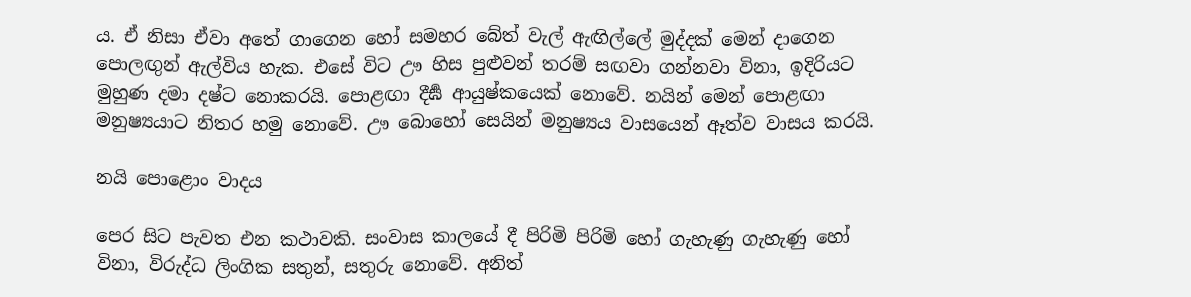ය. ඒ නිසා ඒවා අතේ ගාගෙන හෝ සමහර බේත් වැල් ඇඟිල්ලේ මුද්දක් මෙන් දාගෙන පොලඟුන් ඇල්විය හැක. එසේ විට ඌ හිස පුළුවන් තරම් සඟවා ගන්නවා විනා, ඉදිරියට මුහුණ දමා දෂ්ට නොකරයි. පොළඟා දීර්‍ඝ ආයුෂ්කයෙක් නොවේ. නයින් මෙන් පොළඟා මනුෂ්‍යයාට නිතර හමු නොවේ. ඌ බොහෝ සෙයින් මනුෂ්‍යය වාසයෙන් ඈත්ව වාසය කරයි.

නයි පොළොං වාදය

පෙර සිට පැවත එන කථාවකි. සංවාස කාලයේ දී පිරිමි පිරිමි හෝ ගැහැණු ගැහැණු හෝ විනා, විරුද්ධ ලිංගික සතුන්, සතුරු නොවේ. අනිත්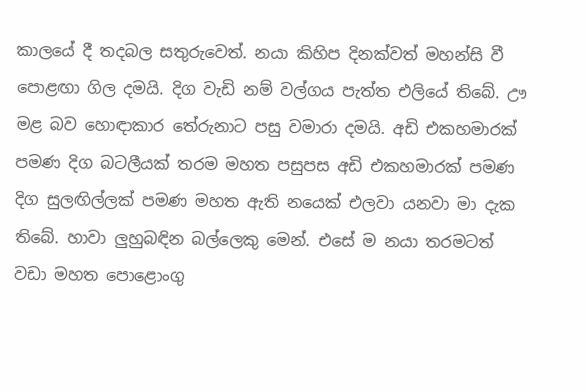කාලයේ දී තදබල සතුරුවෙත්. නයා කිහිප දිනක්වත් මහන්සි වී පොළඟා ගිල දමයි. දිග වැඩි නම් වල්ගය පැත්ත එලියේ තිබේ. ඌ මළ බව හොඳාකාර තේරුනාට පසු වමාරා දමයි. අඩි එකහමාරක් පමණ දිග බටලීයක් තරම මහත පසුපස අඩි එකහමාරක් පමණ දිග සුලඟිල්ලක් පමණ මහත ඇති නයෙක් එලවා යනවා මා දැක තිබේ. හාවා ලුහුබඳින බල්ලෙකු මෙන්. එසේ ම නයා තරමටත් වඩා මහත පොළොංගු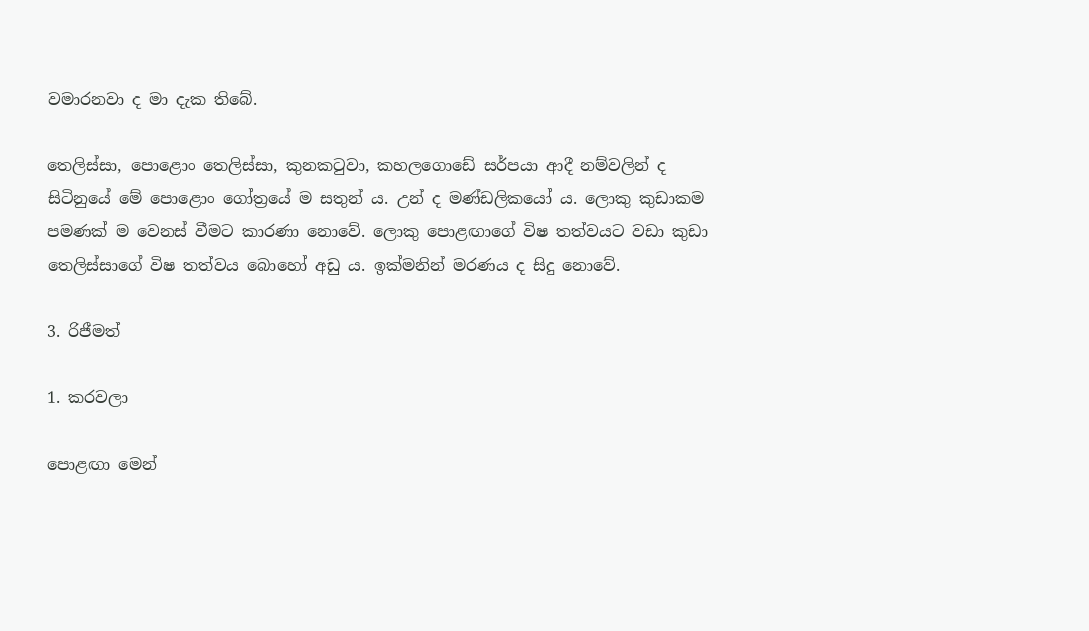වමාරනවා ද මා දැක තිබේ.

තෙලිස්සා, පොළොං තෙලිස්සා, කුනකටුවා, කහලගොඩේ සර්පයා ආදී නම්වලින් ද සිටිනුයේ මේ පොළොං ගෝත්‍රයේ ම සතුන් ය. උන් ද මණ්ඩලිකයෝ ය. ලොකු කුඩාකම පමණක් ම වෙනස් වීමට කාරණා නොවේ. ලොකු පොළඟාගේ විෂ තත්වයට වඩා කුඩා තෙලිස්සාගේ විෂ තත්වය බොහෝ අඩු ය. ඉක්මනින් මරණය ද සිදු නොවේ.

3. රිජීමත්

1. කරවලා

පොළඟා මෙන්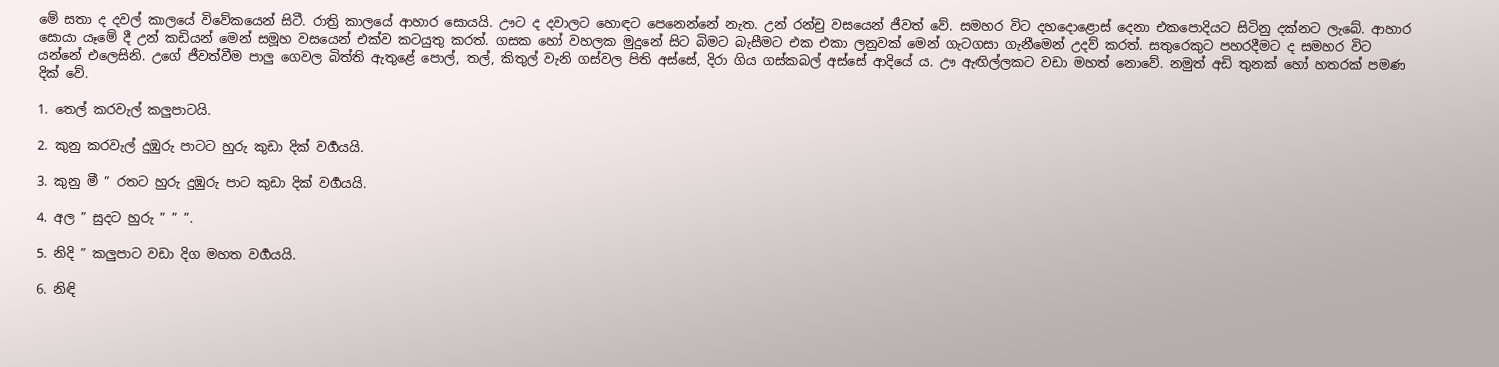මේ සතා ද දවල් කාලයේ විවේකයෙන් සිටී. රාත්‍රි කාලයේ ආහාර සොයයි. ඌට ද දවාලට හොඳට පෙනෙන්නේ නැත. උන් රන්චු වසයෙන් ජීවත් වේ. සමහර විට දහදොළොස් දෙනා එකපොදියට සිටිනු දක්නට ලැබේ. ආහාර සොයා යෑමේ දී උන් කඩියන් මෙන් සමූහ වසයෙන් එක්ව කටයුතු කරත්. ගසක හෝ වහලක මුදුනේ සිට බිමට බැසීමට එක එකා ලනුවක් මෙන් ගැටගසා ගැනීමෙන් උදව් කරත්. සතුරෙකුට පහරදීමට ද සමහර විට යන්නේ එලෙසිනි. උගේ ජීවත්වීම පාලු ගෙවල බිත්ති ඇතුළේ පොල්, තල්, කිතුල් වැනි ගස්වල පිති අස්සේ, දිරා ගිය ගස්කබල් අස්සේ ආදියේ ය. ඌ ඇඟිල්ලකට වඩා මහත් නොවේ. නමුත් අඩි තුනක් හෝ හතරක් පමණ දික් වේ.

1. තෙල් කරවැල් කලුපාටයි.

2. කුනු කරවැල් දුඹුරු පාටට හුරු කුඩා දික් වර්‍ගයයි.

3. කුනු මී ” රතට හුරු දුඹුරු පාට කුඩා දික් වර්‍ගයයි.

4. අල ” සුදට හුරු ” ” ”.

5. නිදි ” කලුපාට වඩා දිග මහත වර්‍ගයයි.

6. නිඳි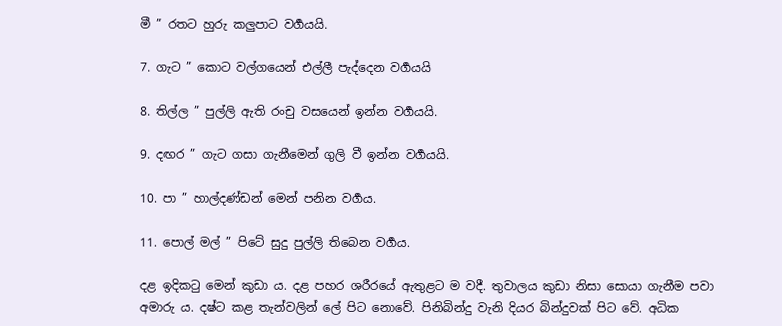මී ” රතට හුරු කලුපාට වර්‍ගයයි.

7. ගැට ” කොට වල්ගයෙන් එල්ලී පැද්දෙන වර්‍ගයයි

8. තිල්ල ” පුල්ලි ඇති රංචු වසයෙන් ඉන්න වර්‍ගයයි.

9. දඟර ” ගැට ගසා ගැනීමෙන් ගුලි වී ඉන්න වර්‍ගයයි.

10. පා ” හාල්දණ්ඩන් මෙන් පනින වර්‍ගය.

11. පොල් මල් ” පිටේ සුදු පුල්ලි තිබෙන වර්‍ගය.

දළ ඉදිකටු මෙන් කුඩා ය. දළ පහර ශරීරයේ ඇතුළට ම වදී. තුවාලය කුඩා නිසා සොයා ගැනීම පවා අමාරු ය. දෂ්ට කළ තැන්වලින් ලේ පිට නොවේ. පිනිබින්දු වැනි දියර බින්දුවක් පිට වේ. අධික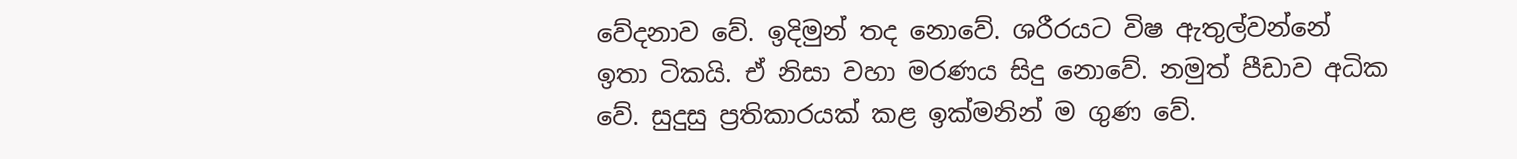වේදනාව වේ. ඉදිමුන් තද නොවේ. ශරීරයට විෂ ඇතුල්වන්නේ ඉතා ටිකයි. ඒ නිසා වහා මරණය සිදු නොවේ. නමුත් පීඩාව අධික වේ. සුදුසු ප්‍රතිකාරයක් කළ ඉක්මනින් ම ගුණ වේ.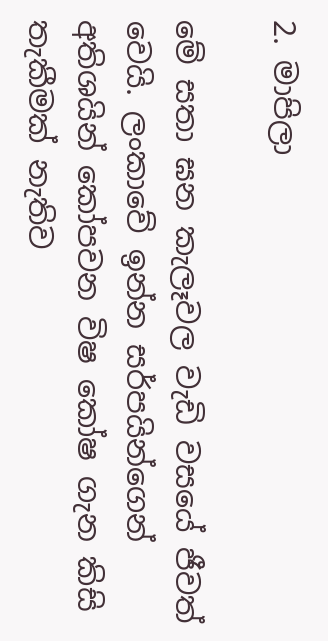2. මාපිලා

මේ සතා ඝන කැලෑවල වැඩි වසයේ ජීවත් වෙයි. ලංකාවේ ඉන්න සර්පයින්ගෙන් අතිශයින් කෝපවන විෂ කෝෂ ගැන කිසි තැකීමක් නැතිව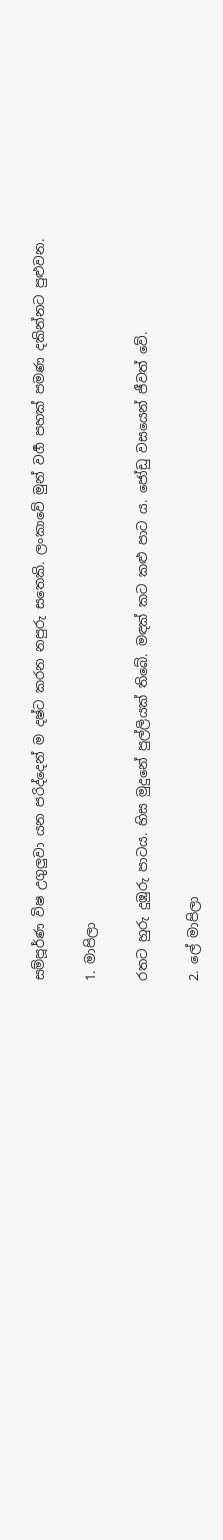සම්පූර්ණ විෂ උගුලුවා යන පරිද්දෙන් ම දෂ්ට කරන නපුරු සතෙකි. ලංකාවේ මුන් වර්‍ග පහක් පමණ දකින්නට පුළුවන.

1. මාපිලා

රතට හුරු දුඹුරු පාටය. හිස මුදුනේ පුල්ලියක් තිබේ. මඳක් කට කළු පාට ය. ජෝඩු වසයෙන් ජීවත් වේ.

2. ලේ මාපිලා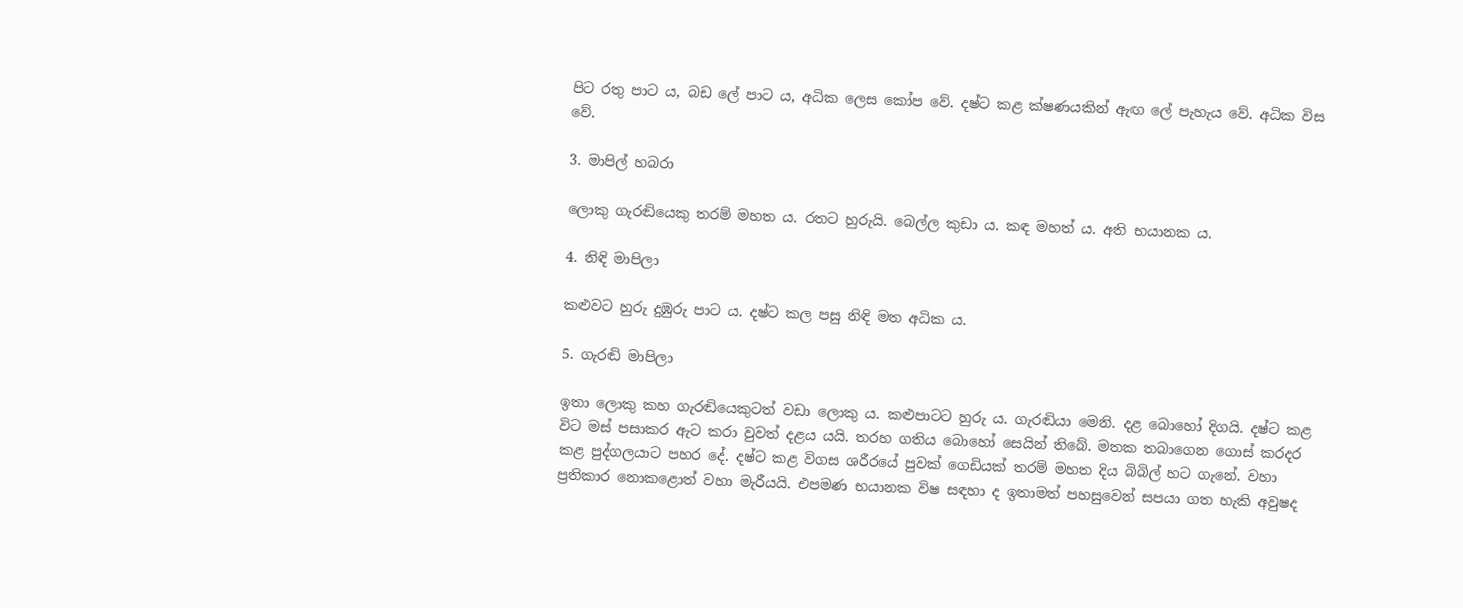පිට රතු පාට ය, බඩ ලේ පාට ය, අධික ලෙස කෝප වේ. දෂ්ට කළ ක්ෂණයකින් ඇඟ ලේ පැහැය වේ. අධික විස වේ.

3. මාපිල් හබරා

ලොකු ගැරඬියෙකු තරම් මහත ය. රතට හුරුයි. බෙල්ල කුඩා ය. කඳ මහත් ය. අති භයානක ය.

4. නිඳි මාපිලා

කළුවට හුරු දුඹුරු පාට ය. දෂ්ට කල පසු නිඳි මත අධික ය.

5. ගැරඬි මාපිලා

ඉතා ලොකු කහ ගැරඬියෙකුටත් වඩා ලොකු ය. කළුපාටට හුරු ය. ගැරඬියා මෙනි. දළ බොහෝ දිගයි. දෂ්ට කළ විට මස් පසාකර ඇට කරා වුවත් දළය යයි. තරහ ගතිය බොහෝ සෙයින් තිබේ. මතක තබාගෙන ගොස් කරදර කළ පුද්ගලයාට පහර දේ. දෂ්ට කළ විගස ශරීරයේ පුවක් ගෙඩියක් තරම් මහත දිය බිබිල් හට ගැනේ. වහා ප්‍රතිකාර නොකළොත් වහා මැරීයයි. එපමණ භයානක විෂ සඳහා ද ඉතාමත් පහසුවෙන් සපයා ගත හැකි අවුෂද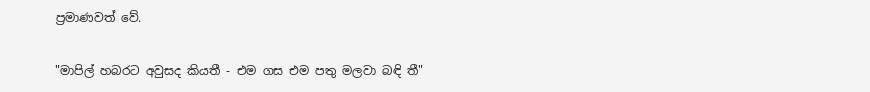ප්‍රමාණවත් වේ.

"මාපිල් හබරට අවුසද කියතී - එම ගස එම පතු මලවා බඳි තී"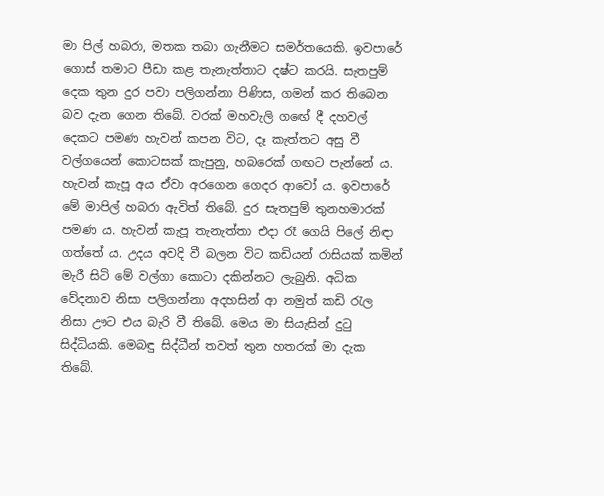මා පිල් හබරා, මතක තබා ගැනීමට සමර්තයෙකි. ඉවපාරේ ගොස් තමාට පීඩා කළ තැනැත්තාට දෂ්ට කරයි. සැතපුම් දෙක තුන දුර පවා පලිගන්නා පිණිස, ගමන් කර තිබෙන බව දැන ගෙන තිබේ. වරක් මහවැලි ගඟේ දී දහවල් දෙකට පමණ හැවන් කපන විට, දෑ කැත්තට අසු වී වල්ගයෙන් කොටසක් කැපුනු, හබරෙක් ගඟට පැන්නේ ය. හැවන් කැපූ අය ඒවා අරගෙන ගෙදර ආවෝ ය. ඉවපාරේ මේ මාපිල් හබරා ඇවිත් තිබේ. දුර සැතපුම් තුනහමාරක් පමණ ය. හැවන් කැපූ තැනැත්තා එදා රෑ ගෙයි පිලේ නිඳා ගත්තේ ය. උදය අවදි වී බලන විට කඩියන් රාසියක් කමින් මැරී සිටි මේ වල්ගා කොටා දකින්නට ලැබුනි. අධික වේදනාව නිසා පලිගන්නා අදහසින් ආ නමුත් කඩි රැල නිසා ඌට එය බැරි වී තිබේ. මෙය මා සියැසින් දුටු සිද්ධියකි. මෙබඳු සිද්ධීන් තවත් තුන හතරක් මා දැක තිබේ.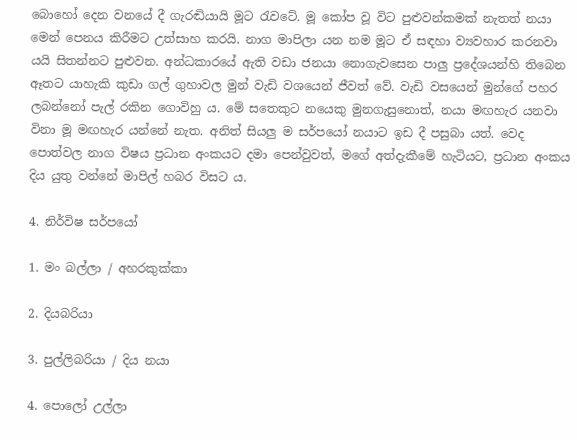බොහෝ දෙන වනයේ දී ගැරඬියායි මූට රැවටේ. මූ කෝප වූ විට පුළුවන්කමක් නැතත් නයා මෙන් පෙනය කිරීමට උත්සාහ කරයි. නාග මාපිලා යන නම මූට ඒ සඳහා ව්‍යවහාර කරනවා යයි සිතන්නට පුළුවන. අන්ධකාරයේ ඇති වඩා ජනයා නොගැවසෙන පාලු ප්‍රදේශයන්හි තිබෙන ඈතට යාහැකි කුඩා ගල් ගුහාවල මුන් වැඩි වශයෙන් ජීවත් වේ. වැඩි වසයෙන් මුන්ගේ පහර ලබන්නෝ පැල් රකින ගොවිහු ය. මේ සතෙකුට නයෙකු මුනගැසුනොත්, නයා මඟහැර යනවා විනා මූ මඟහැර යන්නේ නැත. අනිත් සියලු ම සර්පයෝ නයාට ඉඩ දී පසුබා යත්. වෙද පොත්වල නාග විෂය ප්‍රධාන අංකයට දමා පෙන්වුවත්, මගේ අත්දැකීමේ හැටියට, ප්‍රධාන අංකය දිය යුතු වන්නේ මාපිල් හබර විසට ය.

4. නිර්විෂ සර්පයෝ

1. මං බල්ලා / අහරකුක්කා

2. දියබරියා

3. පුල්ලිබරියා / දිය නයා

4. පොලෝ උල්ලා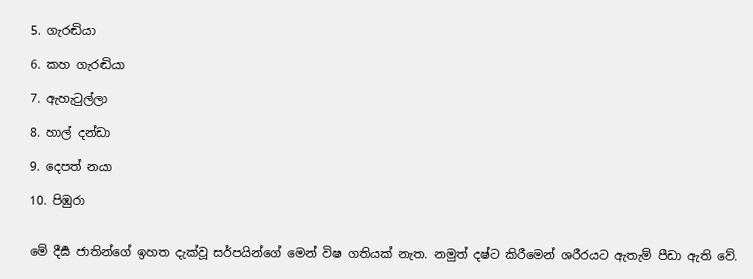5. ගැරඬියා

6. කහ ගැරඬියා

7. ඇහැටුල්ලා

8. හාල් දන්ඩා

9. දෙපත් නයා

10. පිඹුරා


මේ දීර්‍ඝ ජාතින්ගේ ඉහත දැක්වූ සර්පයින්ගේ මෙන් විෂ ගතියක් නැත. නමුත් දෂ්ට කිරීමෙන් ශරීරයට ඇතැම් පීඩා ඇති වේ.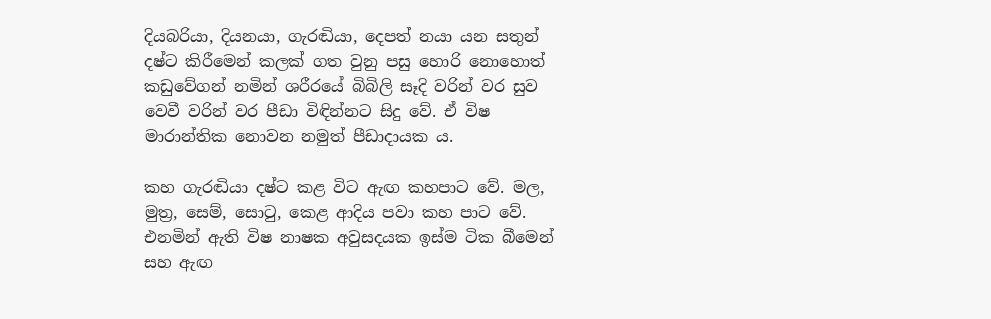දියබරියා, දියනයා, ගැරඬියා, දෙපත් නයා යන සතුන් දෂ්ට කිරීමෙන් කලක් ගත වුනු පසු හොරි නොහොත් කඩුවේගන් නමින් ශරීරයේ බිබිලි සෑදි වරින් වර සුව වෙවී වරින් වර පීඩා විඳින්නට සිදු වේ. ඒ විෂ මාරාන්තික නොවන නමුත් පීඩාදායක ය.

කහ ගැරඬියා දෂ්ට කළ විට ඇඟ කහපාට වේ. මල, මුත්‍ර, සෙම්, සොටු, කෙළ ආදිය පවා කහ පාට වේ. එනමින් ඇති විෂ නාෂක අවුසදයක ඉස්ම ටික බීමෙන් සහ ඇඟ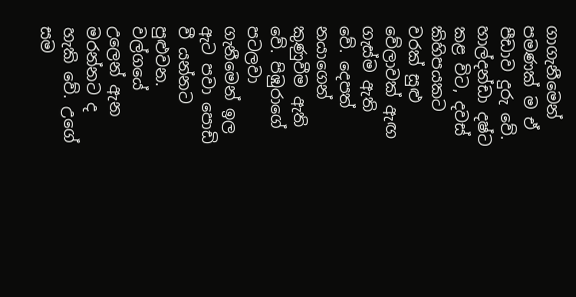ගාගැනීමෙන් පමණක් ම ඒ පීඩාව දුරු වේ. හාල්දන්ඩා දෂ්ට කළ විට, දවස් කිහිපයකට වරක් සුළු වේලාවක් ඇඟ ගැස්ම ඇති වේ. දෙපත් නයාගෙන් කුණුවීම ඇති වේ. පිඹුරාගේ පටලවා ගැනීමෙන් ඉල ඇට පවා පොඩි වී යන්නට පුළුවන. වල්ගයේ උලෙන් ඇන මරන්නට ද හැකි වේ. උගේ සම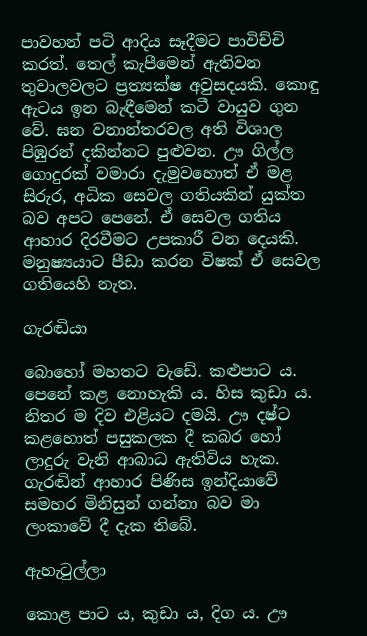පාවහන් පටි ආදිය සෑදීමට පාවිච්චි කරත්. තෙල් කැපීමෙන් ඇතිවන තුවාලවලට ප්‍රත්‍යක්ෂ අවුසදයකි. කොඳු ඇටය ඉන බැඳීමෙන් කටී වායුව ගුන වේ. ඝන වනාන්තරවල අති විශාල පිඹුරන් දකින්නට පුළුවන. ඌ ගිල්ල ගොදුරක් වමාරා දැමුවහොත් ඒ මළ සිරුර, අධික සෙවල ගතියකින් යුක්ත බව අපට පෙනේ. ඒ සෙවල ගතිය ආහාර දිරවීමට උපකාරී වන දෙයකි. මනුෂ්‍යයාට පීඩා කරන විෂක් ඒ සෙවල ගතියෙහි නැත.

ගැරඬියා

බොහෝ මහතට වැඩේ. කළුපාට ය. පෙනේ කළ නොහැකි ය. හිස කුඩා ය. නිතර ම දිව එළියට දමයි. ඌ දෂ්ට කළහොත් පසුකලක දී කබර හෝ ලාදුරු වැනි ආබාධ ඇතිවිය හැක. ගැරඬින් ආහාර පිණිස ඉන්දියාවේ සමහර මිනිසුන් ගන්නා බව මා ලංකාවේ දී දැක තිබේ.

ඇහැටුල්ලා

කොළ පාට ය, කුඩා ය, දිග ය. ඌ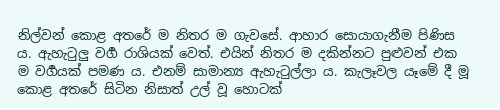නිල්වන් කොළ අතරේ ම නිතර ම ගැවසේ. ආහාර සොයාගැනීම පිණිස ය. ඇහැටුලු වර්‍ග රාශියක් වෙත්. එයින් නිතර ම දකින්නට පුළුවන් එක ම වර්‍ගයක් පමණ ය. එනම් සාමාන්‍ය ඇහැටුල්ලා ය. කැලෑවල යෑමේ දී මූ කොළ අතරේ සිටින නිසාත් උල් වූ හොටක්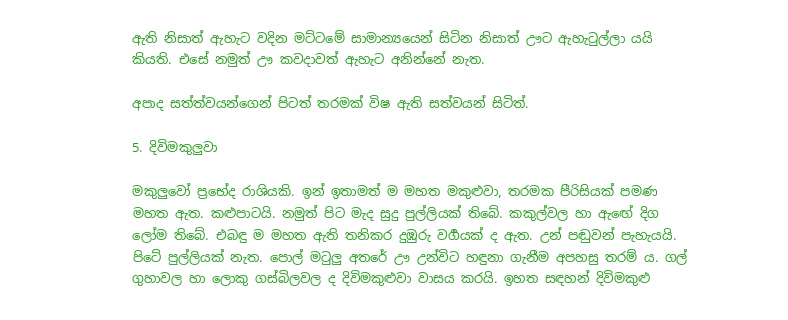ඇති නිසාත් ඇහැට වදින මට්ටමේ සාමාන්‍යයෙන් සිටින නිසාත් ඌට ඇහැටුල්ලා යයි කියති. එසේ නමුත් ඌ කවදාවත් ඇහැට අනින්නේ නැත.

අපාද සත්ත්වයන්ගෙන් පිටත් තරමක් විෂ ඇති සත්වයන් සිටිත්.

5. දිවිමකුලුවා

මකුලුවෝ ප්‍රභේද රාශියකි. ඉන් ඉතාමත් ම මහත මකුළුවා, තරමක පීරිසියක් පමණ මහත ඇත. කළුපාටයි. නමුත් පිට මැද සුදු පුල්ලියක් තිබේ. කකුල්වල හා ඇඟේ දිග ලෝම තිබේ. එබඳු ම මහත ඇති තනිකර දුඹුරු වර්‍ගයක් ද ඇත. උන් පඬුවන් පැහැයයි. පිටේ පුල්ලියක් නැත. පොල් මටුලු අතරේ ඌ උන්විට හඳුනා ගැනීම අපහසු තරම් ය. ගල් ගුහාවල හා ලොකු ගස්බිලවල ද දිවිමකුළුවා වාසය කරයි. ඉහත සඳහන් දිවිමකුළු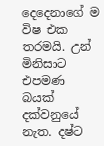දෙදෙනාගේ ම විෂ එක තරමයි. උන් මිනිසාට එපමණ බයක් දක්වනුයේ නැත. දෂ්ට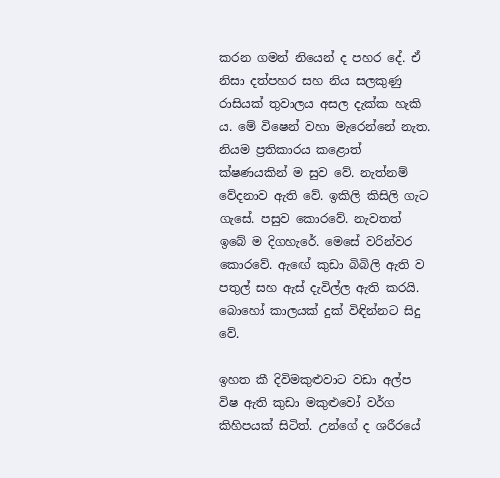කරන ගමන් නියෙන් ද පහර දේ. ඒ නිසා දත්පහර සහ නිය සලකුණු රාසියක් තුවාලය අසල දැක්ක හැකි ය. මේ විෂෙන් වහා මැරෙන්නේ නැත. නියම ප්‍රතිකාරය කළොත් ක්ෂණයකින් ම සුව වේ. නැත්නම් වේදනාව ඇති වේ. ඉකිලි කිසිලි ගැට ගැසේ. පසුව කොරවේ. නැවතත් ඉබේ ම දිගහැරේ. මෙසේ වරින්වර කොරවේ. ඇඟේ කුඩා බිබිලි ඇති ව පතුල් සහ ඇස් දැවිල්ල ඇති කරයි. බොහෝ කාලයක් දුක් විඳින්නට සිදු වේ.

ඉහත කී දිවිමකුළුවාට වඩා අල්ප විෂ ඇති කුඩා මකුළුවෝ වර්ග කිහිපයක් සිටිත්. උන්ගේ ද ශරීරයේ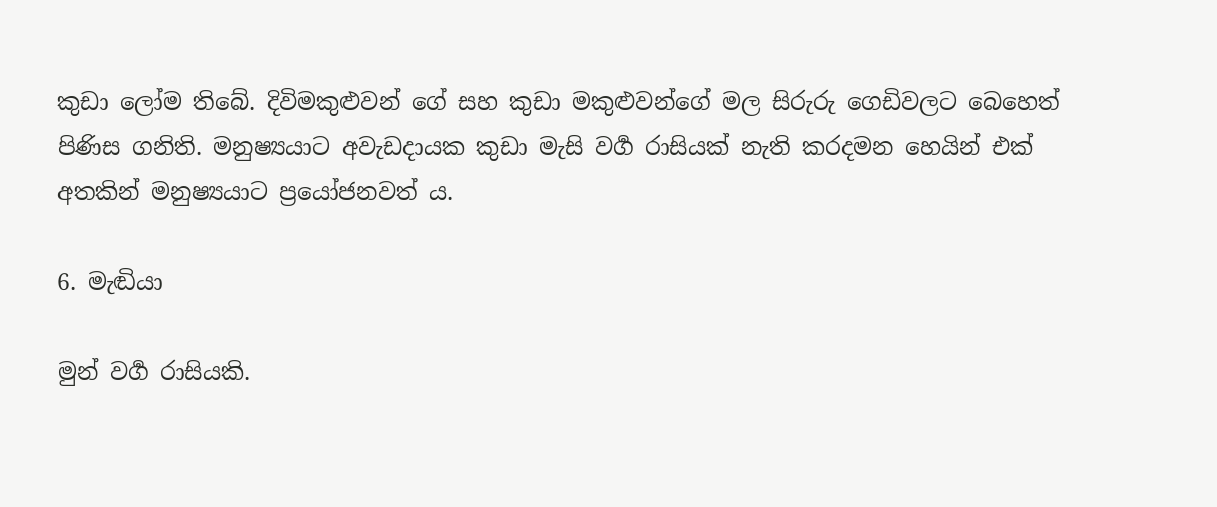කුඩා ලෝම තිබේ. දිවිමකුළුවන් ගේ සහ කුඩා මකුළුවන්ගේ මල සිරුරු ගෙඩිවලට බෙහෙත් පිණිස ගනිති. මනුෂ්‍යයාට අවැඩදායක කුඩා මැසි වර්‍ග රාසියක් නැති කරදමන හෙයින් එක් අතකින් මනුෂ්‍යයාට ප්‍රයෝජනවත් ය.

6. මැඬියා

මුන් වර්‍ග රාසියකි.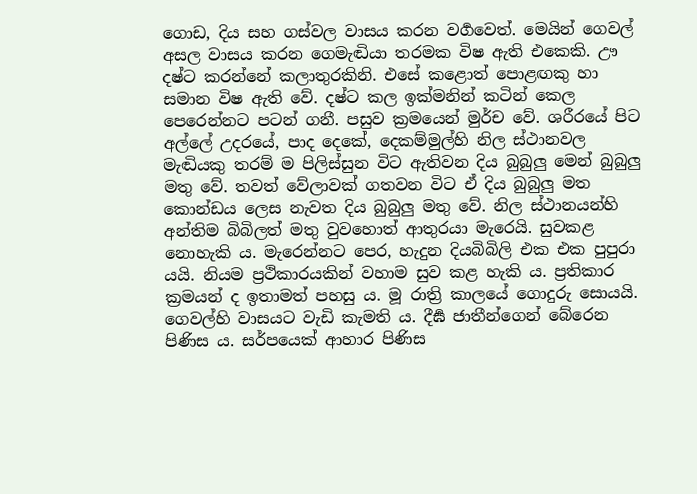ගොඩ, දිය සහ ගස්වල වාසය කරන වර්‍ගවෙත්. මෙයින් ගෙවල් අසල වාසය කරන ගෙමැඬියා තරමක විෂ ඇති එකෙකි. ඌ දෂ්ට කරන්නේ කලාතුරකිනි. එසේ කළොත් පොළඟකු හා සමාන විෂ ඇති වේ. දෂ්ට කල ඉක්මනින් කටින් කෙල පෙරෙන්නට පටන් ගනී. පසුව ක්‍රමයෙන් මුර්ච වේ. ශරීරයේ පිට අල්ලේ උදරයේ, පාද දෙකේ, දෙකම්මුල්හි නිල ස්ථානවල මැඬියකු තරම් ම පිලිස්සුන විට ඇතිවන දිය බුබුලු මෙන් බුබුලු මතු වේ. තවත් වේලාවක් ගතවන විට ඒ දිය බුබුලු මත කොන්ඩය ලෙස නැවත දිය බුබුලු මතු වේ. නිල ස්ථානයන්හි අන්තිම බිබිලත් මතු වුවහොත් ආතුරයා මැරෙයි. සුවකළ නොහැකි ය. මැරෙන්නට පෙර, හැදුන දියබිබිලි එක එක පුපුරා යයි. නියම ප්‍රථිකාරයකින් වහාම සුව කළ හැකි ය. ප්‍රතිකාර ක්‍රමයන් ද ඉතාමත් පහසු ය. මූ රාත්‍රි කාලයේ ගොදුරු සොයයි. ගෙවල්හි වාසයට වැඩි කැමති ය. දීර්‍ඝ ජාතීන්ගෙන් බේරෙන පිණිස ය. සර්පයෙක් ආහාර පිණිස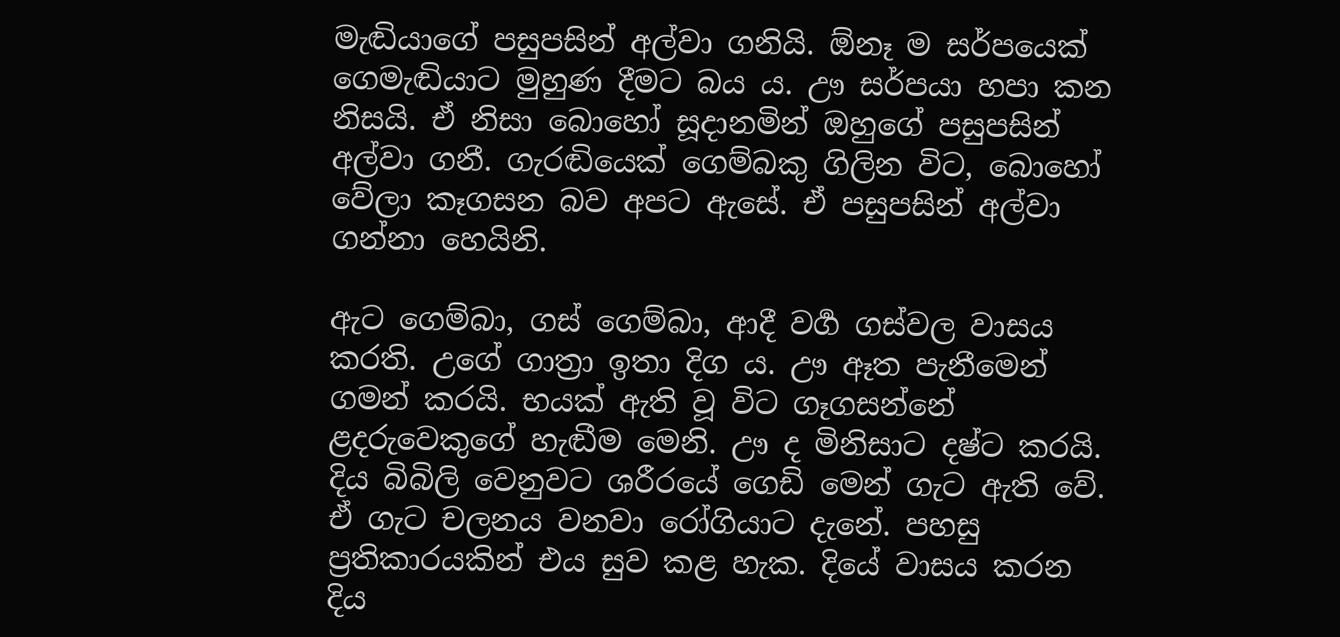මැඬියාගේ පසුපසින් අල්වා ගනියි. ඕනෑ ම සර්පයෙක් ගෙමැඬියාට මුහුණ දීමට බය ය. ඌ සර්පයා හපා කන නිසයි. ඒ නිසා බොහෝ සූදානමින් ඔහුගේ පසුපසින් අල්වා ගනී. ගැරඬියෙක් ගෙම්බකු ගිලින විට, බොහෝ වේලා කෑගසන බව අපට ඇසේ. ඒ පසුපසින් අල්වා ගන්නා හෙයිනි.

ඇට ගෙම්බා, ගස් ගෙම්බා, ආදී වර්‍ග ගස්වල වාසය කරති. උගේ ගාත්‍රා ඉතා දිග ය. ඌ ඈත පැනීමෙන් ගමන් කරයි. භයක් ඇති වූ විට ගෑගසන්නේ ළදරුවෙකුගේ හැඬීම මෙනි. ඌ ද මිනිසාට දෂ්ට කරයි. දිය බිබිලි වෙනුවට ශරීරයේ ගෙඩි මෙන් ගැට ඇති වේ. ඒ ගැට චලනය වනවා රෝගියාට දැනේ. පහසු ප්‍රතිකාරයකින් එය සුව කළ හැක. දියේ වාසය කරන දිය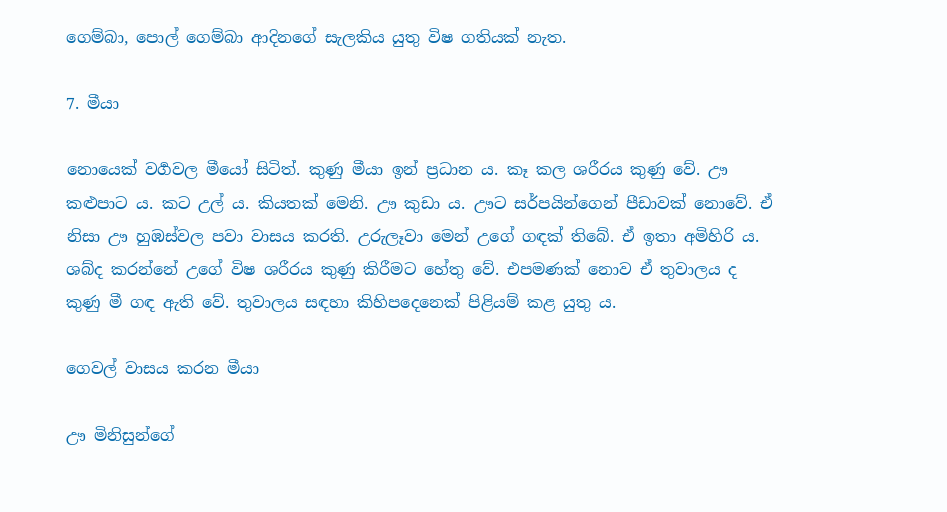ගෙම්බා, පොල් ගෙම්බා ආදිනගේ සැලකිය යුතු විෂ ගතියක් නැත.

7. මීයා

නොයෙක් වර්‍ගවල මීයෝ සිටිත්. කුණු මීයා ඉන් ප්‍රධාන ය. කෑ කල ශරීරය කුණු වේ. ඌ කළුපාට ය. කට උල් ය. කියතක් මෙනි. ඌ කුඩා ය. ඌට සර්පයින්ගෙන් පීඩාවක් නොවේ. ඒ නිසා ඌ හුඹස්වල පවා වාසය කරති. උරුලෑවා මෙන් උගේ ගඳක් තිබේ. ඒ ඉතා අමිහිරි ය. ශබ්ද කරන්නේ උගේ විෂ ශරීරය කුණු කිරීමට හේතු වේ. එපමණක් නොව ඒ තුවාලය ද කුණු මී ගඳ ඇති වේ. තුවාලය සඳහා කිහිපදෙනෙක් පිළියම් කළ යුතු ය.

ගෙවල් වාසය කරන මීයා

ඌ මිනිසුන්ගේ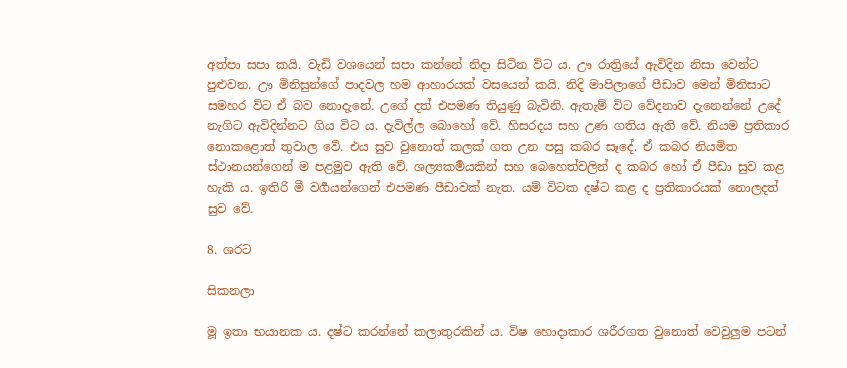අත්පා සපා කයි. වැඩි වශයෙන් සපා කන්නේ නිදා සිටින විට ය. ඌ රාත්‍රියේ ඇවිදින නිසා වෙන්ට පුළුවන. ඌ මිනිසුන්ගේ පාදවල හම ආහාරයක් වසයෙන් කයි. නිදි මාපිලාගේ පීඩාව මෙන් මිනිසාට සමහර විට ඒ බව නොදැනේ. උගේ දත් එපමණ තියුණු බැවිනි. ඇතැම් විට වේදනාව දැනෙන්නේ උදේ නැගිට ඇවිදින්නට ගිය විට ය. දැවිල්ල බොහෝ වේ. හිසරදය සහ උණ ගතිය ඇති වේ. නියම ප්‍රතිකාර නොකළොත් තුවාල වේ. එය සුව වුනොත් කලක් ගත උන පසු කබර සෑදේ. ඒ කබර නියමිත ස්ථානයන්ගෙන් ම පළමුව ඇති වේ. ශල්‍යකර්‍මයකින් සහ බෙහෙත්වලින් ද කබර හෝ ඒ පීඩා සුව කළ හැකි ය. ඉතිරි මී වර්‍ගයන්ගෙන් එපමණ පීඩාවක් නැත. යම් විටක දෂ්ට කළ ද ප්‍රතිකාරයක් නොලදත් සුව වේ.

8. ශරට

සිකනලා

මූ ඉතා භයානක ය. දෂ්ට කරන්නේ කලාතුරකින් ය. විෂ හොදාකාර ශරීරගත වුනොත් වෙවුලුම පටන්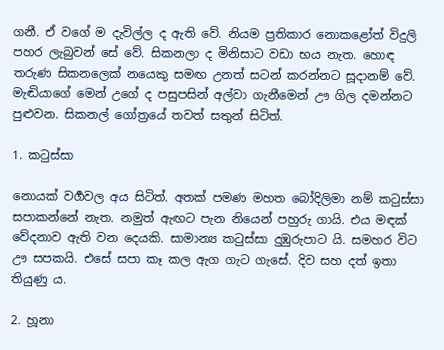ගනී. ඒ වගේ ම දැවිල්ල ද ඇති වේ. නියම ප්‍රතිකාර නොකළෝත් විදුලි පහර ලැබුවන් සේ වේ. සිකනලා ද මිනිසාට වඩා භය නැත. හොඳ තරුණ සිකනලෙක් නයෙකු සමඟ උනත් සටන් කරන්නට සූදානම් වේ. මැඬියාගේ මෙන් උගේ ද පසුපසින් අල්වා ගැනීමෙන් ඌ ගිල දමන්නට පුළුවන. සිකනල් ගෝත්‍රයේ තවත් සතුන් සිටිත්.

1. කටුස්සා

නොයක් වර්‍ගවල අය සිටිත්. අතක් පමණ මහත බෝදිලිමා නම් කටුස්සා සපාකන්නේ නැත. නමුත් ඇඟට පැන නියෙන් පහුරු ගායි. එය මඳක් වේදනාව ඇති වන දෙයකි. සාමාන්‍ය කටුස්සා දුඹුරුපාට යි. සමහර විට ඌ සපකයි. එසේ සපා කෑ කල ඇග ගැට ගැසේ. දිව සහ දත් ඉතා තියුණු ය.

2. හූනා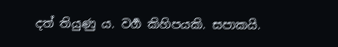දත් තියුණු ය. වර්‍ග කිහිපයකි. සපාකයි.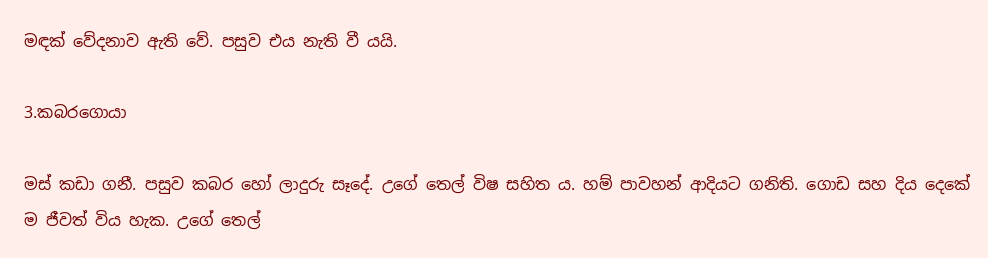මඳක් වේදනාව ඇති වේ. පසුව එය නැති වී යයි.

3.කබරගොයා

මස් කඩා ගනී. පසුව කබර හෝ ලාදුරු සෑදේ. උගේ තෙල් විෂ සහිත ය. හම් පාවහන් ආදියට ගනිති. ගොඩ සහ දිය දෙකේ ම ජීවත් විය හැක. උගේ තෙල්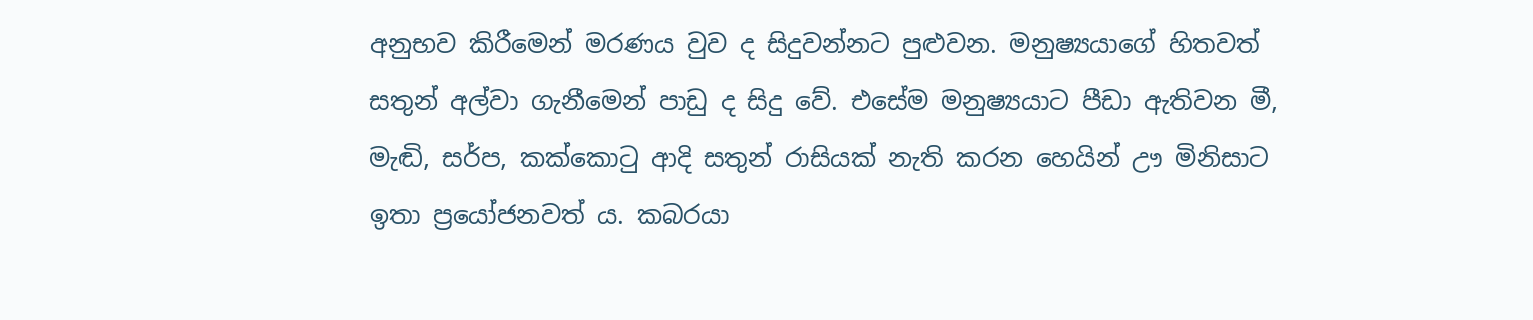අනුභව කිරීමෙන් මරණය වුව ද සිදුවන්නට පුළුවන. මනුෂ්‍යයාගේ හිතවත් සතුන් අල්වා ගැනීමෙන් පාඩු ද සිදු වේ. එසේම මනුෂ්‍යයාට පීඩා ඇතිවන මී, මැඬි, සර්ප, කක්කොටු ආදි සතුන් රාසියක් නැති කරන හෙයින් ඌ මිනිසාට ඉතා ප්‍රයෝජනවත් ය. කබරයා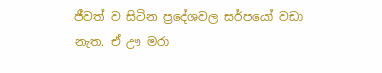ජීවත් ව සිටින ප්‍රදේශවල සර්පයෝ වඩා නැත. ඒ ඌ මරා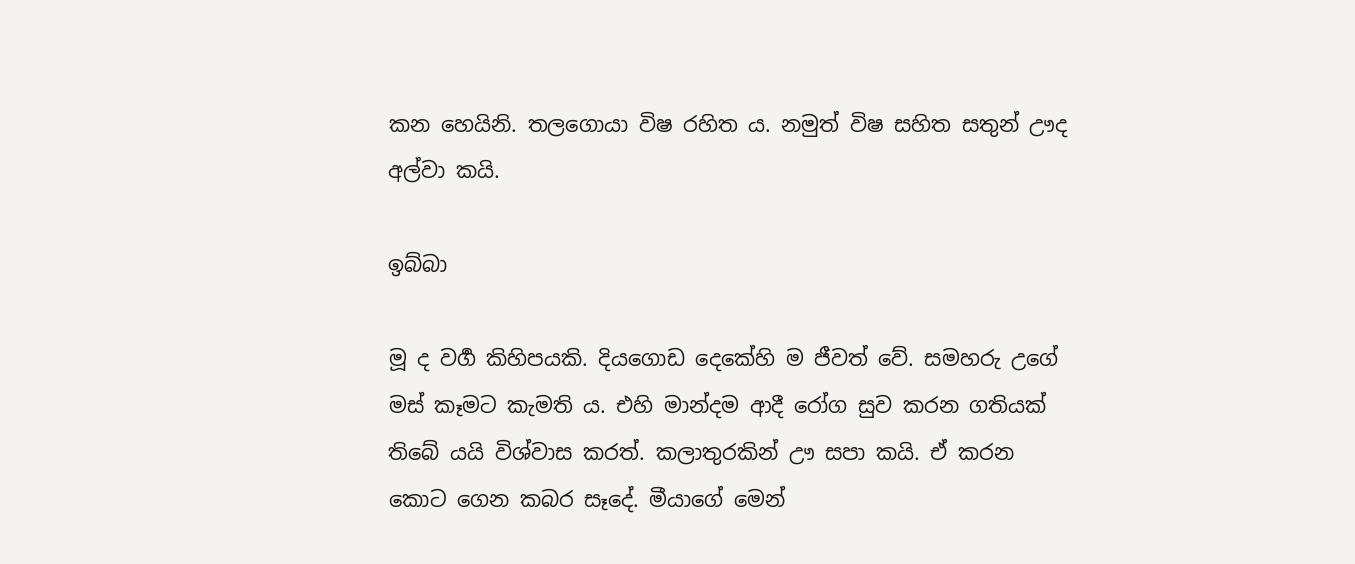කන හෙයිනි. තලගොයා විෂ රහිත ය. නමුත් විෂ සහිත සතුන් ඌද අල්වා කයි.

ඉබ්බා

මූ ද වර්‍ග කිහිපයකි. දියගොඩ දෙකේහි ම ජීවත් වේ. සමහරු උගේ මස් කෑමට කැමති ය. එහි මාන්දම ආදී රෝග සුව කරන ගතියක් තිබේ යයි විශ්වාස කරත්. කලාතුරකින් ඌ සපා කයි. ඒ කරන කොට ගෙන කබර සෑදේ. මීයාගේ මෙන්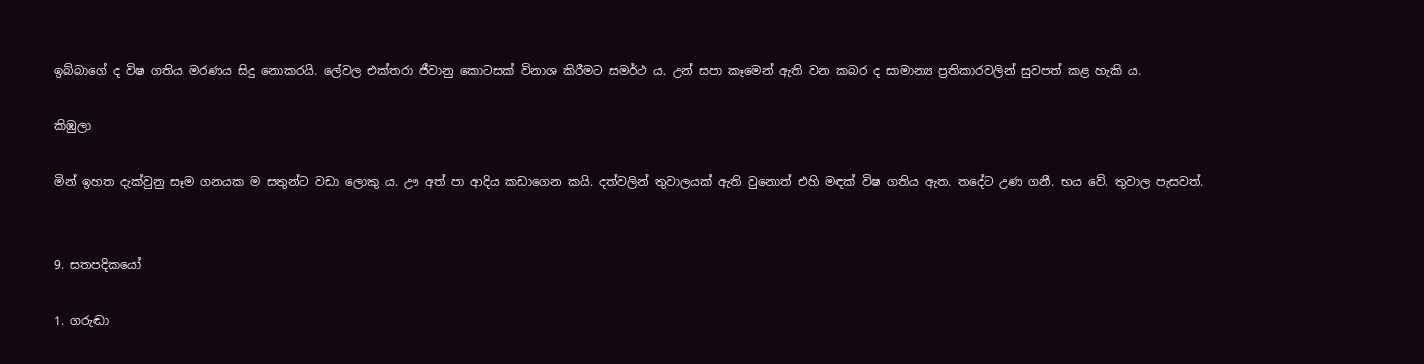ඉබ්බාගේ ද විෂ ගතිය මරණය සිදු නොකරයි. ලේවල එක්තරා ජීවානු කොටසක් විනාශ කිරීමට සමර්ථ ය. උන් සපා කෑමෙන් ඇති වන කබර ද සාමාන්‍ය ප්‍රතිකාරවලින් සුවපත් කළ හැකි ය.

කිඹුලා

මින් ඉහත දැක්වුනු සෑම ගනයක ම සතුන්ට වඩා ලොකු ය. ඌ අත් පා ආදිය කඩාගෙන කයි. දත්වලින් තුවාලයක් ඇති වුනොත් එහි මඳක් විෂ ගතිය ඇත. තදේට උණ ගනී. භය වේ. තුවාල පැසවත්.


9. සතපදිකයෝ

1. ගරුඬා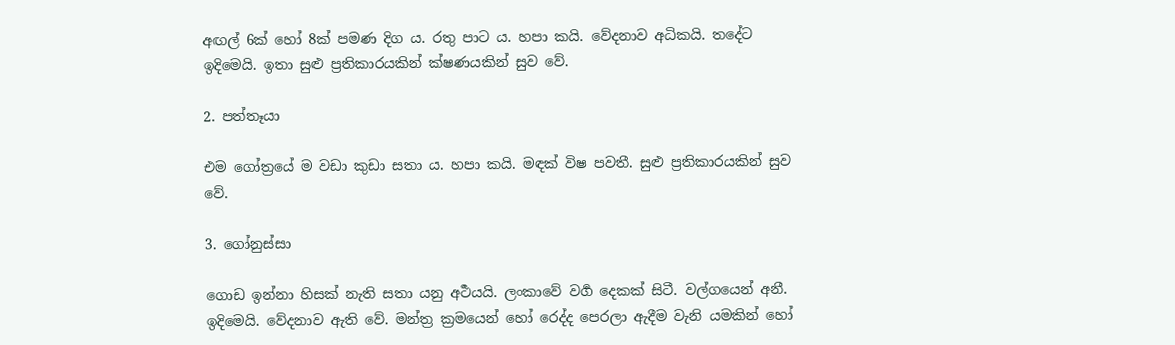අඟල් 6ක් හෝ 8ක් පමණ දිග ය. රතු පාට ය. හපා කයි. වේදනාව අධිකයි. තදේට ඉදිමෙයි. ඉතා සුළු ප්‍රතිකාරයකින් ක්ෂණයකින් සුව වේ.

2. පත්තෑයා

එම ගෝත්‍රයේ ම වඩා කුඩා සතා ය. හපා කයි. මඳක් විෂ පවතී. සුළු ප්‍රතිකාරයකින් සුව වේ.

3. ගෝනුස්සා

ගොඩ ඉන්නා හිසක් නැති සතා යනු අර්‍ථයයි. ලංකාවේ වර්‍ග දෙකක් සිටී. වල්ගයෙන් අනී. ඉදිමෙයි. වේදනාව ඇති වේ. මන්ත්‍ර ක්‍රමයෙන් හෝ රෙද්ද පෙරලා ඇදීම වැනි යමකින් හෝ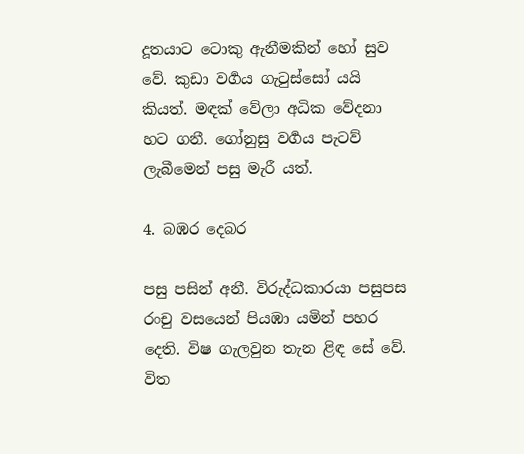දූතයාට ටොකු ඇනීමකින් හෝ සුව වේ. කුඩා වර්‍ගය ගැටුස්සෝ යයි කියත්. මඳක් වේලා අධික වේදනා හට ගනී. ගෝනුසු වර්‍ගය පැටව් ලැබීමෙන් පසු මැරී යත්.

4. බඹර දෙබර

පසු පසින් අනී. විරුද්ධකාරයා පසුපස රංචු වසයෙන් පියඹා යමින් පහර දෙති. විෂ ගැලවුන තැන ළිඳ සේ වේ. විත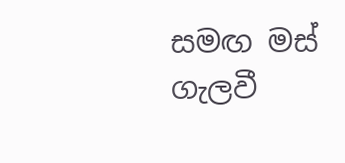සමඟ මස් ගැලවී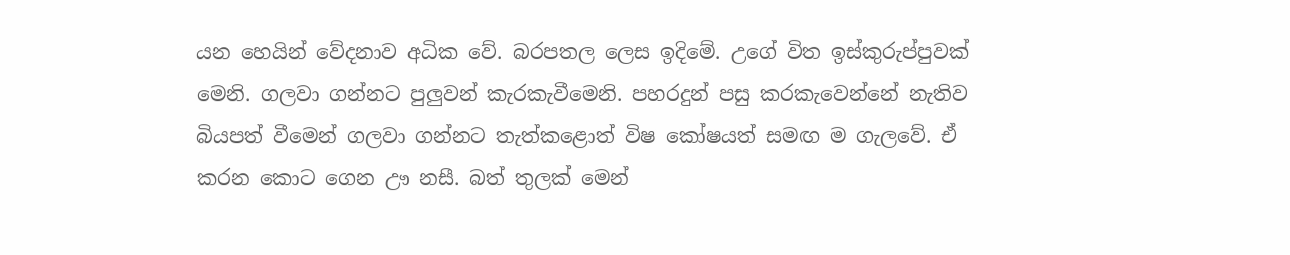යන හෙයින් වේදනාව අධික වේ. බරපතල ලෙස ඉදිමේ. උගේ විත ඉස්කුරුප්පුවක් මෙනි. ගලවා ගන්නට පුලුවන් කැරකැවීමෙනි. පහරදුන් පසු කරකැවෙන්නේ නැතිව බියපත් වීමෙන් ගලවා ගන්නට තැත්කළොත් විෂ කෝෂයත් සමඟ ම ගැලවේ. ඒ කරන කොට ගෙන ඌ නසී. බත් තුලක් මෙන්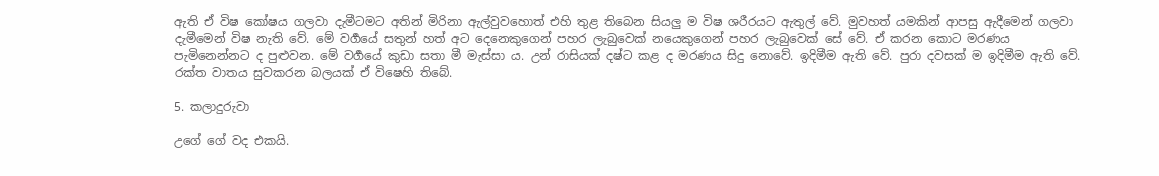ඇති ඒ විෂ කෝෂය ගලවා දැමීටමට අතින් මිරිනා ඇල්වුවහොත් එහි තුළ තිබෙන සියලු ම විෂ ශරීරයට ඇතුල් වේ. මුවහත් යමකින් ආපසු ඇදීමෙන් ගලවා දැමීමෙන් විෂ නැති වේ. මේ වර්‍ගයේ සතුන් හත් අට දෙනෙකුගෙන් පහර ලැබුවෙක් නයෙකුගෙන් පහර ලැබුවෙක් සේ වේ. ඒ කරන කොට මරණය පැමිනෙන්නට ද පුළුවන. මේ වර්‍ගයේ කුඩා සතා මී මැස්සා ය. උන් රාසියක් දෂ්ට කළ ද මරණය සිදු නොවේ. ඉදිමීම ඇති වේ. පුරා දවසක් ම ඉදිමීම ඇති වේ. රක්ත වාතය සුවකරන බලයක් ඒ විෂෙහි තිබේ.

5. කලාදුරුවා

උගේ ගේ වද එකයි.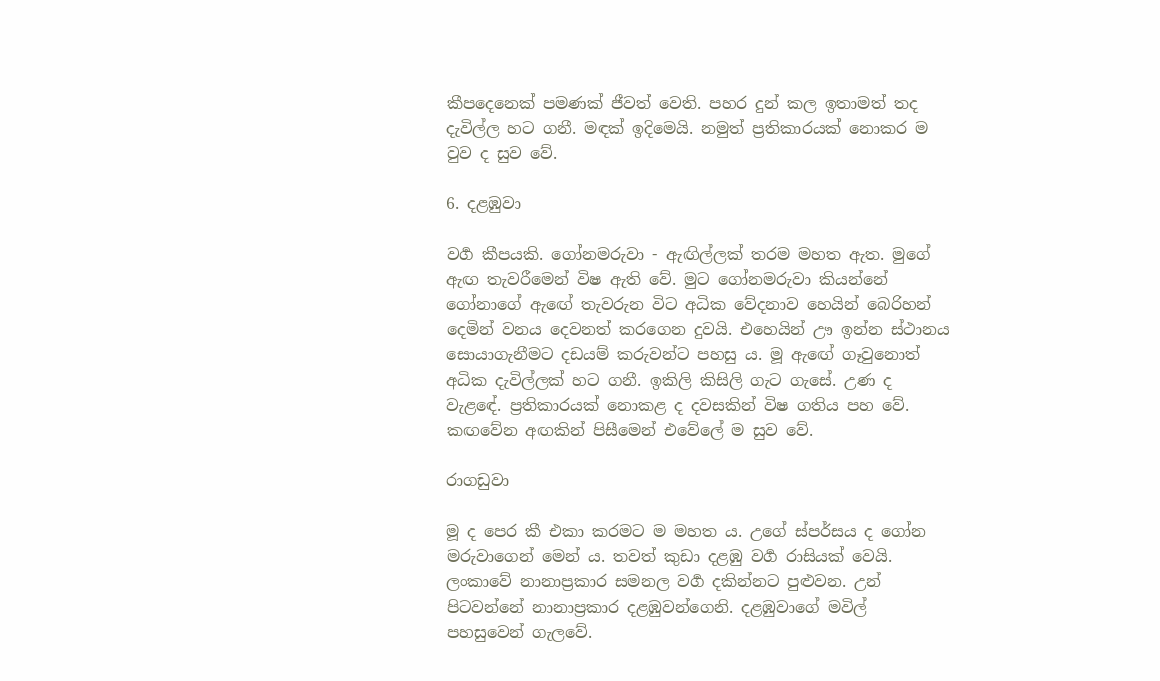කීපදෙනෙක් පමණක් ජීවත් වෙති. පහර දුන් කල ඉතාමත් තද දැවිල්ල හට ගනී. මඳක් ඉදිමෙයි. නමුත් ප්‍රතිකාරයක් නොකර ම වුව ද සුව වේ.

6. දළඹුවා

වර්‍ග කීපයකි. ගෝනමරුවා - ඇඟිල්ලක් තරම මහත ඇත. මුගේ ඇඟ තැවරීමෙන් විෂ ඇති වේ. මුට ගෝනමරුවා කියන්නේ ගෝනාගේ ඇඟේ තැවරුන විට අධික වේදනාව හෙයින් බෙරිහන් දෙමින් වනය දෙවනත් කරගෙන දුවයි. එහෙයින් ඌ ඉන්න ස්ථානය සොයාගැනීමට දඩයම් කරුවන්ට පහසු ය. මූ ඇඟේ ගෑවුනොත් අධික දැවිල්ලක් හට ගනී. ඉකිලි කිසිලි ගැට ගැසේ. උණ ද වැළඳේ. ප්‍රතිකාරයක් නොකළ ද දවසකින් විෂ ගතිය පහ වේ. කඟවේන අඟකින් පිසීමෙන් එවේලේ ම සුව වේ.

රාගඩුවා

මූ ද පෙර කී එකා කරමට ම මහත ය. උගේ ස්පර්සය ද ගෝන මරුවාගෙන් මෙන් ය. තවත් කුඩා දළඹු වර්‍ග රාසියක් වෙයි. ලංකාවේ නානාප්‍රකාර සමනල වර්‍ග දකින්නට පුළුවන. උන් පිටවන්නේ නානාප්‍රකාර දළඹුවන්ගෙනි. දළඹුවාගේ මවිල් පහසුවෙන් ගැලවේ.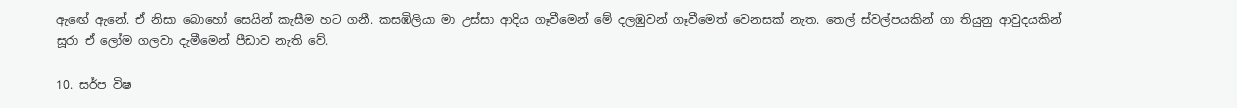ඇඟේ ඇනේ. ඒ නිසා බොහෝ සෙයින් කැසීම හට ගනී. කසඹිලියා මා උස්සා ආදිය ගෑවීමෙන් මේ දලඹුවන් ගෑවීමෙත් වෙනසක් නැත. තෙල් ස්වල්පයකින් ගා තියුනු ආවුදයකින් සූරා ඒ ලෝම ගලවා දැමීමෙන් පීඩාව නැති වේ.

10. සර්ප විෂ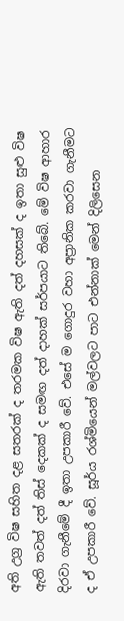අති උග්‍ර විෂ සහිත දළ සතරක් ද තරමක විෂ ඇති දත් දහසක් ද ඉතා සුළු විෂ ඇති තවත් දත් තිස් දෙකක් ද සමඟ දත් දාහක් සර්පයාට තිබේ. මේ විෂ ආහාර දිරවා ගැනීමේ දී ඉතා උපකාරී වේ. එසේ ම ගොදුර වහා අප්‍රානික කරවා ගැනීමට ද ඒ උපකාරී වේ. සූර්ය රශ්මියෙන් මල්වලට පාට එන්නාක් මෙන් දිලිසෙන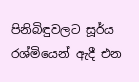පිනිබිඳුවලට සූර්ය රශ්මියෙන් ඇදී එන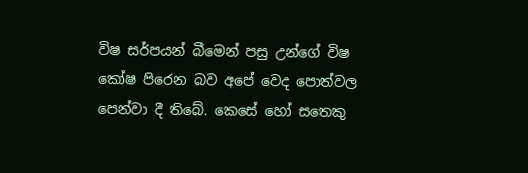විෂ සර්පයන් බීමෙන් පසු උන්ගේ විෂ කෝෂ පිරෙන බව අපේ වෙද පොත්වල පෙන්වා දී තිබේ. කෙසේ හෝ සතෙකු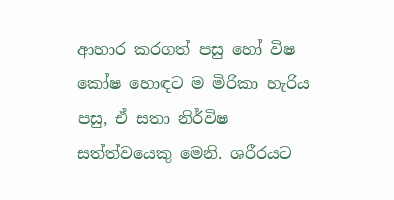ආහාර කරගත් පසු හෝ විෂ කෝෂ හොඳට ම මිරිකා හැරිය පසු, ඒ සතා නිර්විෂ සත්ත්වයෙකු මෙනි. ශරීරයට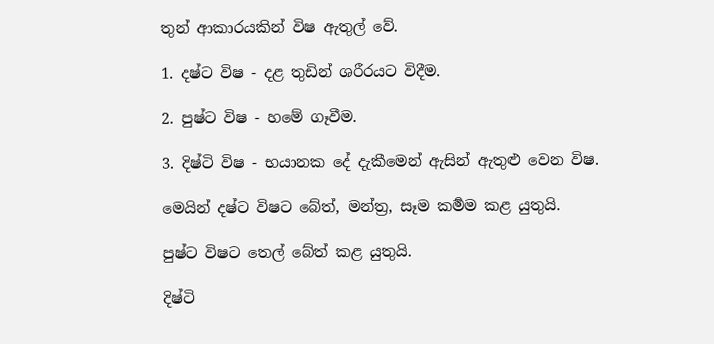තුන් ආකාරයකින් විෂ ඇතුල් වේ.

1. දෂ්ට විෂ - දළ තුඩින් ශරීරයට විදීම.

2. පුෂ්ට විෂ - හමේ ගෑවීම.

3. දිෂ්ටි විෂ - භයානක දේ දැකීමෙන් ඇසින් ඇතුළු වෙන විෂ.

මෙයින් දෂ්ට විෂට බේත්, මන්ත්‍ර, සෑම කර්‍මම කළ යුතුයි.

පුෂ්ට විෂට තෙල් බේත් කළ යුතුයි.

දිෂ්ටි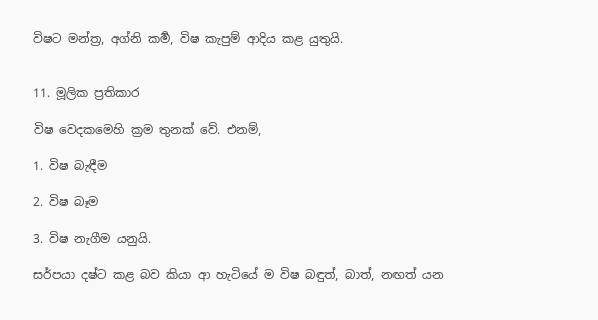විෂට මන්ත්‍ර, අග්නි කර්‍ම, විෂ කැපුම් ආදිය කළ යුතුයි.


11. මූලික ප්‍රතිකාර

විෂ වෙදකමෙහි ක්‍රම තුනක් වේ. එනම්,

1. විෂ බැඳීම

2. විෂ බෑම

3. විෂ නැගීම යනුයි.

සර්පයා දෂ්ට කළ බව කියා ආ හැටියේ ම විෂ බඳුත්, බාත්, නඟත් යන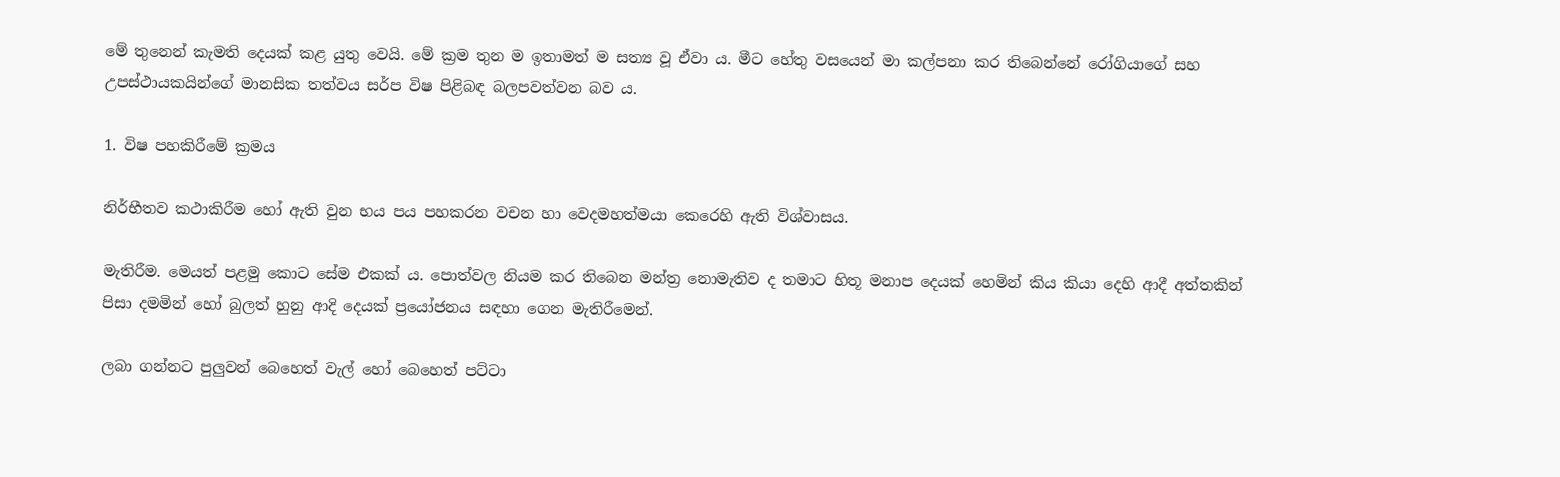මේ තුනෙන් කැමති දෙයක් කළ යුතු වෙයි. මේ ක්‍රම තුන ම ඉතාමත් ම සත්‍ය වූ ඒවා ය. මීට හේතු වසයෙන් මා කල්පනා කර තිබෙන්නේ රෝගියාගේ සහ උපස්ථායකයින්ගේ මානසික තත්වය සර්ප විෂ පිළිබඳ බලපවත්වන බව ය.

1. විෂ පහකිරීමේ ක්‍රමය

නිර්භීතව කථාකිරීම හෝ ඇති වුන භය පය පහකරන වචන හා වෙදමහත්මයා කෙරෙහි ඇති විශ්වාසය.

මැතිරීම. මෙයත් පළමු කොට සේම එකක් ය. පොත්වල නියම කර තිබෙන මන්ත්‍ර නොමැතිව ද තමාට හිතූ මනාප දෙයක් හෙමින් කිය කියා දෙහි ආදී අත්තකින් පිසා දමමින් හෝ බුලත් හුනු ආදි දෙයක් ප්‍රයෝජනය සඳහා ගෙන මැතිරීමෙන්.

ලබා ගන්නට පුලුවන් බෙහෙත් වැල් හෝ බෙහෙත් පට්ටා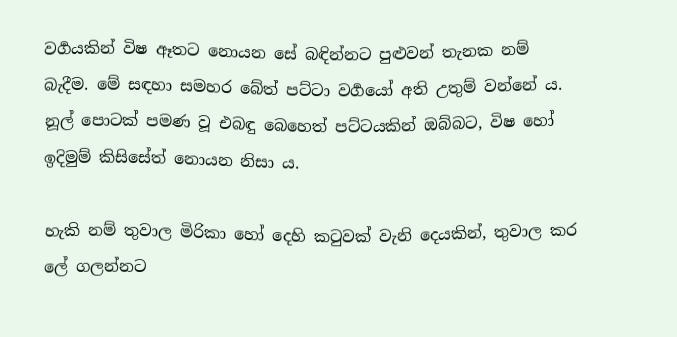වර්‍ගයකින් විෂ ඈතට නොයන සේ බඳින්නට පුළුවන් තැනක නම් බැදීම. මේ සඳහා සමහර බේත් පට්ටා වර්‍ගයෝ අති උතුම් වන්නේ ය. නූල් පොටක් පමණ වූ එබඳු බෙහෙත් පට්ටයකින් ඔබ්බට, විෂ හෝ ඉදිමුම් කිසිසේත් නොයන නිසා ය.

හැකි නම් තුවාල මිරිකා හෝ දෙහි කටුවක් වැනි දෙයකින්, තුවාල කර ලේ ගලන්නට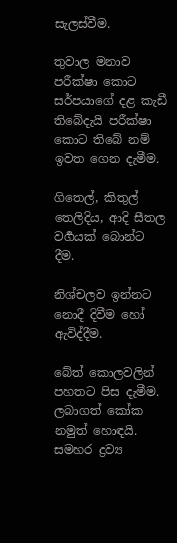සැලස්වීම.

තුවාල මනාව පරීක්ෂා කොට සර්පයාගේ දළ කැඩී තිබේදැයි පරීක්ෂා කොට තිබේ නම් ඉවත ගෙන දැමීම.

ගිතෙල්, කිතුල් තෙලිදිය, ආදි සීතල වර්‍ගයක් බොන්ට දීම.

නිශ්චලව ඉන්නට නොදී දිවීම හෝ ඇවිද්දීම.

බේත් කොලවලින් පහතට පිස දැමීම. ලබාගත් කෝක නමුත් හොඳයි. සමහර ද්‍රව්‍ය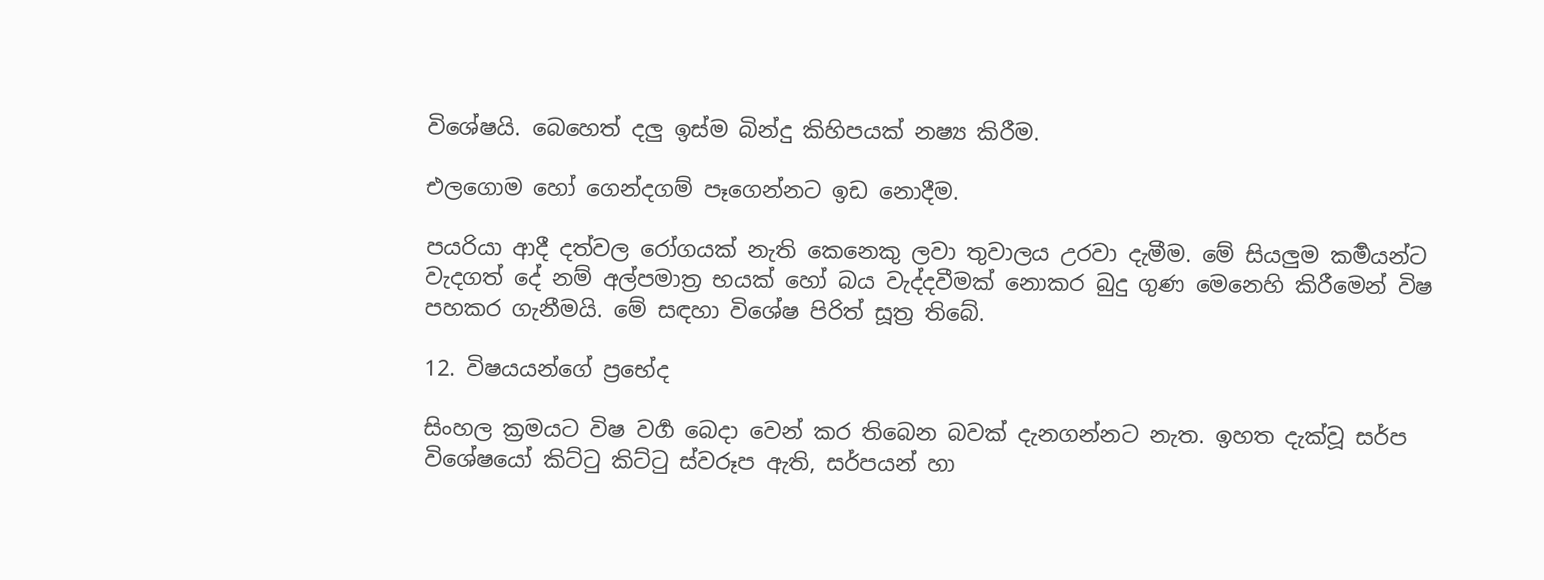විශේෂයි. බෙහෙත් දලු ඉස්ම බින්දු කිහිපයක් නෂ්‍ය කිරීම.

එලගොම හෝ ගෙන්දගම් පෑගෙන්නට ඉඩ නොදීම.

පයරියා ආදී දත්වල රෝගයක් නැති කෙනෙකු ලවා තුවාලය උරවා දැමීම. මේ සියලුම කර්‍මයන්ට වැදගත් දේ නම් අල්පමාත්‍ර භයක් හෝ බය වැද්දවීමක් නොකර බුදු ගුණ මෙනෙහි කිරීමෙන් විෂ පහකර ගැනීමයි. මේ සඳහා විශේෂ පිරිත් සූත්‍ර තිබේ.

12. විෂයයන්ගේ ප්‍රභේද

සිංහල ක්‍රමයට විෂ වර්‍ග බෙදා වෙන් කර තිබෙන බවක් දැනගන්නට නැත. ඉහත දැක්වූ සර්ප විශේෂයෝ කිට්ටු කිට්ටු ස්වරූප ඇති, සර්පයන් හා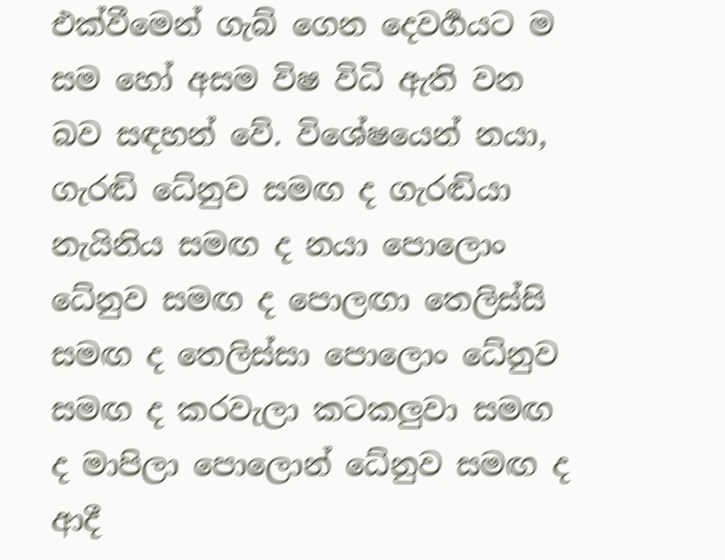එක්වීමෙන් ගැබ් ගෙන දෙවර්‍ගයට ම සම හෝ අසම විෂ විධි ඇති වන බව සඳහන් වේ. විශේෂයෙන් නයා, ගැරඬි ධේනුව සමඟ ද ගැරඬියා නැයිනිය සමඟ ද නයා පොලොං ධේනුව සමඟ ද පොලඟා තෙලිස්සි සමඟ ද තෙලිස්සා පොලොං ධේනුව සමඟ ද කරවැලා කටකලුවා සමඟ ද මාපිලා පොලොන් ධේනුව සමඟ ද ආදී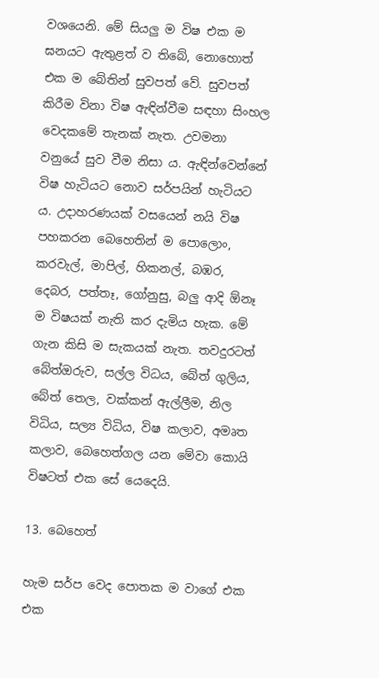වශයෙනි. මේ සියලු ම විෂ එක ම ඝනයට ඇතුළත් ව තිබේ, නොහොත් එක ම බේතින් සුවපත් වේ. සුවපත් කිරීම විනා විෂ ඇඳින්වීම සඳහා සිංහල වෙදකමේ තැනක් නැත. උවමනා වනුයේ සුව වීම නිසා ය. ඇඳින්වෙන්නේ විෂ හැටියට නොව සර්පයින් හැටියට ය. උදාහරණයක් වසයෙන් නයි විෂ පහකරන බෙහෙතින් ම පොලොං, කරවැල්, මාපිල්, හිකනල්, බඹර, දෙබර, පත්තෑ, ගෝනුසු, බලු ආදි ඕනෑ ම විෂයක් නැති කර දැමිය හැක. මේ ගැන කිසි ම සැකයක් නැත. තවදුරටත් බේත්ඔරුව, සල්ල විධය, බේත් ගුලිය, බේත් තෙල, වක්කන් ඇල්ලීම, නිල විධිය, සල්‍ය විධිය, විෂ කලාව, අමෘත කලාව, බෙහෙත්ගල යන මේවා කොයි විෂටත් එක සේ යෙදෙයි.

13. බෙහෙත්

හැම සර්ප වෙද පොතක ම වාගේ එක එක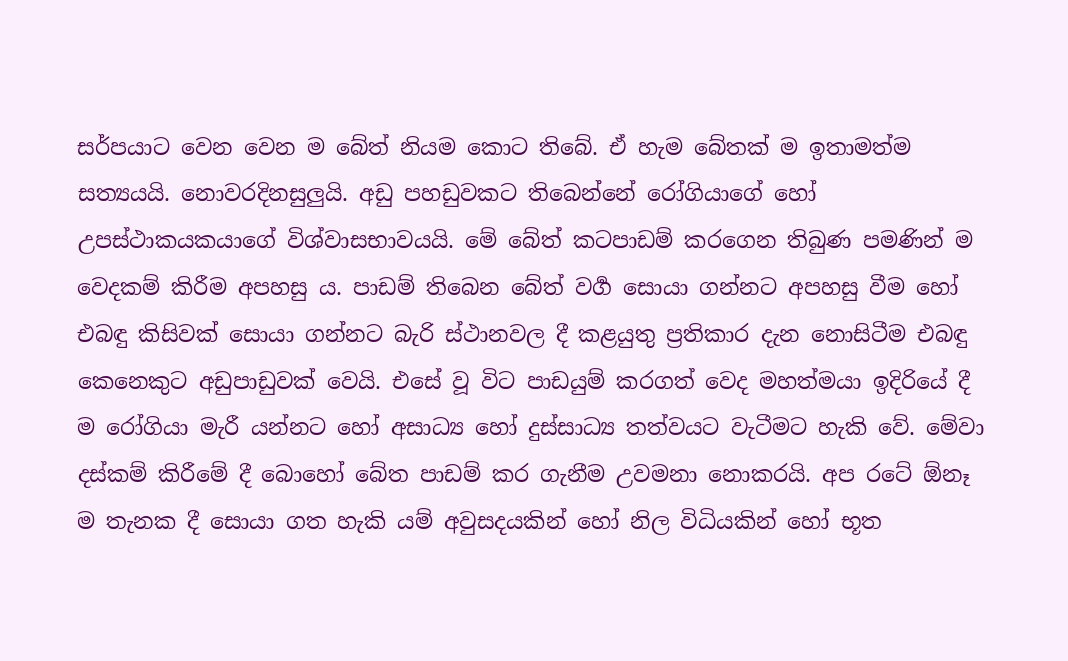සර්පයාට වෙන වෙන ම බේත් නියම කොට තිබේ. ඒ හැම බේතක් ම ඉතාමත්ම සත්‍යයයි. නොවරදිනසුලුයි. අඩු පහඩුවකට තිබෙන්නේ රෝගියාගේ හෝ උපස්ථාකයකයාගේ විශ්වාසභාවයයි. මේ බේත් කටපාඩම් කරගෙන තිබුණ පමණින් ම වෙදකම් කිරීම අපහසු ය. පාඩම් තිබෙන බේත් වර්‍ග සොයා ගන්නට අපහසු වීම හෝ එබඳු කිසිවක් සොයා ගන්නට බැරි ස්ථානවල දී කළයුතු ප්‍රතිකාර දැන නොසිටීම එබඳු කෙනෙකුට අඩුපාඩුවක් වෙයි. එසේ වූ විට පාඩයුම් කරගත් වෙද මහත්මයා ඉදිරියේ දී ම රෝගියා මැරී යන්නට හෝ අසාධ්‍ය හෝ දුස්සාධ්‍ය තත්වයට වැටීමට හැකි වේ. මේවා දස්කම් කිරීමේ දී බොහෝ බේත පාඩම් කර ගැනීම උවමනා නොකරයි. අප රටේ ඕනෑ ම තැනක දී සොයා ගත හැකි යම් අවුසදයකින් හෝ නිල විධියකින් හෝ භූත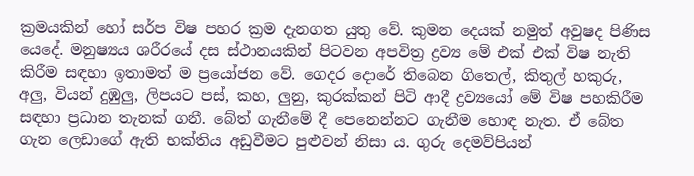ක්‍රමයකින් හෝ සර්ප විෂ පහර ක්‍රම දැනගත යුතු වේ. කුමන දෙයක් නමුත් අවුෂද පිණිස යෙදේ. මනුෂ්‍යය ශරීරයේ දස ස්ථානයකින් පිටවන අපවිත්‍ර ද්‍රව්‍ය මේ එක් එක් විෂ නැති කිරීම සඳහා ඉතාමත් ම ප්‍රයෝජන වේ. ගෙදර දොරේ තිබෙන ගිතෙල්, කිතුල් හකුරු, අලු, වියන් දුඹුලු, ලිපයට පස්, කහ, ලුනු, කුරක්කන් පිටි ආදී ද්‍රව්‍යයෝ මේ විෂ පහකිරීම සඳහා ප්‍රධාන තැනක් ගනී. බේත් ගැනීමේ දී පෙනෙන්නට ගැනීම හොඳ නැත. ඒ බේත ගැන ලෙඩාගේ ඇති භක්තිය අඩුවීමට පුළුවන් නිසා ය. ගුරු දෙමව්පියන්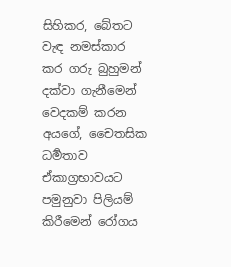සිහිකර, බේතට වැඳ නමස්කාර කර ගරු බුහුමන් දක්වා ගැනීමෙන් වෙදකම් කරන අයගේ, චෛතසික ධර්‍මතාව ඒකාග්‍රභාවයට පමුනුවා පිලියම් කිරීමෙන් රෝගය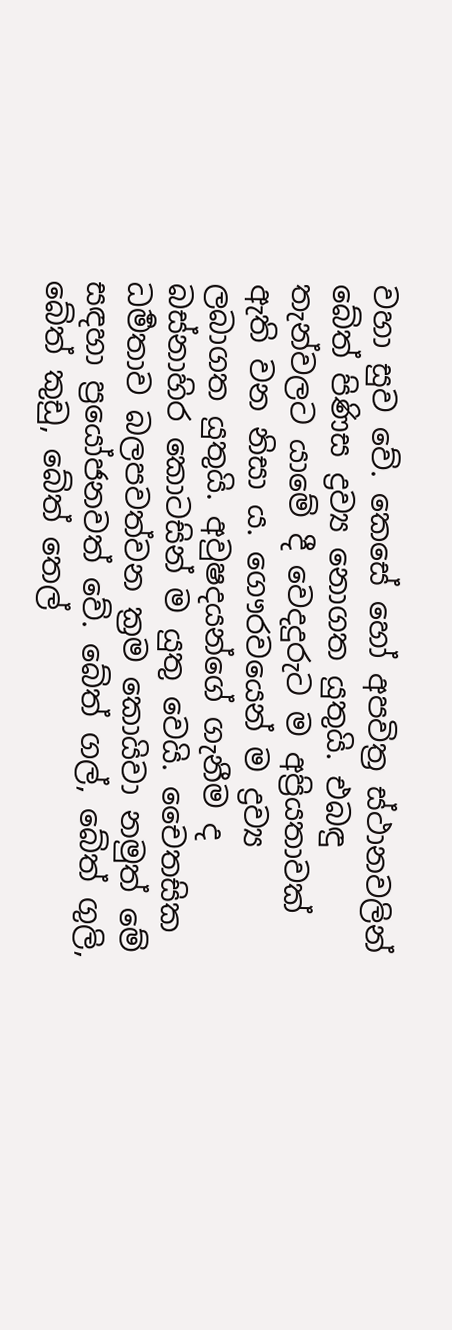වහා සුව වේ. කෙසේ හෝ අපවිත්‍ර ස්ථානවලින් බේත් පිණිස ද්‍රව්‍ය නොගත යුතුයි. එබඳු තැන්වලට යාමේ දී වෙදදුරුට ම අප්‍රියතාවක් ඇති වන නිසා ය. ගෞරවයෙන් ම ද්‍රව්‍ය ලබාගත යුතුයි. අවුෂදයන්ගේ ගැනීම ද බස්නාහිර කොටසින් ම යුතු වෙයි. චෛතසික ධර්‍මතාව බලපවත්වන ක්‍රම කොයිවා නමුත් මේ සඳහා ප්‍රයෝජනවත් වේ. බේත් ගල්, බේත් ගුලි, බේත් කුඩු, බේත් තෙල්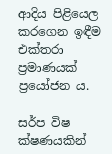ආදිය පිළියෙල කරගෙන ඉඳීම එක්තරා ප්‍රමාණයක් ප්‍රයෝජන ය.

සර්ප විෂ ක්ෂණයකින්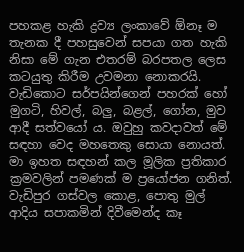පහකළ හැකි ද්‍රව්‍ය ලංකාවේ ඕනෑ ම තැනක දී පහසුවෙන් සපයා ගත හැකි නිසා මේ ගැන එතරම් බරපතල ලෙස කටයුතු කිරීම උවමනා නොකරයි. වැඩිකොට සර්පයින්ගෙන් පහරක් හෝ මුගටි, හිවල්, බලු, බළල්, ගෝන, මුව ආදී සත්වයෝ ය. ඔවුහු කවදාවත් මේ සඳහා වෙද මහතෙකු සොයා නොයත්. මා ඉහත සඳහන් කල මූලික ප්‍රතිකාර ක්‍රමවලින් පමණක් ම ප්‍රයෝජන ගනිත්. වැඩිපුර ගස්වල කොළ, පොතු මුල් ආදිය සපාකමින් දිවීමෙන්ද කෑ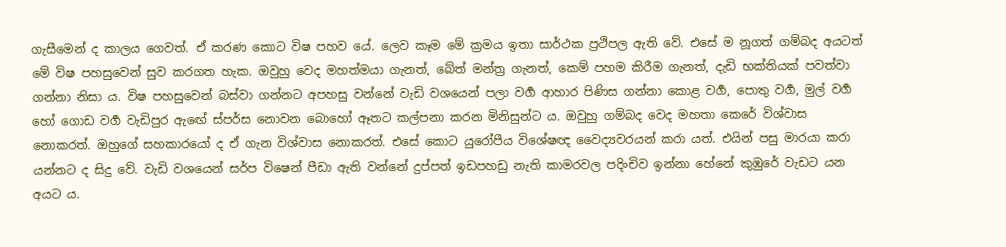ගැසීමෙන් ද කාලය ගෙවත්. ඒ කරණ කොට විෂ පහව යේ. ලෙව කෑම මේ ක්‍රමය ඉතා සාර්ථක ප්‍රථිපල ඇති වේ. එසේ ම නූගත් ගම්බද අයටත් මේ විෂ පහසුවෙන් සුව කරගත හැක. ඔවුහු වෙද මහත්මයා ගැනත්, බේත් මන්ත්‍ර ගැනත්, කෙම් පහම කිරීම ගැනත්, දැඩි භක්තියක් පවත්වා ගන්නා නිසා ය. විෂ පහසුවෙන් බස්වා ගන්නට අපහසු වන්නේ වැඩි වශයෙන් පලා වර්‍ග ආහාර පිණිස ගන්නා කොළ වර්‍ග, පොතු වර්‍ග, මුල් වර්‍ග හෝ ගොඩ වර්‍ග වැඩිපුර ඇඟේ ස්පර්ස නොවන බොහෝ ඈතට කල්පනා කරන මිනිසුන්ට ය. ඔවුහු ගම්බද වෙද මහතා කෙරේ විශ්වාස නොකරත්. ඔහුගේ සහකාරයෝ ද ඒ ගැන විශ්වාස නොකරත්. එසේ කොට යුරෝපීය විශේෂඥ වෛද්‍යවරයන් කරා යත්. එයින් පසු මාරයා කරා යන්නට ද සිදු වේ. වැඩි වශයෙන් සර්ප විෂෙන් පීඩා ඇති වන්නේ දුප්පත් ඉඩපහඩු නැති කාමරවල පදිංචිව ඉන්නා හේනේ කුඹුරේ වැඩට යන අයට ය.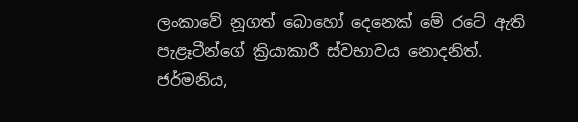ලංකාවේ නූගත් බොහෝ දෙනෙක් මේ රටේ ඇති පැළෑටීන්ගේ ක්‍රියාකාරී ස්වභාවය නොදනිත්. ජර්මනිය,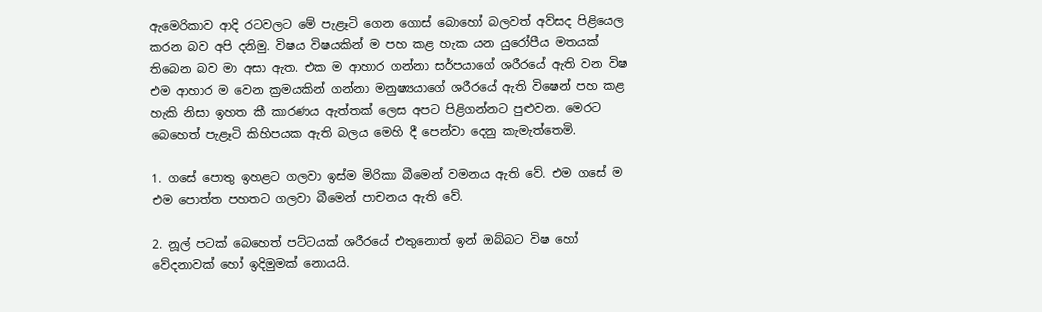ඇමෙරිකාව ආදි රටවලට මේ පැළෑටි ගෙන ගොස් බොහෝ බලවත් අව්සද පිළියෙල කරන බව අපි දනිමු. විෂය විෂයකින් ම පහ කළ හැක යන යුරෝපීය මතයක් තිබෙන බව මා අසා ඇත. එක ම ආහාර ගන්නා සර්පයාගේ ශරීරයේ ඇති වන විෂ එම ආහාර ම වෙන ක්‍රමයකින් ගන්නා මනුෂ්‍යයාගේ ශරීරයේ ඇති විෂෙන් පහ කළ හැකි නිසා ඉහත කී කාරණය ඇත්තක් ලෙස අපට පිළිගන්නට පුළුවන. මෙරට බෙහෙත් පැළෑටි කිහිපයක ඇති බලය මෙහි දී පෙන්වා දෙනු කැමැත්තෙමි.

1. ගසේ පොතු ඉහළට ගලවා ඉස්ම මිරිකා බීමෙන් වමනය ඇති වේ. එම ගසේ ම එම පොත්ත පහතට ගලවා බීමෙන් පාචනය ඇති වේ.

2. නූල් පටක් බෙහෙත් පට්ටයක් ශරීරයේ එතුනොත් ඉන් ඔබ්බට විෂ හෝ වේදනාවක් හෝ ඉදිමුමක් නොයයි.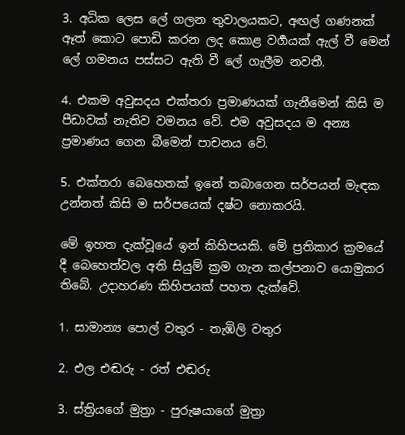3. අධික ලෙස ලේ ගලන තුවාලයකට, අඟල් ගණනක් ඈත් කොට පොඩි කරන ලද කොළ වර්‍ගයක් ඇල් වී මෙන් ලේ ගමනය පස්සට ඇති වී ලේ ගැලීම නවතී.

4. එකම අවුසදය එක්තරා ප්‍රමාණයක් ගැනීමෙන් කිසි ම පීඩාවක් නැතිව වමනය වේ. එම අවුසදය ම අන්‍ය ප්‍රමාණය ගෙන බීමෙන් පාචනය වේ.

5. එක්තරා බෙහෙතක් ඉනේ තබාගෙන සර්පයන් මැඳක උන්නත් කිසි ම සර්පයෙක් දෂ්ට නොකරයි.

මේ ඉහත දැක්වූයේ ඉන් කිහිපයකි. මේ ප්‍රතිකාර ක්‍රමයේ දී බෙහෙත්වල අති සියුම් ක්‍රම ගැන කල්පනාව යොමුකර තිබේ. උදාහරණ කිහිපයක් පහත දැක්වේ.

1. සාමාන්‍ය පොල් වතුර - තැඹිලි වතුර

2. එල එඬරු - රත් එඬරු

3. ස්ත්‍රියගේ මුත්‍රා - පුරුෂයාගේ මුත්‍රා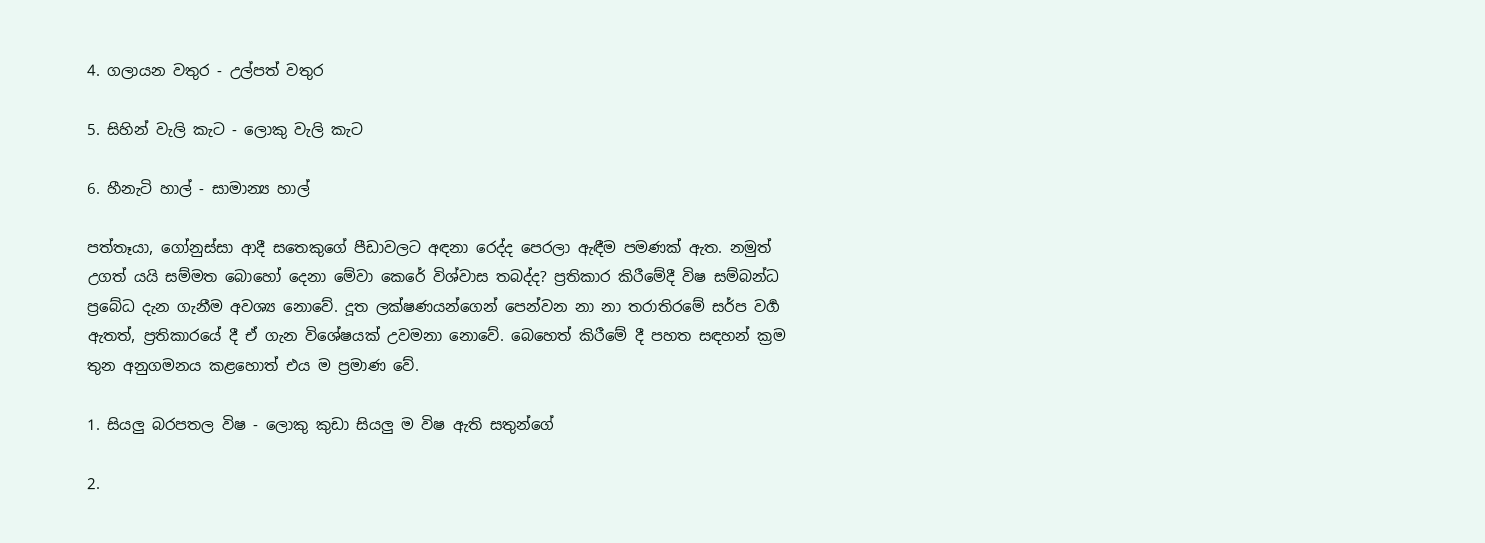4. ගලායන වතුර - උල්පත් වතුර

5. සිහින් වැලි කැට - ලොකු වැලි කැට

6. හීනැටි හාල් - සාමාන්‍ය හාල්

පත්තෑයා, ගෝනුස්සා ආදී සතෙකුගේ පීඩාවලට අඳනා රෙද්ද පෙරලා ඇඳීම පමණක් ඇත. නමුත් උගත් යයි සම්මත බොහෝ දෙනා මේවා කෙරේ විශ්වාස තබද්ද? ප්‍රතිකාර කිරීමේදී විෂ සම්බන්ධ ප්‍රබේධ දැන ගැනීම අවශ්‍ය නොවේ. දූත ලක්ෂණයන්ගෙන් පෙන්වන නා නා තරාතිරමේ සර්ප වර්‍ග ඇතත්, ප්‍රතිකාරයේ දී ඒ ගැන විශේෂයක් උවමනා නොවේ. බෙහෙත් කිරීමේ දී පහත සඳහන් ක්‍රම තුන අනුගමනය කළහොත් එය ම ප්‍රමාණ වේ.

1. සියලු බරපතල විෂ - ලොකු කුඩා සියලු ම විෂ ඇති සතුන්ගේ

2.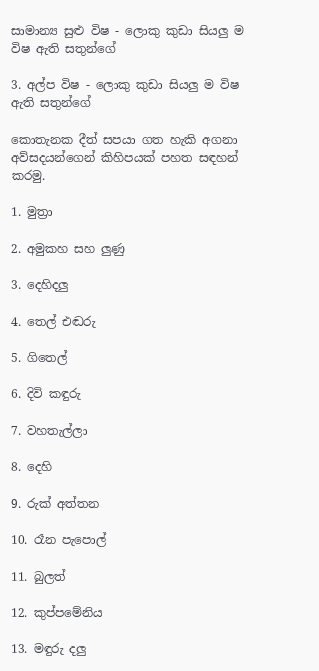සාමාන්‍ය සුළු විෂ - ලොකු කුඩා සියලු ම විෂ ඇති සතුන්ගේ

3. අල්ප විෂ - ලොකු කුඩා සියලු ම විෂ ඇති සතුන්ගේ

කොතැනක දීත් සපයා ගත හැකි අගනා අව්සදයන්ගෙන් කිහිපයක් පහත සඳහන් කරමු.

1. මුත්‍රා

2. අමුකහ සහ ලුණු

3. දෙහිදලු

4. තෙල් එඬරු

5. ගිතෙල්

6. දිවි කඳුරු

7. වහතැල්ලා

8. දෙහි

9. රුක් අත්තන

10. රෑන පැපොල්

11. බුලත්

12. කුප්පමේනිය

13. මඳුරු දලු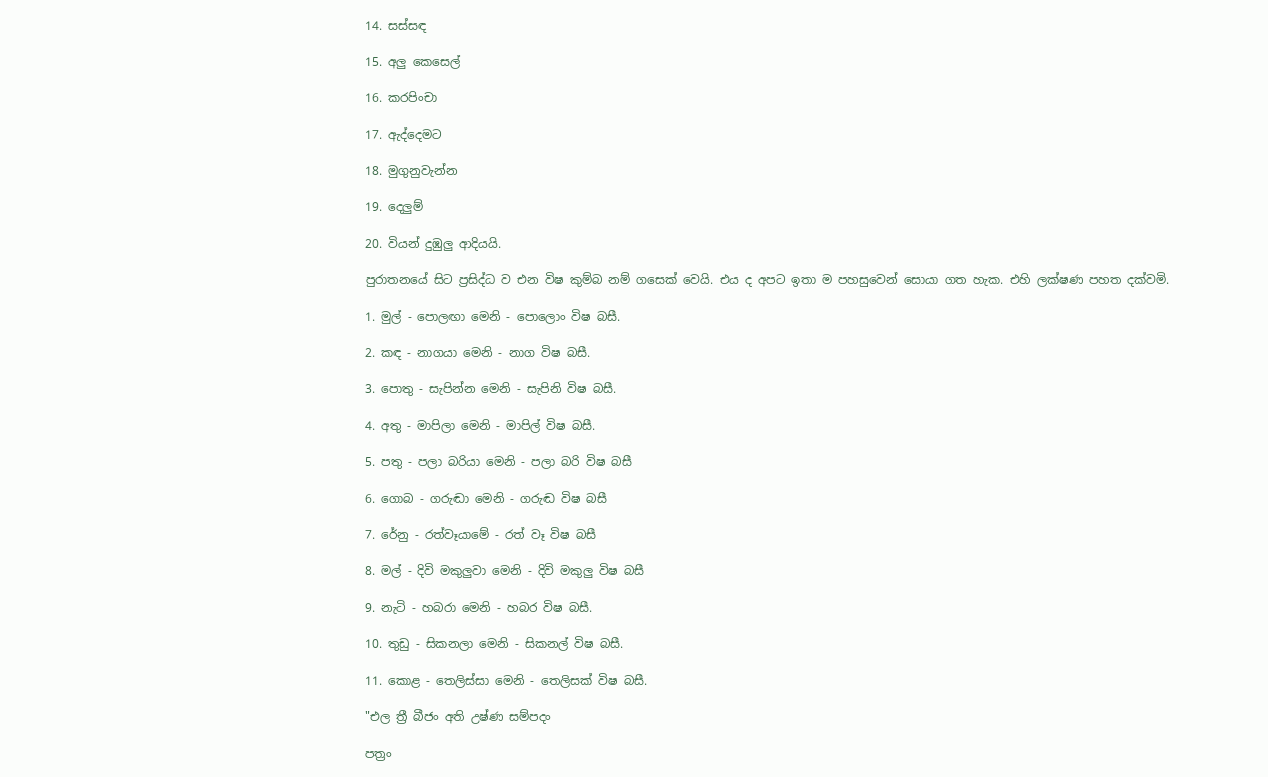14. සස්සඳ

15. අලු කෙසෙල්

16. කරපිංචා

17. ඇද්දෙමට

18. මුගුනුවැන්න

19. දෙලුම්

20. වියන් දුඹුලු ආදියයි.

පුරාතනයේ සිට ප්‍රසිද්ධ ව එන විෂ කුම්බ නම් ගසෙක් වෙයි. එය ද අපට ඉතා ම පහසුවෙන් සොයා ගත හැක. එහි ලක්ෂණ පහත දක්වමි.

1. මුල් - පොලඟා මෙනි - පොලොං විෂ බසී.

2. කඳ - නාගයා මෙනි - නාග විෂ බසී.

3. පොතු - සැපින්න මෙනි - සැපිනි විෂ බසී.

4. අතු - මාපිලා මෙනි - මාපිල් විෂ බසී.

5. පතු - පලා බරියා මෙනි - පලා බරි විෂ බසී

6. ගොබ - ගරුඬා මෙනි - ගරුඬ විෂ බසී

7. රේනු - රත්වෑයාමේ - රත් වෑ විෂ බසී

8. මල් - දිවි මකුලුවා මෙනි - දිවි මකුලු විෂ බසී

9. නැටි - හබරා මෙනි - හබර විෂ බසී.

10. තුඩු - සිකනලා මෙනි - සිකනල් විෂ බසී.

11. කොළ - තෙලිස්සා මෙනි - තෙලිසක් විෂ බසී.

"එල ත්‍රී බීජං අති උෂ්ණ සම්පදං

පත්‍රං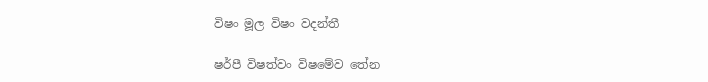විෂං මූල විෂං වදන්තී

ෂර්පී විෂත්වං විෂමේව තේන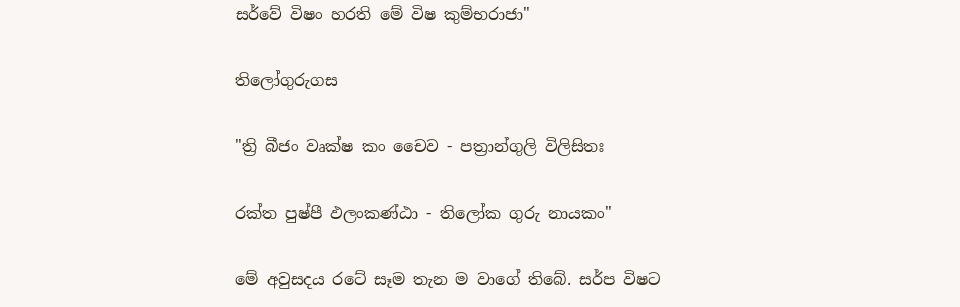සර්වේ විෂං හරති මේ විෂ කුම්භරාජා"

තිලෝගුරුගස

"ත්‍රි බීජං වෘක්ෂ කං චෛව - පත්‍රාන්ගුලි විලිසිතඃ

රක්ත පුෂ්පී ඵලංකණ්ඨා - තිලෝක ගුරු නායකං"

මේ අවුසදය රටේ සෑම තැන ම වාගේ තිබේ. සර්ප විෂට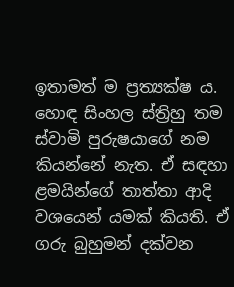ඉතාමත් ම ප්‍රත්‍යක්ෂ ය. හොඳ සිංහල ස්ත්‍රිහු තම ස්වාමි පුරුෂයාගේ නම කියන්නේ නැත. ඒ සඳහා ළමයින්ගේ තාත්තා ආදි වශයෙන් යමක් කියති. ඒ ගරු බුහුමන් දක්වන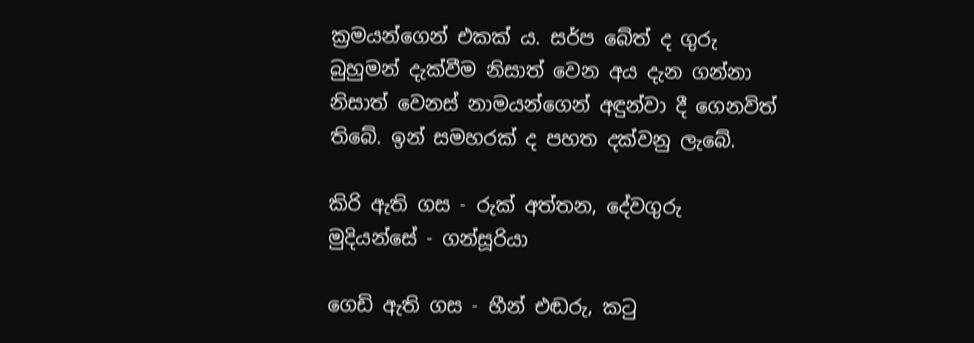ක්‍රමයන්ගෙන් එකක් ය. සර්ප බේත් ද ගුරු බුහුමන් දැක්වීම නිසාත් වෙන අය දැන ගන්නා නිසාත් වෙනස් නාමයන්ගෙන් අඳුන්වා දී ගෙනවිත් තිබේ. ඉන් සමහරක් ද පහත දක්වනු ලැබේ.

කිරි ඇති ගස - රුක් අත්තන, දේවගුරු මුදියන්සේ - ගන්සූරියා

ගෙඩි ඇති ගස - හීන් එඬරු, කටු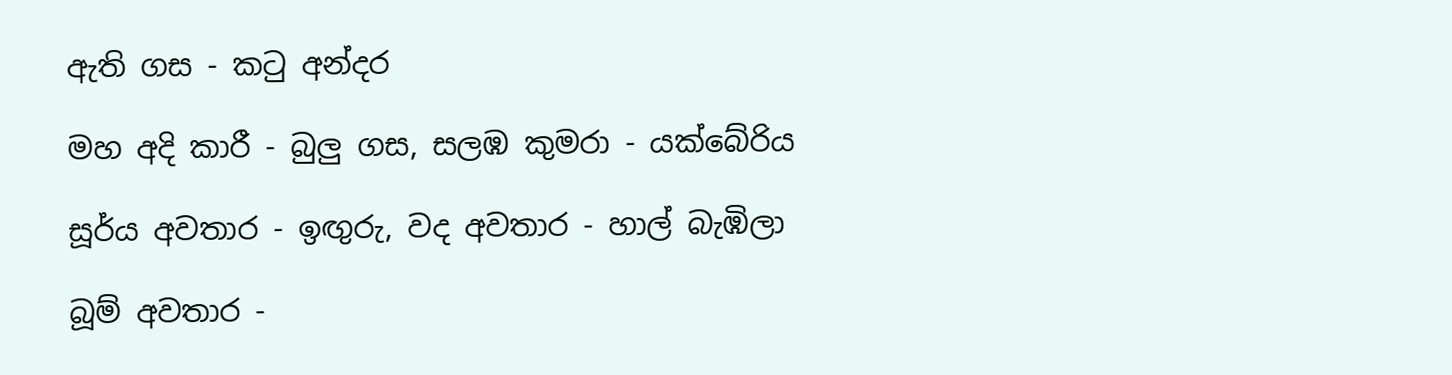ඇති ගස - කටු අන්දර

මහ අදි කාරී - බුලු ගස, සලඹ කුමරා - යක්බේරිය

සූර්ය අවතාර - ඉඟුරු, වද අවතාර - හාල් බැඹිලා

බූම් අවතාර -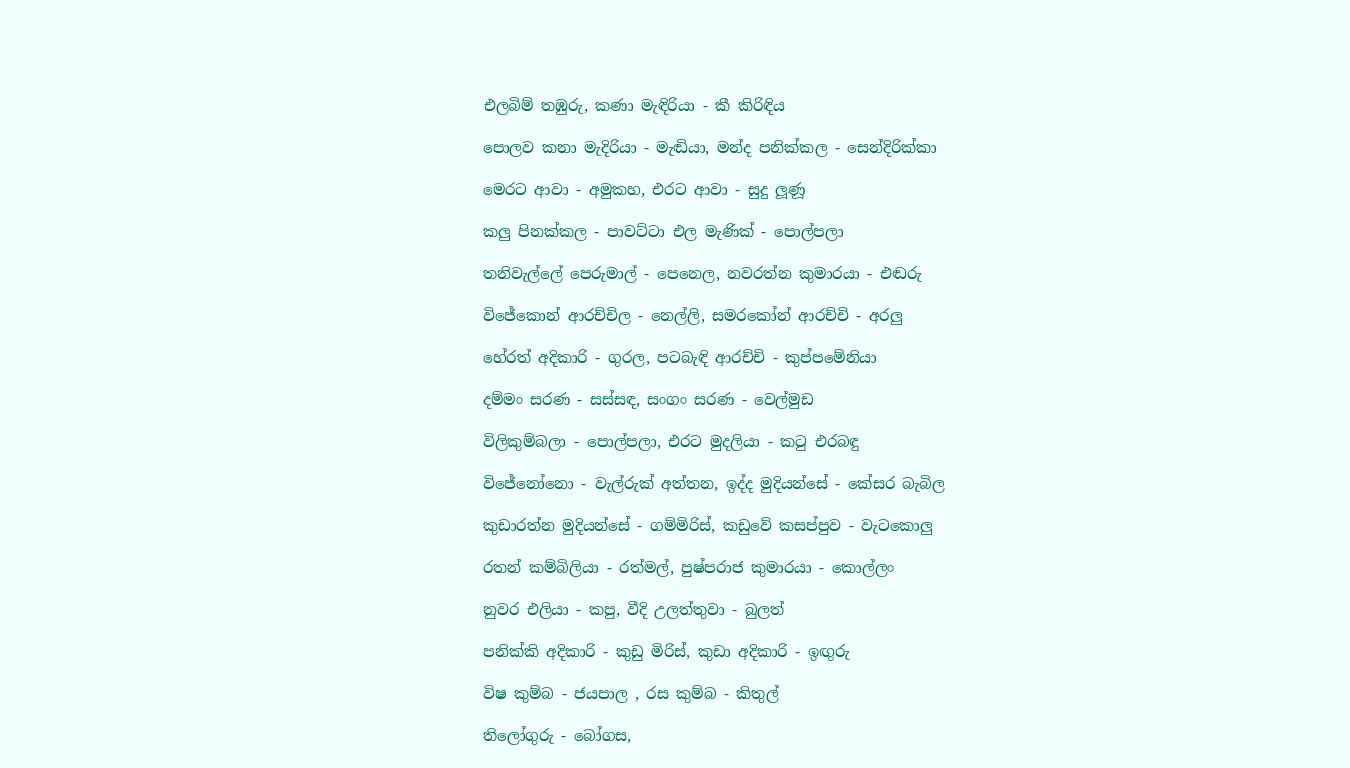එලබිම් තඹුරු, කණා මැඳිරියා - කී කිරිඳිය

පොලව කනා මැදිරියා - මැඬියා, මන්ද පනික්කල - සෙන්දිරික්කා

මෙරට ආවා - අමුකහ, එරට ආවා - සුදු ලූණූ

කලු පිනක්කල - පාවට්ටා එල මැණික් - පොල්පලා

තනිවැල්ලේ පෙරුමාල් - පෙනෙල, නවරත්න කුමාරයා - එඬරු

විජේකොන් ආරච්චිල - නෙල්ලි, සමරකෝන් ආරච්චි - අරලු

හේරත් අදිකාරි - ගුරල, පටබැඳි ආරච්චි - කුප්පමේනියා

දම්මං සරණ - සස්සඳ, සංගං සරණ - වෙල්මුඩ

විලිකුම්බලා - පොල්පලා, එරට මුදලියා - කටු එරබඳු

විජේනෝනො - වැල්රුක් අත්තන, ඉද්ද මුදියන්සේ - කේසර බැබිල

කුඩාරත්න මුදියන්සේ - ගම්මිරිස්, කඩුවේ කසප්පුව - වැටකොලු

රතන් කම්බිලියා - රත්මල්, පුෂ්පරාජ කුමාරයා - කොල්ලං

නුවර එලියා - කපු, වීදි උලත්තුවා - බුලත්

පනික්කි අදිකාරි - කුඩු මිරිස්, කුඩා අදිකාරි - ඉඟුරු

විෂ කුම්බ - ජයපාල , රස කුම්බ - කිතුල්

තිලෝගුරු - බෝගස,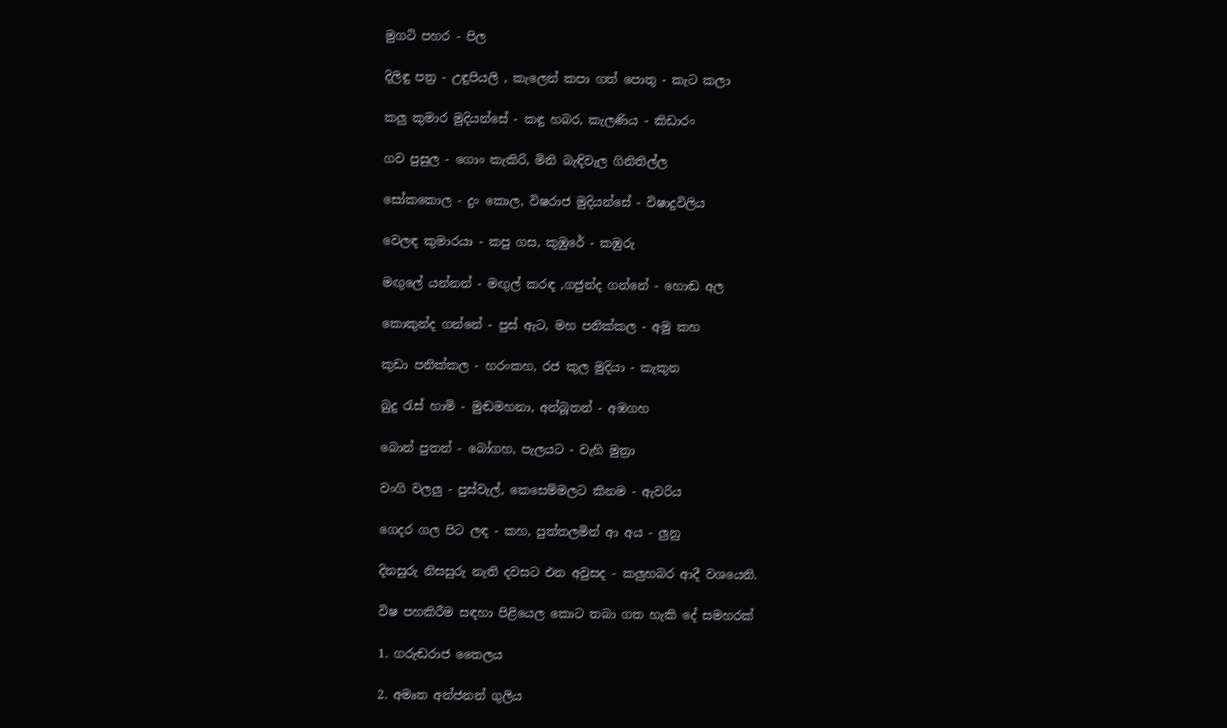මුගටි පහර - පිල

දිලිඳු පත්‍ර - උඳුපියලි , කැලෙන් කපා ගත් පොතු - කැට කලා

කලු කුමාර මුදියන්සේ - කඳු හබර, කැලණිය - කිඩාරං

ගව පුසුල - ගොං කැකිරි, මිනි බැඳිවැල ගිනිතිල්ල

සෝකකොල - දුං කොල, විෂරාජ මුදියන්සේ - විෂාදුවිලිය

වෙලඳ කුමාරයා - කපු ගස, කුඹුරේ - කඹුරු

මඟුලේ යන්නන් - මඟුල් කරඳ ,ගජුන්ද ගන්නේ - හොඬ අල

කොකුන්ද ගන්නේ - පුස් ඇට, මහ පනික්කල - අමු කහ

කුඩා පනික්කල - හරංකහ, රජ කුල මුදියා - කැකුන

බුදු රැස් හාමි - මුඬමහනා, අන්බූතන් - අඹගහ

බොන් පුතන් - බෝගහ, පැලයට - වැහි මුත්‍රා

වංගි වලලු - පුස්වැල්, කෙසෙම්මලට කිනම - ඇවරිය

ගෙදර ගල පිට ලඳ - කහ, පුත්තලමින් ආ අය - ලුනු

දිනසුරු නිසසුරු නැති දවසට එන අවුසද - කලුහබර ආදී වශයෙනි.

විෂ පහකිරීම සඳහා පිළියෙල කොට තබා ගත හැකි දේ සමහරක්

1. ගරුඬරාජ තෛලය

2. අමෘත අන්ජනන් ගුලිය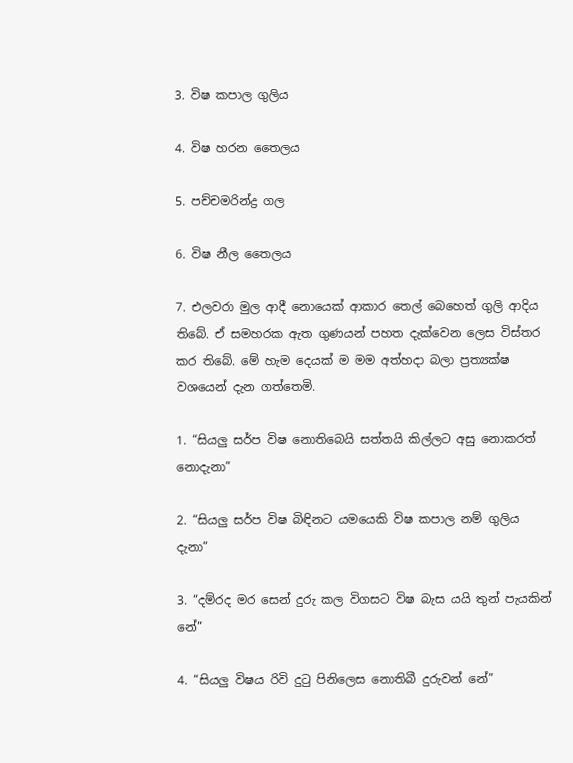3. විෂ කපාල ගුලිය

4. විෂ හරන තෛලය

5. පච්චමරින්ද්‍ර ගල

6. විෂ නීල තෛලය

7. එලවරා මුල ආදී නොයෙක් ආකාර තෙල් බෙහෙත් ගුලි ආදිය තිබේ. ඒ සමහරක ඇත ගුණයන් පහත දැක්වෙන ලෙස විස්තර කර තිබේ. මේ හැම දෙයක් ම මම අත්හදා බලා ප්‍රත්‍යක්ෂ වශයෙන් දැන ගත්තෙමි.

1. “සියලු සර්ප විෂ නොතිබෙයි සත්තයි කිල්ලට අසු නොකරත් නොදැනා”

2. “සියලු සර්ප විෂ බිඳිනට යමයෙකි විෂ කපාල නම් ගුලිය දැනා”

3. “දම්රද මර සෙන් දුරු කල විගසට විෂ බැස යයි තුන් පැයකින් නේ”

4. “සියලු විෂය රිවි දුටු පිනිලෙස නොතිබී දුරුවන් නේ”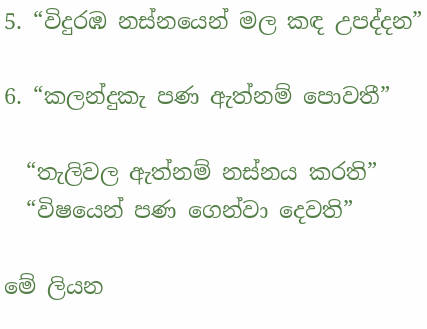5. “විදුරඹ නස්නයෙන් මල කඳ උපද්දන”

6. “කලන්දුකැ පණ ඇත්නම් පොවතී”

  “තැලිවල ඇත්නම් නස්නය කරති”
  “විෂයෙන් පණ ගෙන්වා දෙවති”

මේ ලියන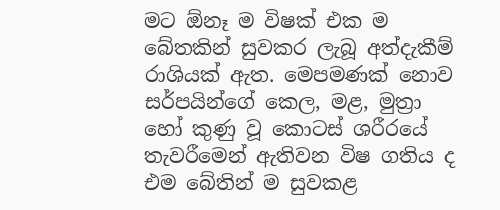මට ඕනෑ ම විෂක් එක ම බේතකින් සුවකර ලැබූ අත්දැකීම් රාශියක් ඇත. මෙපමණක් නොව සර්පයින්ගේ කෙල, මළ, මුත්‍රා හෝ කුණු වූ කොටස් ශරීරයේ තැවරීමෙන් ඇතිවන විෂ ගතිය ද එම බේතින් ම සුවකළ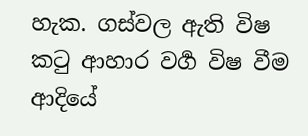හැක. ගස්වල ඇති විෂ කටු ආහාර වර්‍ග විෂ වීම ආදියේ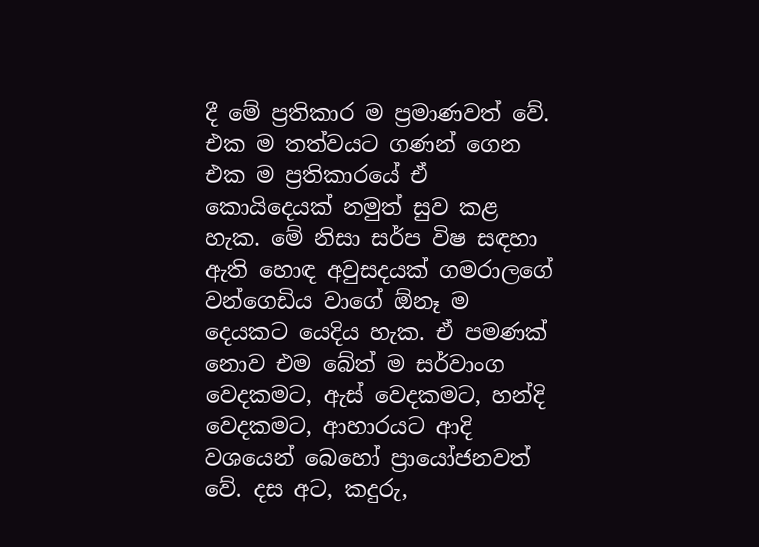දී මේ ප්‍රතිකාර ම ප්‍රමාණවත් වේ. එක ම තත්වයට ගණන් ගෙන එක ම ප්‍රතිකාරයේ ඒ කොයිදෙයක් නමුත් සුව කළ හැක. මේ නිසා සර්ප විෂ සඳහා ඇති හොඳ අවුසදයක් ගමරාලගේ වන්ගෙඩිය වාගේ ඕනෑ ම දෙයකට යෙදිය හැක. ඒ පමණක් නොව එම බේත් ම සර්වාංග වෙදකමට, ඇස් වෙදකමට, හන්දි වෙදකමට, ආහාරයට ආදි වශයෙන් බෙහෝ ප්‍රායෝජනවත් වේ. දස අට, කදුරු,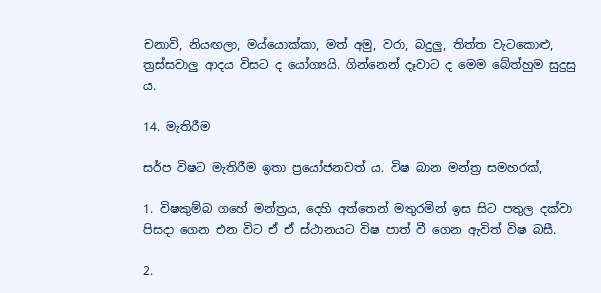චනාවි, නියඟලා, මය්යොක්කා, මත් අමු, වරා, බදුලු, තිත්ත වැටකොළු, ත්‍රස්සවාලු ආදය විසට ද යෝග්‍යයි. ගින්නෙන් දෑවාට ද මෙම බේත්හුම සුදුසු ය.

14. මැතිරීම

සර්ප විෂට මැතිරීම ඉතා ප්‍රයෝජනවත් ය. විෂ බාන මන්ත්‍ර සමහරක්,

1. විෂකුම්බ ගහේ මන්ත්‍රය, දෙහි අත්තෙන් මතුරමින් ඉස සිට පතුල දක්වා පිසදා ගෙන එන විට ඒ ඒ ස්ථානයට විෂ පාත් වී ගෙන ඇවිත් විෂ බසී.

2.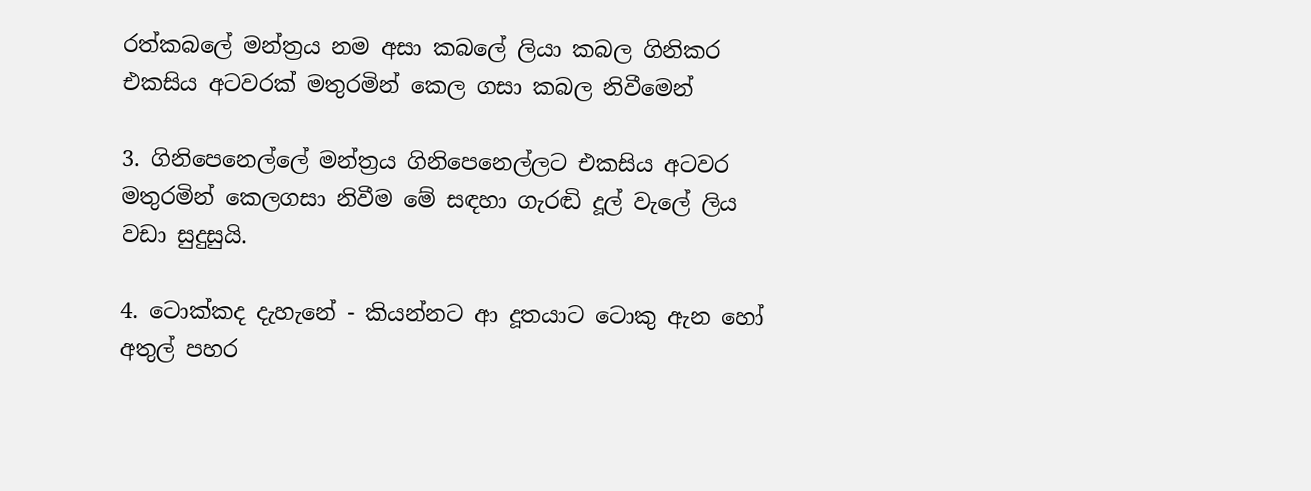රත්කබලේ මන්ත්‍රය නම අසා කබලේ ලියා කබල ගිනිකර එකසිය අටවරක් මතුරමින් කෙල ගසා කබල නිවීමෙන්

3. ගිනිපෙනෙල්ලේ මන්ත්‍රය ගිනිපෙනෙල්ලට එකසිය අටවර මතුරමින් කෙලගසා නිවීම මේ සඳහා ගැරඬි දූල් වැලේ ලිය වඩා සුදුසුයි.

4. ටොක්කද දැහැනේ - කියන්නට ආ දූතයාට ටොකු ඇන හෝ අතුල් පහර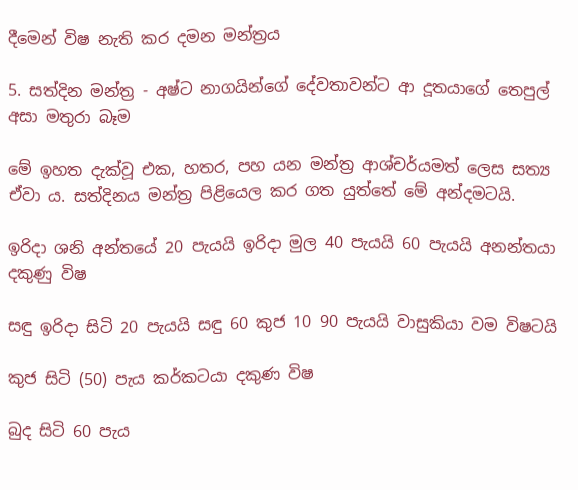දීමෙන් විෂ නැති කර දමන මන්ත්‍රය

5. සත්දින මන්ත්‍ර - අෂ්ට නාගයින්ගේ දේවතාවන්ට ආ දූතයාගේ තෙපුල් අසා මතුරා බෑම

මේ ඉහත දැක්වූ එක, හතර, පහ යන මන්ත්‍ර ආශ්චර්යමත් ලෙස සත්‍ය ඒවා ය. සත්දිනය මන්ත්‍ර පිළියෙල කර ගත යුත්තේ මේ අන්දමටයි.

ඉරිදා ශනි අන්තයේ 20 පැයයි ඉරිදා මුල 40 පැයයි 60 පැයයි අනන්තයා දකුණු විෂ

සඳු ඉරිදා සිටි 20 පැයයි සඳු 60 කුජ 10 90 පැයයි වාසුකියා වම විෂටයි

කුජ සිටි (50) පැය කර්කටයා දකුණ විෂ

බුද සිටි 60 පැය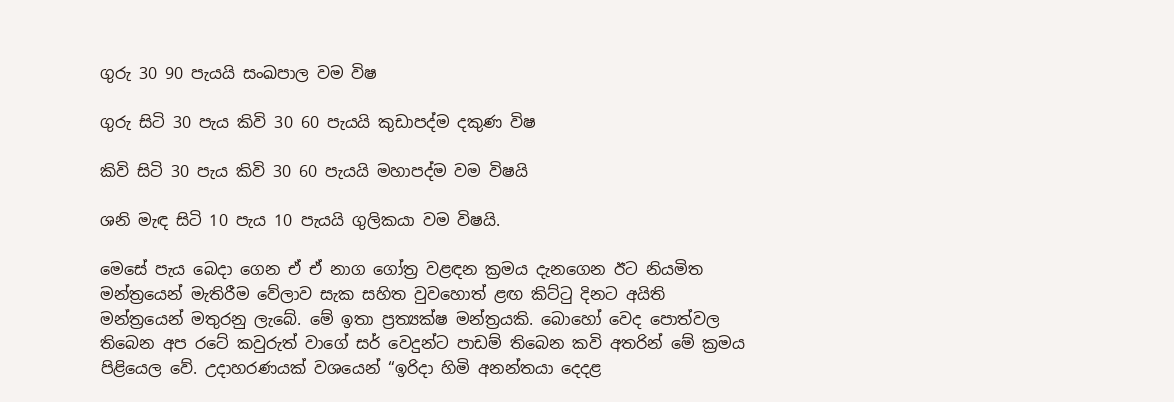ගුරු 30 90 පැයයි සංඛපාල වම විෂ

ගුරු සිටි 30 පැය කිවි 30 60 පැයයි කුඩාපද්ම දකුණ විෂ

කිවි සිටි 30 පැය කිවි 30 60 පැයයි මහාපද්ම වම විෂයි

ශනි මැඳ සිටි 10 පැය 10 පැයයි ගුලිකයා වම විෂයි.

මෙසේ පැය බෙදා ගෙන ඒ ඒ නාග ගෝත්‍ර වළඳන ක්‍රමය දැනගෙන ඊට නියමිත මන්ත්‍රයෙන් මැතිරීම වේලාව සැක සහිත වුවහොත් ළඟ කිට්ටු දිනට අයිති මන්ත්‍රයෙන් මතුරනු ලැබේ. මේ ඉතා ප්‍රත්‍යක්ෂ මන්ත්‍රයකි. බොහෝ වෙද පොත්වල තිබෙන අප රටේ කවුරුත් වාගේ සර් වෙදුන්ට පාඩම් තිබෙන කවි අතරින් මේ ක්‍රමය පිළියෙල වේ. උදාහරණයක් වශයෙන් “ඉරිදා හිමි අනන්තයා දෙදළ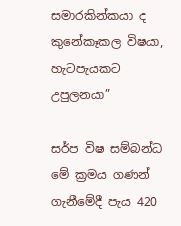සමාරකින්කයා ද කුනේකෑකල විෂයා, හැටපැයකට උපුලනයා”

සර්ප විෂ සම්බන්ධ මේ ක්‍රමය ගණන් ගැනීමේදී පැය 420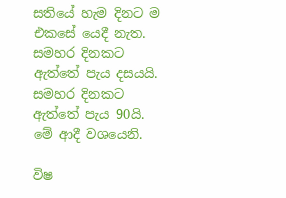සතියේ හැම දිනට ම එකසේ යෙදී නැත. සමහර දිනකට ඇත්තේ පැය දසයයි. සමහර දිනකට ඇත්තේ පැය 90යි. මේ ආදී වශයෙනි.

විෂ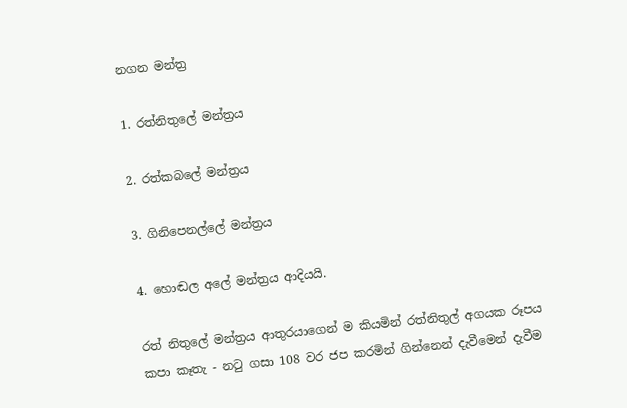නගන මන්ත්‍ර

1. රත්නිතුලේ මන්ත්‍රය

2. රත්කබලේ මන්ත්‍රය

3. ගිනිපෙනල්ලේ මන්ත්‍රය

4. හොඬල අලේ මන්ත්‍රය ආදියයි.

රත් නිතුලේ මන්ත්‍රය ආතුරයාගෙන් ම කියමින් රත්නිතුල් අගයක රූපය කපා කෑතැ - නටු ගසා 108 වර ජප කරමින් ගින්නෙන් දැවීමෙන් දැවීම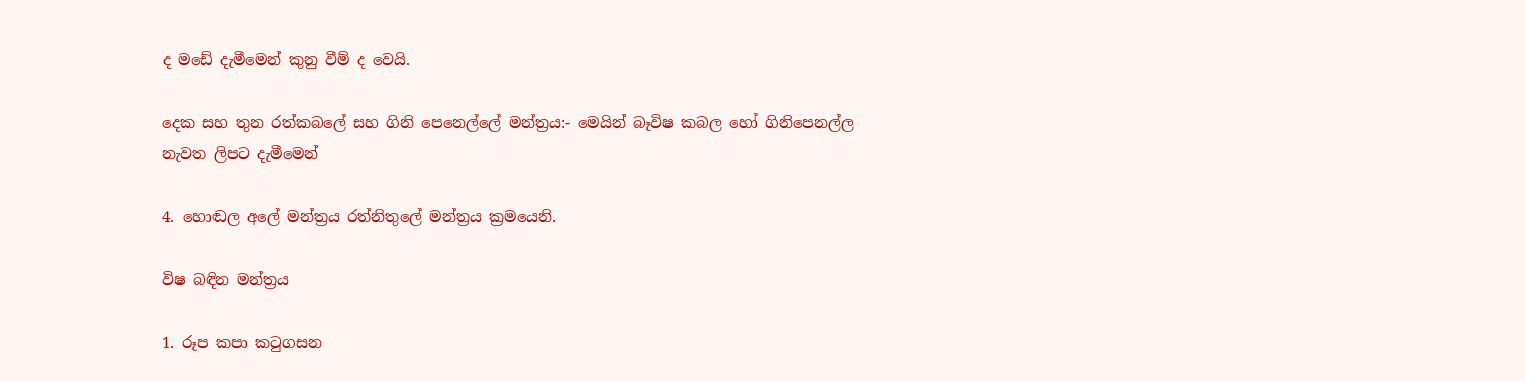ද මඩේ දැමීමෙන් කුනු වීම් ද වෙයි.

දෙක සහ තුන රත්කබලේ සහ ගිනි පෙනෙල්ලේ මන්ත්‍රය:- මෙයින් බෑවිෂ කබල හෝ ගිනිපෙනල්ල නැවත ලිපට දැමීමෙන්

4. හොඬල අලේ මන්ත්‍රය රත්නිතුලේ මන්ත්‍රය ක්‍රමයෙනි.

විෂ බඳින මන්ත්‍රය

1. රූප කපා කටුගසන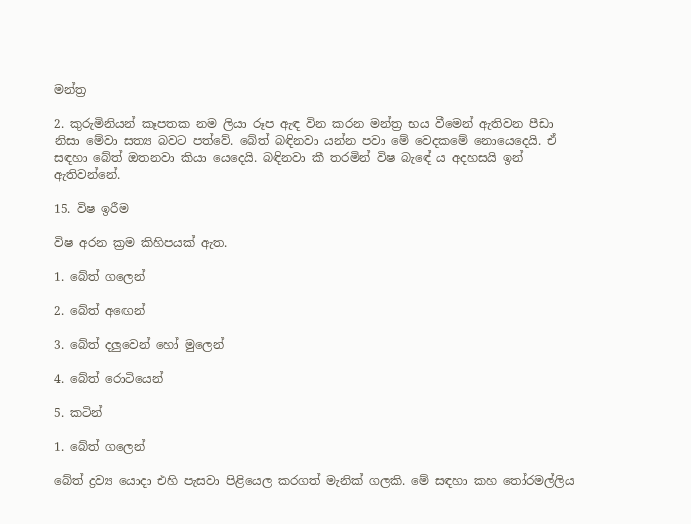මන්ත්‍ර

2. කුරුමිනියන් කෑපතක නම ලියා රූප ඇඳ වින කරන මන්ත්‍ර භය වීමෙන් ඇතිවන පීඩා නිසා මේවා සත්‍ය බවට පත්වේ. බේත් බඳිනවා යන්න පවා මේ වෙදකමේ නොයෙදෙයි. ඒ සඳහා බේත් ඔතනවා කියා යෙදෙයි. බඳිනවා කී තරමින් විෂ බැඳේ ය අදහසයි ඉන් ඇතිවන්නේ.

15. විෂ ඉරීම

විෂ අරන ක්‍රම කිහිපයක් ඇත.

1. බේත් ගලෙන්

2. බේත් අඟෙන්

3. බේත් දලුවෙන් හෝ මුලෙන්

4. බේත් රොටියෙන්

5. කටින්

1. බේත් ගලෙන්

බේත් ද්‍රව්‍ය යොදා එහි පැසවා පිළියෙල කරගත් මැනික් ගලකි. මේ සඳහා කහ තෝරමල්ලිය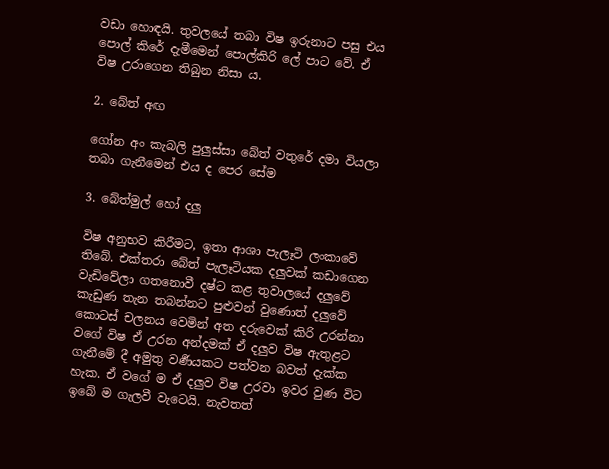වඩා හොඳයි. තුවලයේ තබා විෂ ඉරුනාට පසු එය පොල් කිරේ දැමීමෙන් පොල්කිරි ලේ පාට වේ. ඒ විෂ උරාගෙන තිබුන නිසා ය.

2. බේත් අඟ

ගෝන අං කැබලි පුලුස්සා බේත් වතුරේ දමා වියලා තබා ගැනීමෙන් එය ද පෙර සේම

3. බේත්මුල් හෝ දලු

විෂ අනුභව කිරීමට, ඉතා ආශා පැලෑටි ලංකාවේ තිබේ. එක්තරා බේත් පැලෑටියක දලුවක් කඩාගෙන වැඩිවේලා ගතනොවී දෂ්ට කළ තුවාලයේ දලුවේ කැඩුණ තැන තබන්නට පුළුවන් වුණොත් දලුවේ කොටස් චලනය වෙමින් අත දරුවෙක් කිරි උරන්නා වගේ විෂ ඒ උරන අන්දමක් ඒ දලුව විෂ ඇතුළට ගැනීමේ දී අමුතු වර්‍ණයකට පත්වන බවත් දැක්ක හැක. ඒ වගේ ම ඒ දලුව විෂ උරවා ඉවර වුණ විට ඉබේ ම ගැලවී වැටෙයි. නැවතත්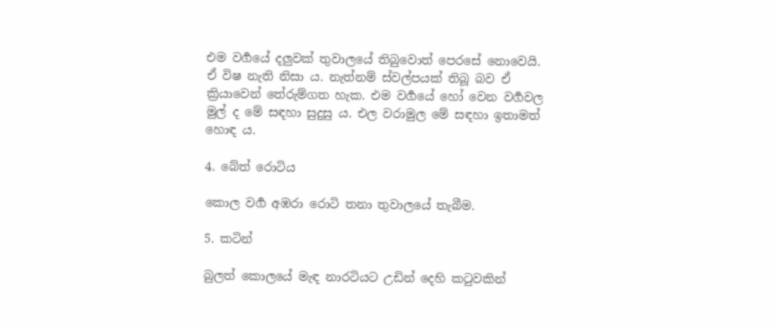එම වර්‍ගයේ දලුවක් තුවාලයේ තිබුවොත් පෙරසේ නොවෙයි. ඒ විෂ නැති නිසා ය. නැත්නම් ස්වල්පයක් තිබූ බව ඒ ක්‍රියාවෙන් තේරුම්ගත හැක. එම වර්‍ගයේ හෝ වෙන වර්‍ගවල මුල් ද මේ සඳහා සුදුසු ය. එල වරාමුල මේ සඳහා ඉතාමත් හොඳ ය.

4. බේත් රොටිය

කොල වර්‍ග අඹරා රොටි තනා තුවාලයේ තැබීම.

5. කටින්

බුලත් කොලයේ මැඳ නාරටියට උඩින් දෙහි කටුවකින්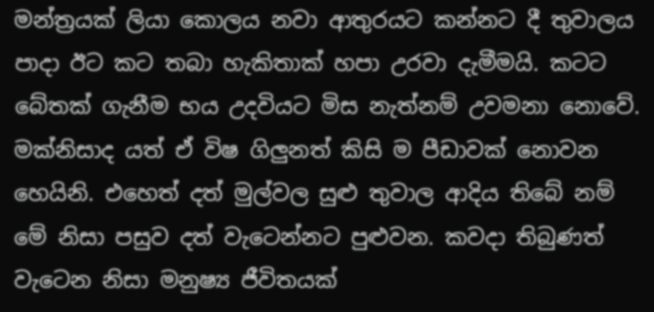මන්ත්‍රයක් ලියා කොලය නවා ආතුරයට කන්නට දී තුවාලය පාදා ඊට කට තබා හැකිතාක් හපා උරවා දැමීමයි. කටට බේතක් ගැනීම භය උදවියට මිස නැත්නම් උවමනා නොවේ. මක්නිසාද යත් ඒ විෂ ගිලුනත් කිසි ම පීඩාවක් නොවන හෙයිනි. එහෙත් දත් මුල්වල සුළු තුවාල ආදිය තිබේ නම් මේ නිසා පසුව දත් වැටෙන්නට පුළුවන. කවදා තිබුණත් වැටෙන නිසා මනුෂ්‍ය ජීවිතයක්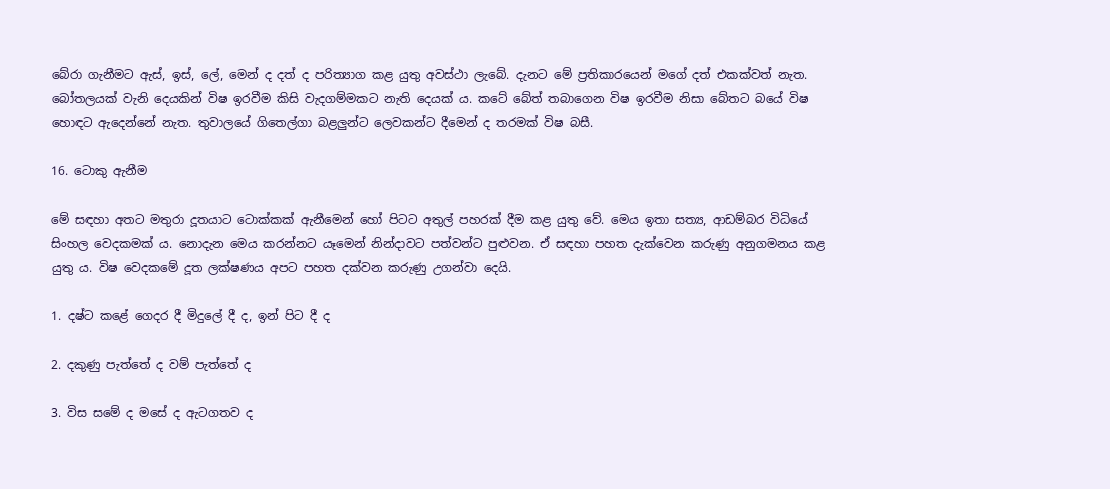බේරා ගැනීමට ඇස්, ඉස්, ලේ, මෙන් ද දත් ද පරිත්‍යාග කළ යුතු අවස්ථා ලැබේ. දැනට මේ ප්‍රතිකාරයෙන් මගේ දත් එකක්වත් නැත. බෝතලයක් වැනි දෙයකින් විෂ ඉරවීම කිසි වැදගම්මකට නැති දෙයක් ය. කටේ බේත් තබාගෙන විෂ ඉරවීම නිසා බේතට බයේ විෂ හොඳට ඇදෙන්නේ නැත. තුවාලයේ ගිතෙල්ගා බළලුන්ට ලෙවකන්ට දීමෙන් ද තරමක් විෂ බසී.

16. ටොකු ඇනීම

මේ සඳහා අතට මතුරා දූතයාට ටොක්කක් ඇනීමෙන් හෝ පිටට අතුල් පහරක් දීම කළ යුතු වේ. මෙය ඉතා සත්‍ය, ආඩම්බර විධියේ සිංහල වෙදකමක් ය. නොදැන මෙය කරන්නට යෑමෙන් නින්දාවට පත්වන්ට පුළුවන. ඒ සඳහා පහත දැක්වෙන කරුණු අනුගමනය කළ යුතු ය. විෂ වෙදකමේ දූත ලක්ෂණය අපට පහත දක්වන කරුණු උගන්වා දෙයි.

1. දෂ්ට කළේ ගෙදර දී මිදුලේ දී ද, ඉන් පිට දී ද

2. දකුණු පැත්තේ ද වම් පැත්තේ ද

3. විස සමේ ද මසේ ද ඇටගතව ද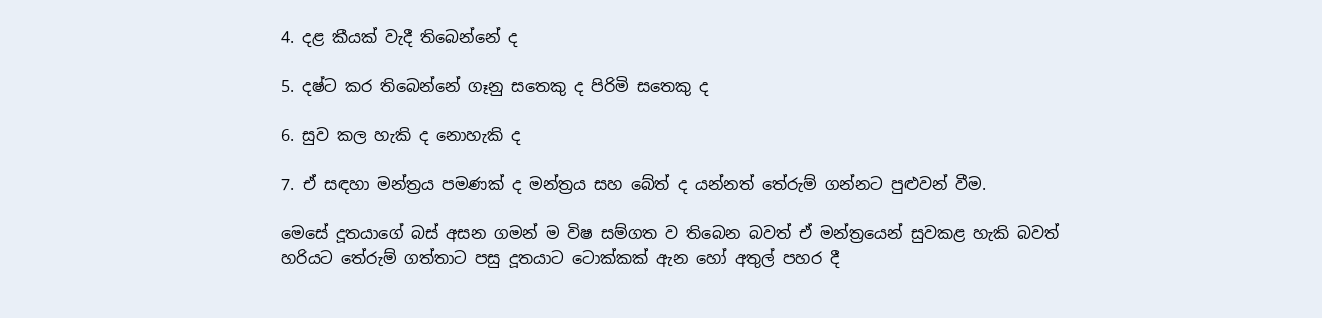4. දළ කීයක් වැදී තිබෙන්නේ ද

5. දෂ්ට කර තිබෙන්නේ ගෑනු සතෙකු ද පිරිමි සතෙකු ද

6. සුව කල හැකි ද නොහැකි ද

7. ඒ සඳහා මන්ත්‍රය පමණක් ද මන්ත්‍රය සහ බේත් ද යන්නත් තේරුම් ගන්නට පුළුවන් වීම.

මෙසේ දූතයාගේ බස් අසන ගමන් ම විෂ සම්ගත ව තිබෙන බවත් ඒ මන්ත්‍රයෙන් සුවකළ හැකි බවත් හරියට තේරුම් ගත්තාට පසු දූතයාට ටොක්කක් ඇන හෝ අතුල් පහර දී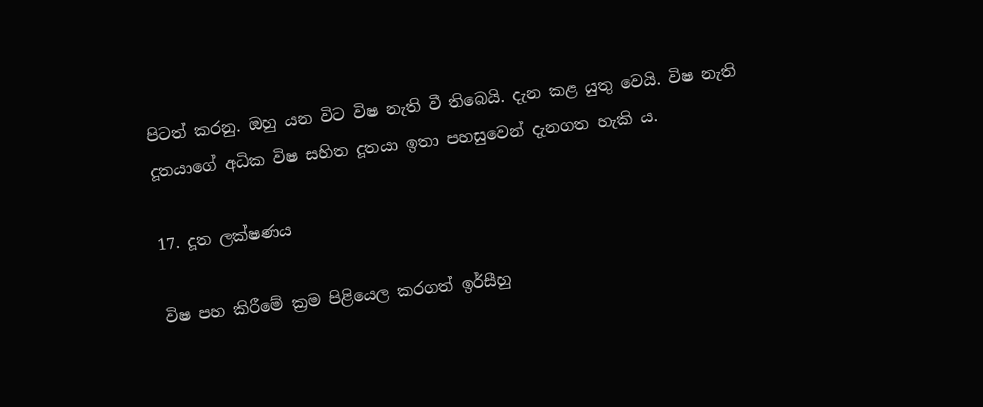පිටත් කරනු. ඔහු යන විට විෂ නැති වී තිබෙයි. දැන කළ යුතු වෙයි. විෂ නැති දූතයාගේ අධික විෂ සහිත දූතයා ඉතා පහසුවෙන් දැනගත හැකි ය.

17. දූත ලක්ෂණය

විෂ පහ කිරීමේ ක්‍රම පිළියෙල කරගත් ඉර්සීහු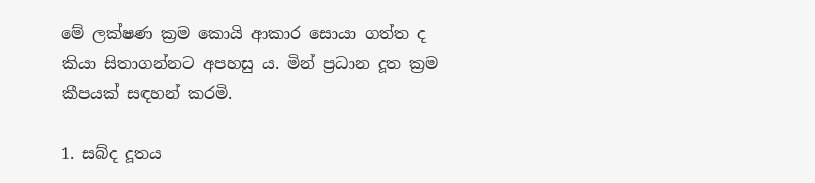මේ ලක්ෂණ ක්‍රම කොයි ආකාර සොයා ගත්ත ද කියා සිතාගන්නට අපහසු ය. මින් ප්‍රධාන දූත ක්‍රම කීපයක් සඳහන් කරමි.

1. සබ්ද දූතය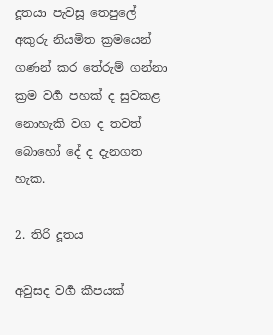දූතයා පැවසූ තෙපුලේ අකුරු නියමිත ක්‍රමයෙන් ගණන් කර තේරුම් ගන්නා ක්‍රම වර්‍ග පහක් ද සුවකළ නොහැකි වග ද තවත් බොහෝ දේ ද දැනගත හැක.

2. තිරි දූතය

අවුසද වර්‍ග කීපයක්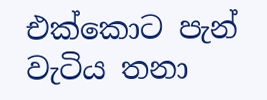එක්කොට පැන් වැටිය තනා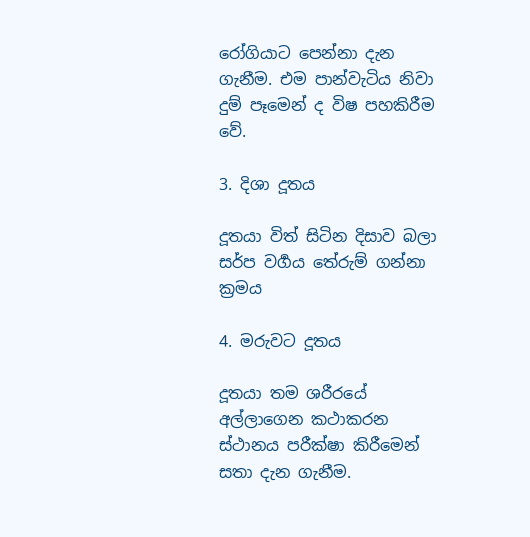රෝගියාට පෙන්නා දැන ගැනීම. එම පාන්වැටිය නිවා දුම් පෑමෙන් ද විෂ පහකිරීම වේ.

3. දිශා දූතය

දූතයා විත් සිටින දිසාව බලා සර්ප වර්‍ගය තේරුම් ගන්නා ක්‍රමය

4. මරුවට දූතය

දූතයා තම ශරීරයේ අල්ලාගෙන කථාකරන ස්ථානය පරීක්ෂා කිරීමෙන් සතා දැන ගැනීම.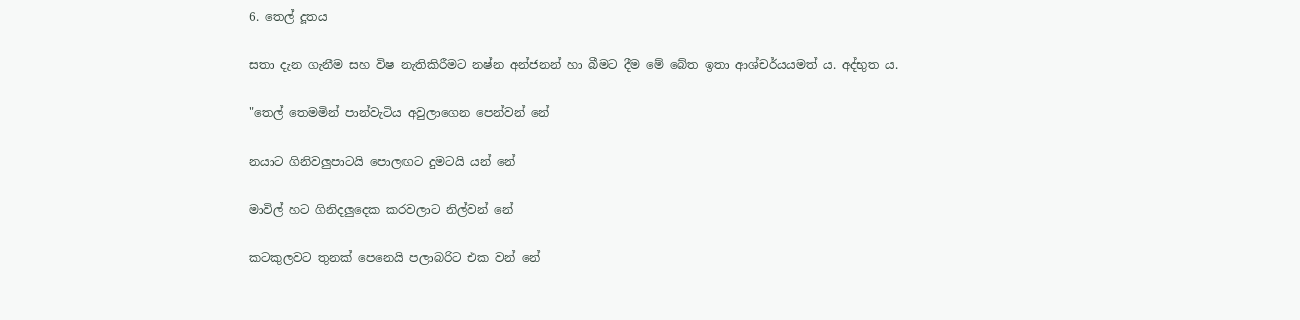6. තෙල් දූතය

සතා දැන ගැනීම සහ විෂ නැතිකිරීමට නෂ්න අන්ජනන් හා බීමට දීම මේ බේත ඉතා ආශ්චර්යයමත් ය. අද්භුත ය.

"තෙල් තෙමමින් පාන්වැටිය අවුලාගෙන පෙන්වන් නේ

නයාට ගිනිවලුපාටයි පොලඟට දුමටයි යන් නේ

මාවිල් හට ගිනිදලුදෙක කරවලාට නිල්වන් නේ

කටකුලවට තුනක් පෙනෙයි පලාබරිට එක වන් නේ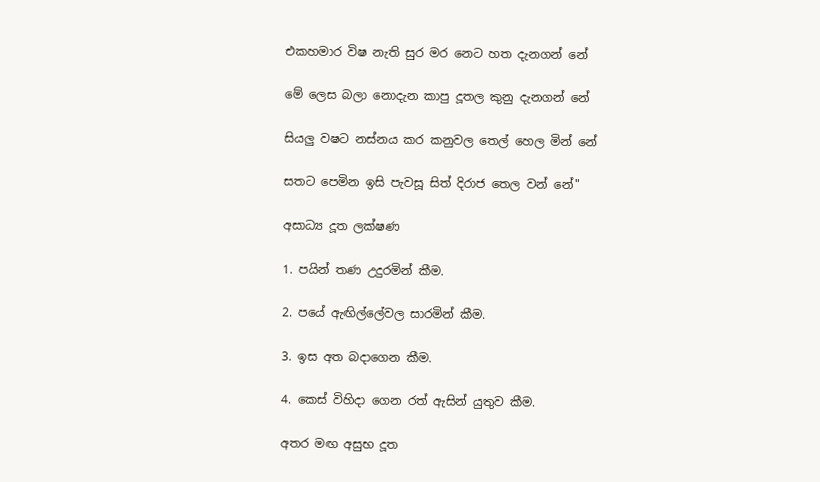එකහමාර විෂ නැති සුර මර නෙට හත දැනගන් නේ

මේ ලෙස බලා නොදැන කාපු දූතල කුනු දැනගන් නේ

සියලු වෂට නස්නය කර කනුවල තෙල් හෙල මින් නේ

සතට පෙමින ඉසි පැවසූ සිත් දිරාජ තෙල වන් නේ"

අසාධ්‍ය දූත ලක්ෂණ

1. පයින් තණ උදුරමින් කීම.

2. පයේ ඇඟිල්ලේවල සාරමින් කීම.

3. ඉස අත බදාගෙන කීම.

4. කෙස් විහිදා ගෙන රත් ඇසින් යුතුව කීම.

අතර මඟ අසුභ දූත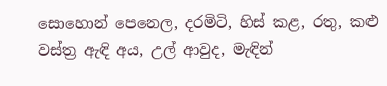සොහොන් පෙනෙල, දරමිටි, හිස් කළ, රතු, කළු වස්ත්‍ර ඇඳි අය, උල් ආවුද, මැඳින්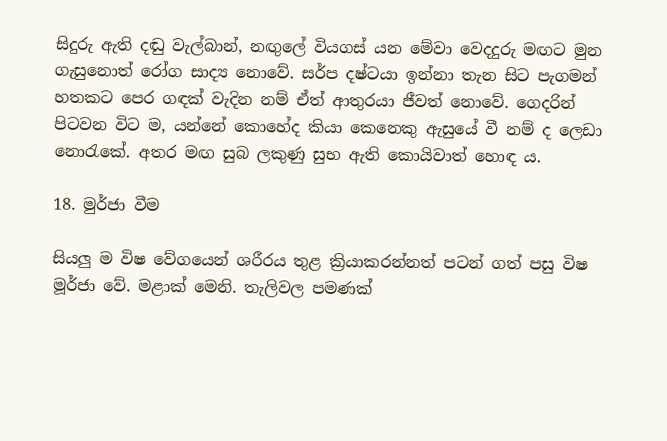සිදුරු ඇති දඬු වැල්බාන්, නඟුලේ වියගස් යන මේවා වෙදදුරු මඟට මුන ගැසුනොත් රෝග සාද්‍ය නොවේ. සර්ප දෂ්ටයා ඉන්නා තැන සිට පැගමන් හතකට පෙර ගඳක් වැදින නම් ඒත් ආතුරයා ජීවත් නොවේ. ගෙදරින් පිටවන විට ම, යන්නේ කොහේද කියා කෙනෙකු ඇසුයේ වී නම් ද ලෙඩා නොරැකේ. අතර මඟ සුබ ලකුණු සුභ ඇති කොයිවාත් හොඳ ය.

18. මුර්ජා වීම

සියලු ම විෂ වේගයෙන් ශරීරය තුළ ක්‍රියාකරන්නත් පටන් ගත් පසු විෂ මූර්ජා වේ. මළාක් මෙනි. තැලිවල පමණක්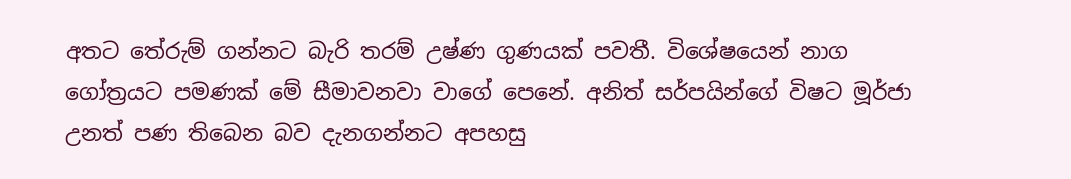අතට තේරුම් ගන්නට බැරි තරම් උෂ්ණ ගුණයක් පවතී. විශේෂයෙන් නාග ගෝත්‍රයට පමණක් මේ සීමාවනවා වාගේ පෙනේ. අනිත් සර්පයින්ගේ විෂට මූර්ජා උනත් පණ තිබෙන බව දැනගන්නට අපහසු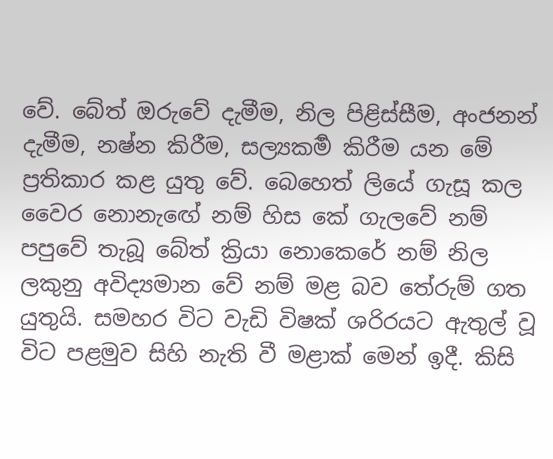වේ. බේත් ඔරුවේ දැමීම, නිල පිළිස්සීම, අංජනන් දැමීම, නෂ්න කිරීම, සල්‍යකර්‍ම කිරීම යන මේ ප්‍රතිකාර කළ යුතු වේ. බෙහෙත් ලියේ ගැසූ කල වෛර නොනැඟේ නම් හිස කේ ගැලවේ නම් පපුවේ තැබූ බේත් ක්‍රියා නොකෙරේ නම් නිල ලකුනු අවිද්‍යමාන වේ නම් මළ බව තේරුම් ගත යුතුයි. සමහර විට වැඩි විෂක් ශරිරයට ඇතුල් වූ විට පළමුව සිහි නැති වී මළාක් මෙන් ඉදී. කිසි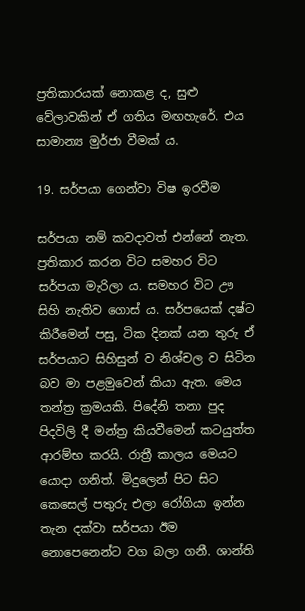ප්‍රතිකාරයක් නොකළ ද, සුළු වේලාවකින් ඒ ගතිය මඟහැරේ. එය සාමාන්‍ය මුර්ජා වීමක් ය.

19. සර්පයා ගෙන්වා විෂ ඉරවීම

සර්පයා නම් කවදාවත් එන්නේ නැත. ප්‍රතිකාර කරන විට සමහර විට සර්පයා මැරිලා ය. සමහර විට ඌ සිහි නැතිව ගොස් ය. සර්පයෙක් දෂ්ට කිරීමෙන් පසු, ටික දිනක් යන තුරු ඒ සර්පයාට සිහිසුන් ව නිශ්චල ව සිටින බව මා පළමුවෙන් කියා ඇත. මෙය තන්ත්‍ර ක්‍රමයකි. පිදේනි තනා පුද පිදවිලි දී මන්ත්‍ර කියවීමෙන් කටයුත්ත ආරම්භ කරයි. රාත්‍රී කාලය මෙයට යොදා ගනිත්. මිදුලෙන් පිට සිට කෙසෙල් පතුරු එලා රෝගියා ඉන්න තැන දක්වා සර්පයා ඊම නොපෙනෙන්ට වග බලා ගනී. ශාන්ති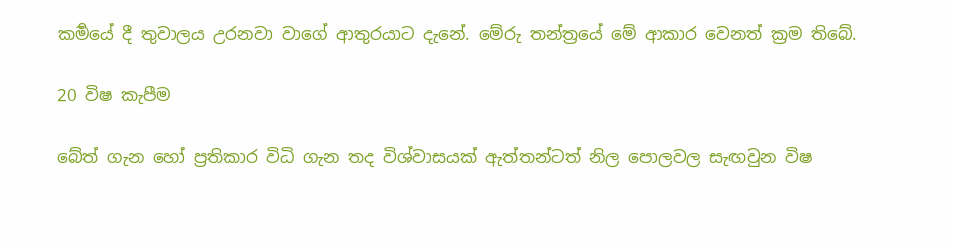කර්‍මයේ දී තුවාලය උරනවා වාගේ ආතුරයාට දැනේ. මේරු තන්ත්‍රයේ මේ ආකාර වෙනත් ක්‍රම තිබේ.

20 විෂ කැපීම

බේත් ගැන හෝ ප්‍රතිකාර විධි ගැන තද විශ්වාසයක් ඇත්තන්ටත් නිල පොලවල සැඟවුන විෂ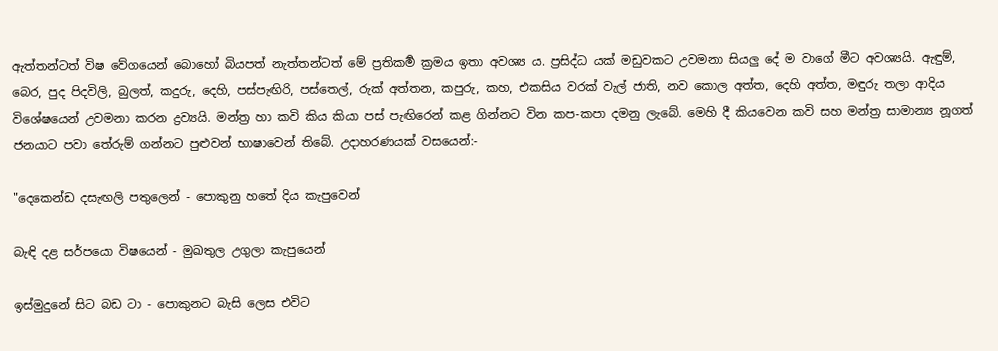ඇත්තන්ටත් විෂ වේගයෙන් බොහෝ බියපත් නැත්තන්ටත් මේ ප්‍රතිකර්‍ම ක්‍රමය ඉතා අවශ්‍ය ය. ප්‍රසිද්ධ යක් මඩුවකට උවමනා සියලු දේ ම වාගේ මීට අවශ්‍යයි. ඇඳුම්, බෙර, පුද පිදවිලි, බුලත්, කදුරු, දෙහි, පස්පැඟිරි, පස්තෙල්, රුක් අත්තන, කපුරු, කහ, එකසිය වරක් වැල් ජාති, නව කොල අත්ත, දෙහි අත්ත, මඳුරු තලා ආදිය විශේෂයෙන් උවමනා කරන ද්‍රව්‍යයි. මන්ත්‍ර හා කවි කිය කියා පස් පැඟිරෙන් කළ ගින්නට වින කප-කපා දමනු ලැබේ. මෙහි දී කියවෙන කවි සහ මන්ත්‍ර සාමාන්‍ය නූගත් ජනයාට පවා තේරුම් ගන්නට පුළුවන් භාෂාවෙන් තිබේ. උදාහරණයක් වසයෙන්:-

"දෙකෙන්ඩ දසැඟලි පතුලෙන් - පොකුනු හතේ දිය කැපුවෙන්

බැඳි දළ සර්පයො විෂයෙන් - මුඛතුල උගුලා කැපුයෙන්

ඉස්මුදුනේ සිට බඩ ටා - පොකුනට බැසි ලෙස එවිට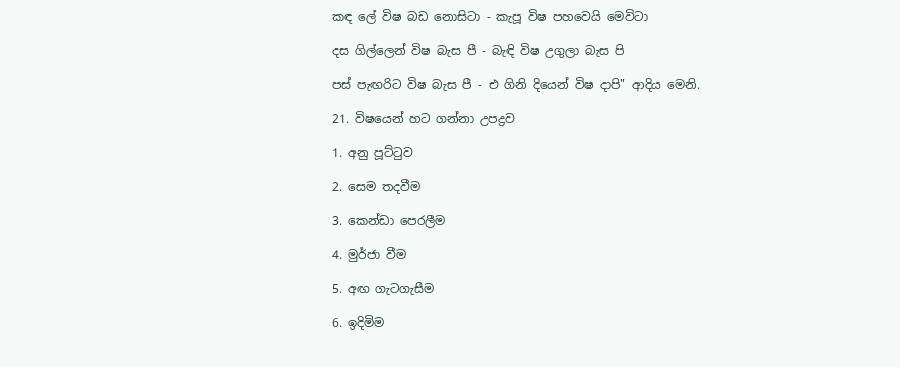කඳ ලේ විෂ බඩ නොසිටා - කැපූ විෂ පහවෙයි මෙවිටා

දස ගිල්ලෙන් විෂ බැස පී - බැඳි විෂ උගුලා බැස පි

පස් පැඟරිට විෂ බැස පී - එ ගිනි දියෙන් විෂ දාපි" ආදිය මෙනි.

21. විෂයෙන් හට ගන්නා උපද්‍රව

1. අනු පූට්ටුව

2. සෙම තදවීම

3. කෙන්ඩා පෙරලීම

4. මුර්ජා වීම

5. අඟ ගැටගැසීම

6. ඉදිමිම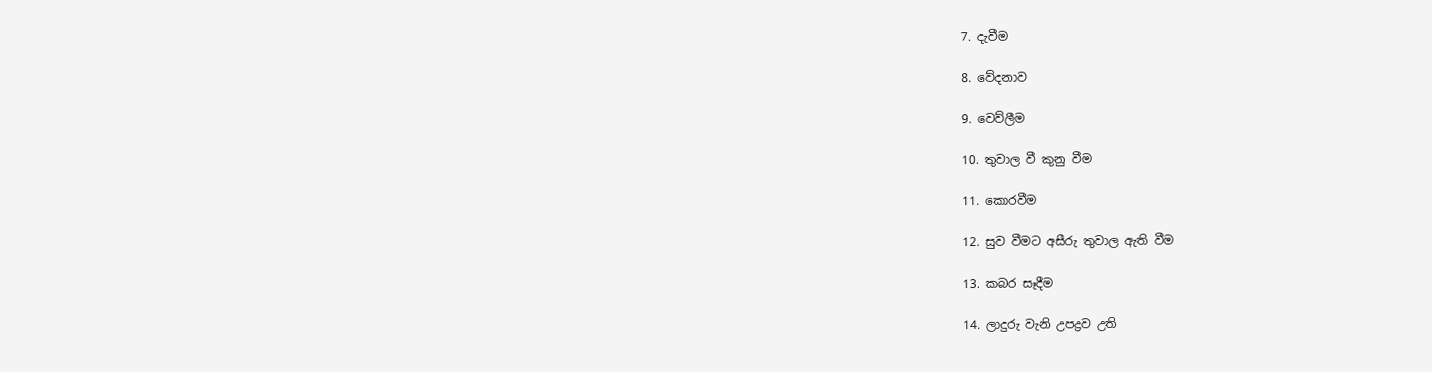7. දැවීම

8. වේදනාව

9. වෙව්ලීම

10. තුවාල වී කුනු වීම

11. කොරවීම

12. සුව වීමට අසීරු තුවාල ඇති වීම

13. කබර සෑදීම

14. ලාදුරු වැනි උපද්‍රව උති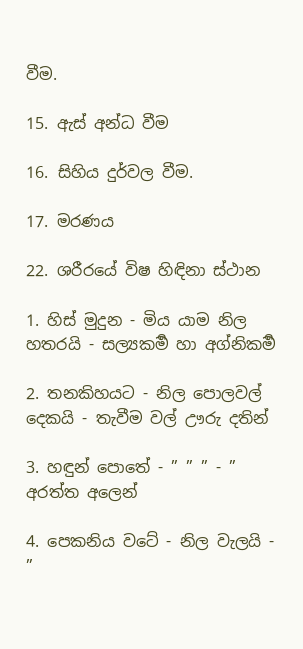වීම.

15. ඇස් අන්ධ වීම

16. සිහිය දුර්වල වීම.

17. මරණය

22. ශරීරයේ විෂ හිඳිනා ස්ථාන

1. හිස් මුදුන - මිය යාම නිල හතරයි - සල්‍යකර්‍ම හා අග්නිකර්‍ම

2. තනකිහයට - නිල පොලවල් දෙකයි - තැවීම වල් ඌරු දතින්

3. හඳුන් පොතේ - ” ” ” - ” අරත්ත අලෙන්

4. පෙකනිය වටේ - නිල වැලයි - ”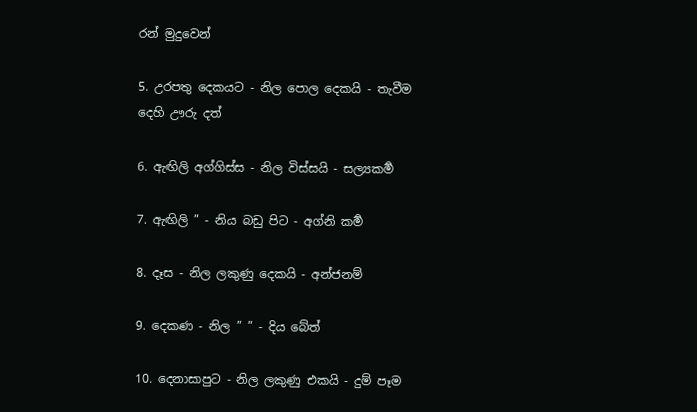රන් මුදුවෙන්

5. උරපතු දෙකයට - නිල පොල දෙකයි - තැවීම දෙහි ඌරු දත්

6. ඇඟිලි අග්ගිස්ස - නිල විස්සයි - සල්‍යකර්‍ම

7. ඇඟිලි ” - නිය බඩු පිට - අග්නි කර්‍ම

8. දෑස - නිල ලකුණු දෙකයි - අන්ජනම්

9. දෙකණ - නිල ” ” - දිය බේත්

10. දෙනාසාපුට - නිල ලකුණු එකයි - දුම් පෑම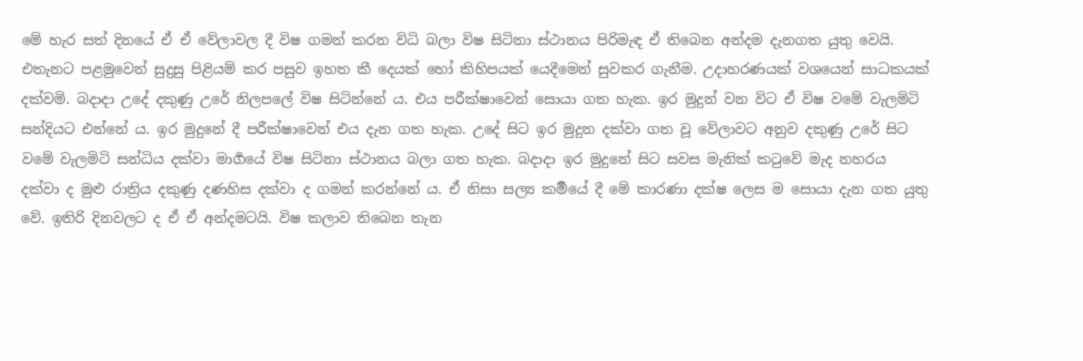මේ හැර සත් දිනයේ ඒ ඒ වේලාවල දී විෂ ගමන් කරන විධි බලා විෂ සිටිනා ස්ථානය පිරිමැඳ ඒ තිබෙන අන්දම දැනගත යුතු වෙයි. එතැනට පළමුවෙන් සුදුසු පිළියම් කර පසුව ඉහත කී දෙයක් හෝ කිහිපයක් යෙදීමෙන් සුවකර ගැනීම. උදාහරණයක් වශයෙන් සාධකයක් දක්වමි. බදාදා උදේ දකුණු උරේ නිලපලේ විෂ සිටින්නේ ය. එය පරීක්ෂාවෙන් සොයා ගත හැක. ඉර මුදුන් වන විට ඒ විෂ වමේ වැලමිටි සන්දියට එන්නේ ය. ඉර මුදුනේ දී පරීක්ෂාවෙන් එය දැන ගත හැක. උදේ සිට ඉර මුදුන දක්වා ගත වූ වේලාවට අනුව දකුණු උරේ සිට වමේ වැලමිටි සන්ධිය දක්වා මාර්‍ගයේ විෂ සිටිනා ස්ථානය බලා ගත හැක. බදාදා ඉර මුදුනේ සිට සවස මැනික් කටුවේ මැද නහරය දක්වා ද මුළු රාත්‍රිය දකුණු දණහිස දක්වා ද ගමන් කරන්නේ ය. ඒ නිසා සල්‍ය කර්‍මයේ දී මේ කාරණා දක්ෂ ලෙස ම සොයා දැන ගත යුතු වේ. ඉතිරි දිනවලට ද ඒ ඒ අන්දමටයි. විෂ කලාව තිබෙන තැන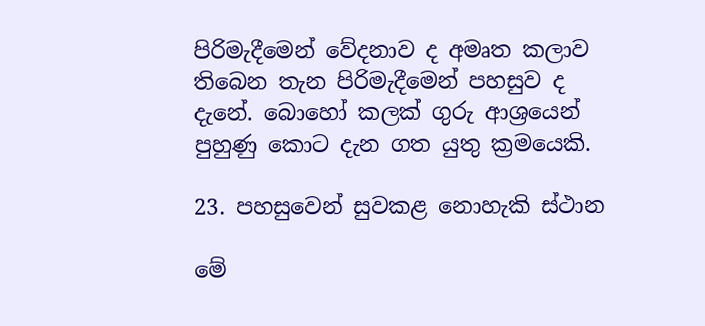පිරිමැදීමෙන් වේදනාව ද අමෘත කලාව තිබෙන තැන පිරිමැදීමෙන් පහසුව ද දැනේ. බොහෝ කලක් ගුරු ආශ්‍රයෙන් පුහුණු කොට දැන ගත යුතු ක්‍රමයෙකි.

23. පහසුවෙන් සුවකළ නොහැකි ස්ථාන

මේ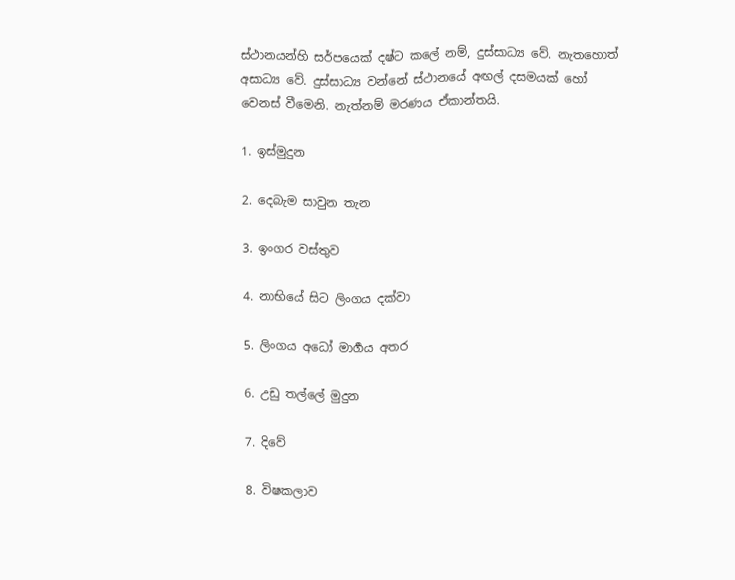ස්ථානයන්හි සර්පයෙක් දෂ්ට කලේ නම්, දුස්සාධ්‍ය වේ. නැතහොත් අසාධ්‍ය වේ. දුස්සාධ්‍ය වන්නේ ස්ථානයේ අඟල් දසමයක් හෝ වෙනස් වීමෙනි. නැත්නම් මරණය ඒකාන්තයි.

1. ඉස්මුදුන

2. දෙබැම සාවුන තැන

3. ඉංගර වස්තුව

4. නාභියේ සිට ලිංගය දක්වා

5. ලිංගය අධෝ මාර්‍ගය අතර

6. උඩු තල්ලේ මුදුන

7. දිවේ

8. විෂකලාව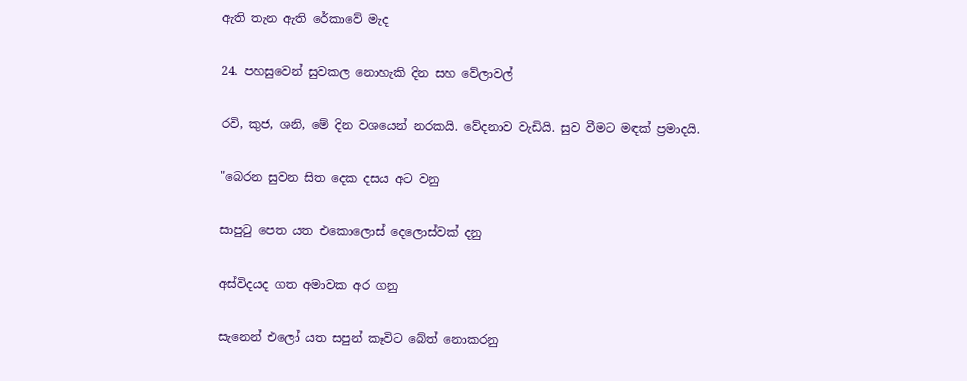ඇති තැන ඇති රේකාවේ මැද

24. පහසුවෙන් සුවකල නොහැකි දින සහ වේලාවල්

රවි, කුජ, ශනි, මේ දින වශයෙන් නරකයි. වේදනාව වැඩියි. සුව වීමට මඳක් ප්‍රමාදයි.

"බෙරන සුවන සිත දෙක දසය අට වනු

සාපුටු පෙත යත එකොලොස් දෙලොස්වක් දනු

අස්විදයද ගත අමාවක අර ගනු

සැනෙන් එලෝ යත සපුන් කෑවිට බේත් නොකරනු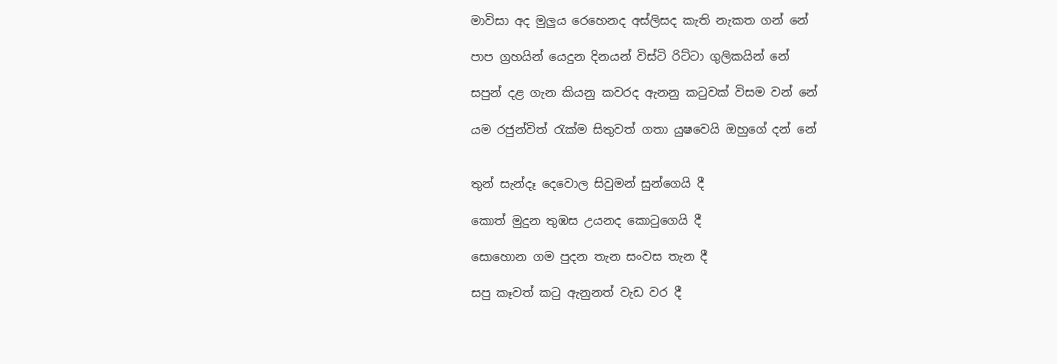මාවිසා අද මුලුය රෙහෙනද අස්ලිසද කැති නැකත ගන් නේ

පාප ග්‍රහයින් යෙදුන දිනයන් විස්ටි රිට්ටා ගුලිකයින් නේ

සපුන් දළ ගැන කියනු කවරද ඇනනු කටුවක් විසම වන් නේ

යම රජුන්විත් රැක්ම සිතුවත් ගතා යුෂවෙයි ඔහුගේ දන් නේ


තුන් සැන්දෑ දෙවොල සිවුමන් සුන්ගෙයි දී

කොත් මුදුන තුඹස උයනද කොටුගෙයි දී

සොහොන ගම පුදන තැන සංවස තැන දී

සපු කෑවත් කටු ඇනුනත් වැඩ වර දී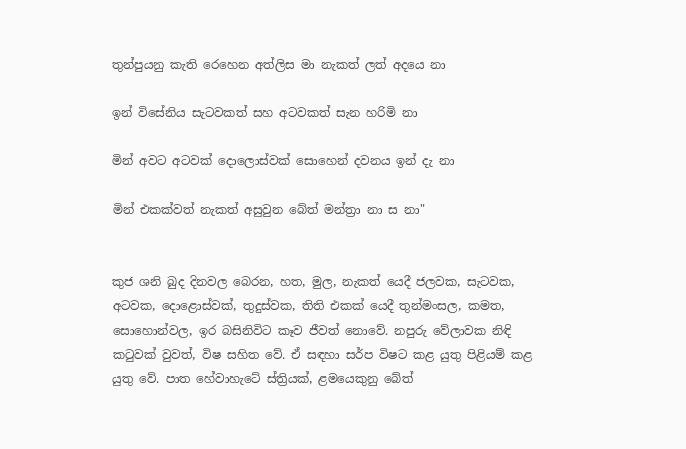තුන්පුයනු කැති රෙහෙන අත්ලිස මා නැකත් ලත් අදයෙ නා

ඉන් විසේනිය සැටවකත් සහ අටවකත් සැන හරිමි නා

මින් අවට අටවක් දොලොස්වක් සොහෙන් දවනය ඉන් දැ නා

මින් එකක්වත් නැකත් අසුවුන බේත් මන්ත්‍රා නා ස නා"


කුජ ශනි බුද දිනවල බෙරන, හත, මුල, නැකත් යෙදී ජලවක, සැටවක, අටවක, දොළොස්වක්, තුදුස්වක, තිති එකක් යෙදී තුන්මංසල, කමත, සොහොන්වල, ඉර බසිනිවිට කෑව ජීවත් නොවේ. නපුරු වේලාවක නිඳි කටුවක් වුවත්, විෂ සහිත වේ. ඒ සඳහා සර්ප විෂට කළ යුතු පිළියම් කළ යුතු වේ. පාත හේවාහැටේ ස්ත්‍රියක්, ළමයෙකුනු බේත්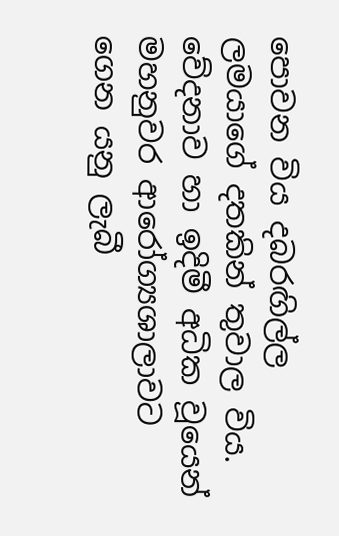පොවන විය දබරඟිල්ල ලමයාගේ දතකින් තුවාල විය. වේදනාව හා ඉදිමී අධික වූයෙන් මහනුවර ආරෝග්‍යශාලාවට ගෙන යනු ලැබී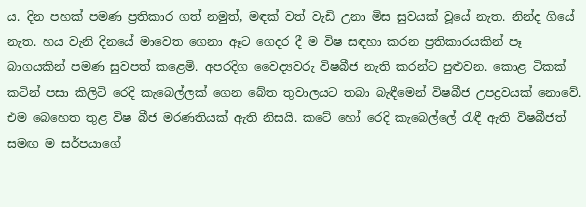ය. දින පහක් පමණ ප්‍රතිකාර ගත් නමුත්, මඳක් වත් වැඩි උනා මිස සුවයක් වූයේ නැත. නින්ද ගියේ නැත. හය වැනි දිනයේ මාවෙත ගෙනා ඈට ගෙදර දී ම විෂ සඳහා කරන ප්‍රතිකාරයකින් පෑ බාගයකින් පමණ සුවපත් කළෙමි. අපරදිග වෛද්‍යවරු විෂබීජ නැති කරන්ට පුළුවන. කොළ ටිකක් කටින් පසා කිලිටි රෙදි කැබෙල්ලක් ගෙන බේත තුවාලයට තබා බැඳීමෙන් විෂබීජ උපද්‍රවයක් නොවේ. එම බෙහෙත තුළ විෂ බීජ මරණතියක් ඇති නිසයි. කටේ හෝ රෙදි කැබෙල්ලේ රැඳී ඇති විෂබීජත් සමඟ ම සර්පයාගේ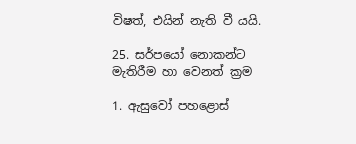විෂත්, එයින් නැති වී යයි.

25. සර්පයෝ නොකන්ට මැතිරීම හා වෙනත් ක්‍රම

1. ඇසුවෝ පහළොස්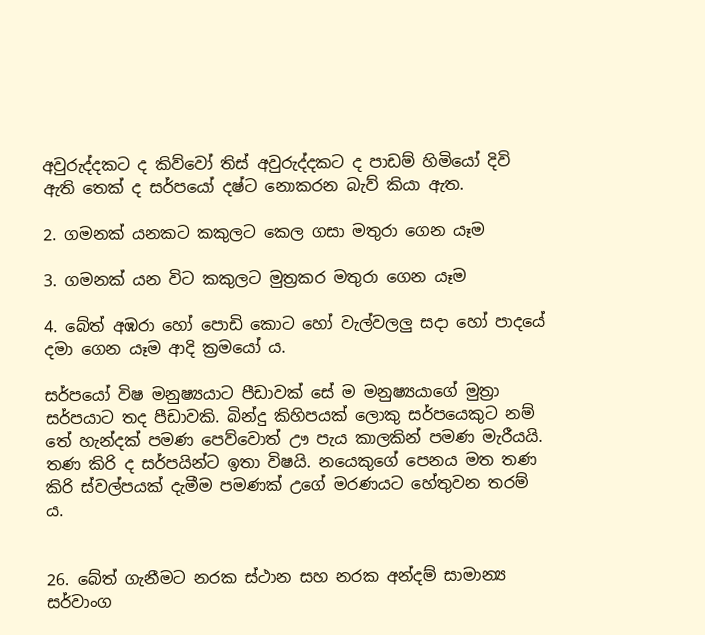අවුරුද්දකට ද කිව්වෝ තිස් අවුරුද්දකට ද පාඩම් හිමියෝ දිවි ඇති තෙක් ද සර්පයෝ දෂ්ට නොකරන බැව් කියා ඇත.

2. ගමනක් යනකට කකුලට කෙල ගසා මතුරා ගෙන යෑම

3. ගමනක් යන විට කකුලට මුත්‍රකර මතුරා ගෙන යෑම

4. බේත් අඹරා හෝ පොඩි කොට හෝ වැල්වලලු සදා හෝ පාදයේ දමා ගෙන යෑම ආදි ක්‍රමයෝ ය.

සර්පයෝ විෂ මනුෂ්‍යයාට පීඩාවක් සේ ම මනුෂ්‍යයාගේ මුත්‍රා සර්පයාට තද පීඩාවකි. බින්දු කිහිපයක් ලොකු සර්පයෙකුට නම් තේ හැන්දක් පමණ පෙව්වොත් ඌ පැය කාලකින් පමණ මැරීයයි. තණ කිරි ද සර්පයින්ට ඉතා විෂයි. නයෙකුගේ පෙනය මත තණ කිරි ස්වල්පයක් දැමීම පමණක් උගේ මරණයට හේතුවන තරම් ය.


26. බේත් ගැනීමට නරක ස්ථාන සහ නරක අන්දම් සාමාන්‍ය සර්වාංග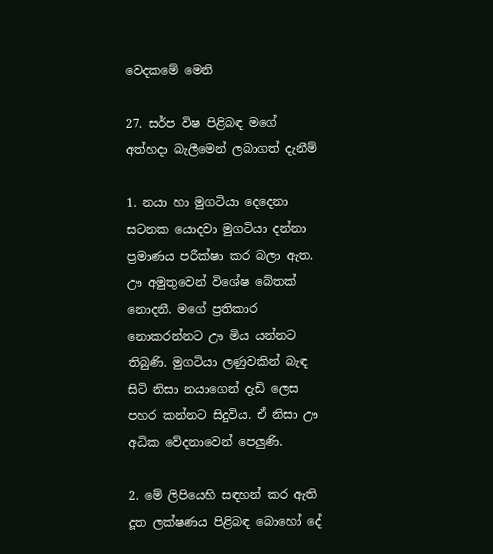වෙදකමේ මෙනි

27. සර්ප විෂ පිළිබඳ මගේ අත්හදා බැලීමෙන් ලබාගත් දැනීම්

1. නයා හා මුගටියා දෙදෙනා සටනක යොදවා මුගටියා දන්නා ප්‍රමාණය පරීක්ෂා කර බලා ඇත. ඌ අමුතුවෙන් විශේෂ බේතක් නොදනී. මගේ ප්‍රතිකාර නොකරන්නට ඌ මිය යන්නට තිබුණි. මුගටියා ලණුවකින් බැඳ සිටි නිසා නයාගෙන් දැඩි ලෙස පහර කන්නට සිදුවිය. ඒ නිසා ඌ අධික වේදනාවෙන් පෙලුණි.

2. මේ ලිපියෙහි සඳහන් කර ඇති දූත ලක්ෂණය පිළිබඳ බොහෝ දේ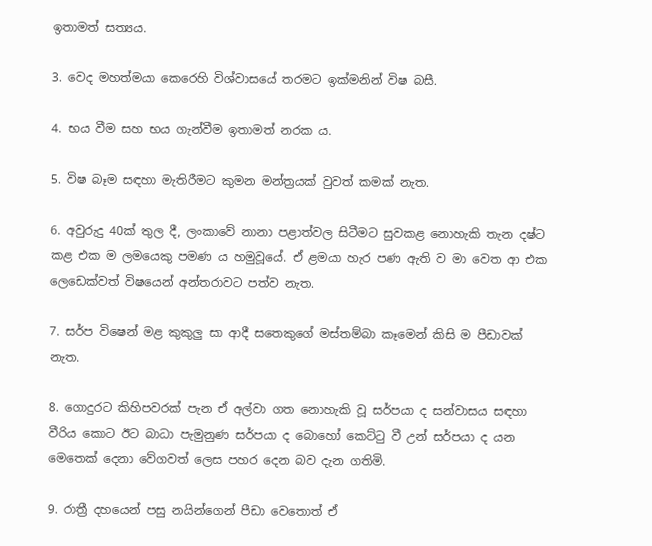ඉතාමත් සත්‍යය.

3. වෙද මහත්මයා කෙරෙහි විශ්වාසයේ තරමට ඉක්මනින් විෂ බසී.

4. භය වීම සහ භය ගැන්වීම ඉතාමත් නරක ය.

5. විෂ බෑම සඳහා මැතිරීමට කුමන මන්ත්‍රයක් වුවත් කමක් නැත.

6. අවුරුදු 40ක් තුල දී, ලංකාවේ නානා පළාත්වල සිටීමට සුවකළ නොහැකි තැන දෂ්ට කළ එක ම ලමයෙකු පමණ ය හමුවූයේ. ඒ ළමයා හැර පණ ඇති ව මා වෙත ආ එක ලෙඩෙක්වත් විෂයෙන් අන්තරාවට පත්ව නැත.

7. සර්ප විෂෙන් මළ කුකුලු සා ආදී සතෙකුගේ මස්තම්බා කෑමෙන් කිසි ම පීඩාවක් නැත.

8. ගොදුරට කිහිපවරක් පැන ඒ අල්වා ගත නොහැකි වූ සර්පයා ද සන්වාසය සඳහා වීරිය කොට ඊට බාධා පැමුනුණ සර්පයා ද බොහෝ කෙට්ටු වී උන් සර්පයා ද යන මෙතෙක් දෙනා වේගවත් ලෙස පහර දෙන බව දැන ගතිමි.

9. රාත්‍රී දහයෙන් පසු නයින්ගෙන් පීඩා වෙතොත් ඒ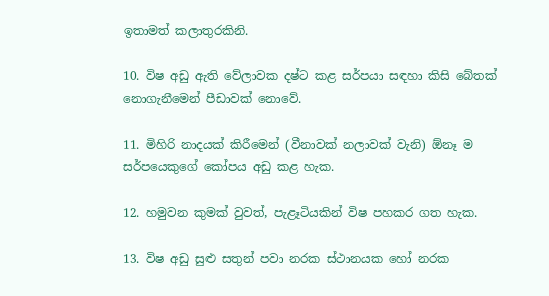ඉතාමත් කලාතුරකිනි.

10. විෂ අඩු ඇති වේලාවක දෂ්ට කළ සර්පයා සඳහා කිසි බේතක් නොගැනීමෙන් පීඩාවක් නොවේ.

11. මිහිරි නාදයක් කිරීමෙන් (වීනාවක් නලාවක් වැනි) ඕනෑ ම සර්පයෙකුගේ කෝපය අඩු කළ හැක.

12. හමුවන කුමක් වුවත්, පැළෑටියකින් විෂ පහකර ගත හැක.

13. විෂ අඩු සුළු සතුන් පවා නරක ස්ථානයක හෝ නරක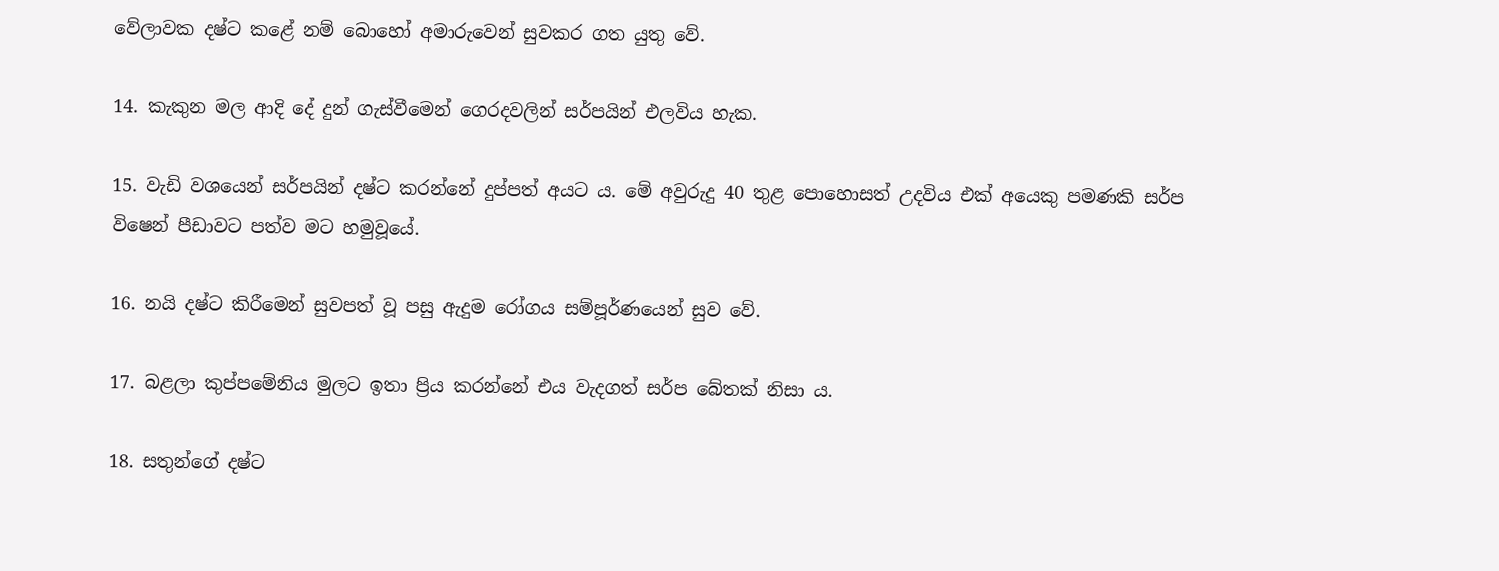වේලාවක දෂ්ට කළේ නම් බොහෝ අමාරුවෙන් සුවකර ගත යුතු වේ.

14. කැකුන මල ආදි දේ දුන් ගැස්වීමෙන් ගෙරදවලින් සර්පයින් එලවිය හැක.

15. වැඩි වශයෙන් සර්පයින් දෂ්ට කරන්නේ දුප්පත් අයට ය. මේ අවුරුදු 40 තුළ පොහොසත් උදවිය එක් අයෙකු පමණකි සර්ප විෂෙන් පීඩාවට පත්ව මට හමුවූයේ.

16. නයි දෂ්ට කිරීමෙන් සුවපත් වූ පසු ඇදුම රෝගය සම්පූර්ණයෙන් සුව වේ.

17. බළලා කුප්පමේනිය මුලට ඉතා ප්‍රිය කරන්නේ එය වැදගත් සර්ප බේතක් නිසා ය.

18. සතුන්ගේ දෂ්ට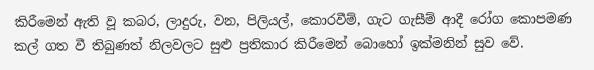කිරීමෙන් ඇති වූ කබර, ලාදුරු, වන, පිලියල්, කොරවීම්, ගැට ගැසීම් ආදී රෝග කොපමණ කල් ගත වී තිබුණත් නිලවලට සුළු ප්‍රතිකාර කිරීමෙන් බොහෝ ඉක්මනින් සුව වේ.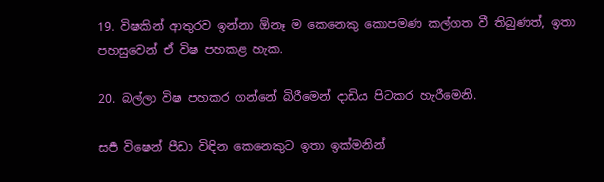19. විෂකින් ආතුරව ඉන්නා ඕනෑ ම කෙනෙකු කොපමණ කල්ගත වී තිබුණත්, ඉතා පහසුවෙන් ඒ විෂ පහකළ හැක.

20. බල්ලා විෂ පහකර ගන්නේ බිරීමෙන් දාඩිය පිටකර හැරීමෙනි.

සර්‍ප විෂෙන් පීඩා විඳින කෙනෙකුට ඉතා ඉක්මනින්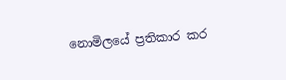නොමිලයේ ප්‍රතිකාර කර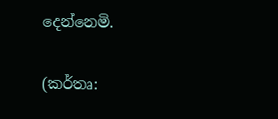දෙන්නෙමි.

(කර්තෘ: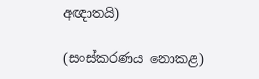අඥාතයි)

(සංස්කරණය නොකළ)